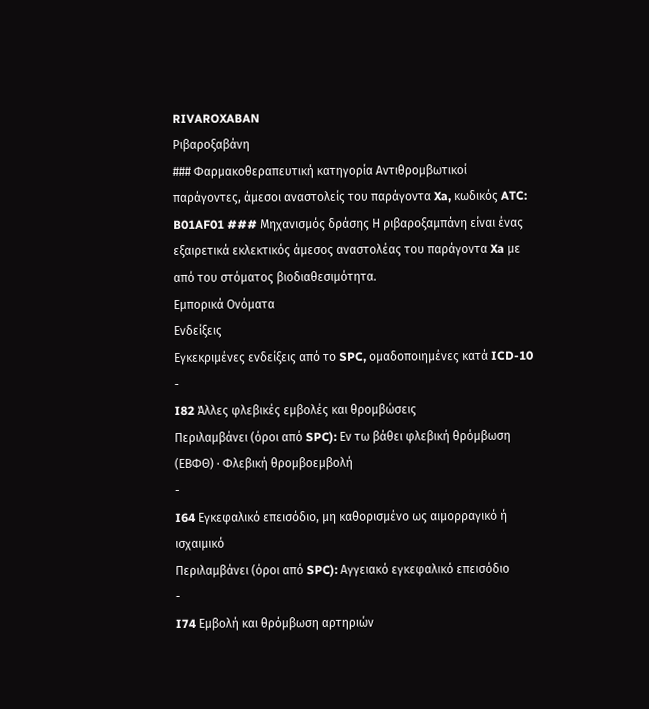RIVAROXABAN
Ριβαροξαβάνη
### Φαρμακοθεραπευτική κατηγορία Αντιθρομβωτικοί παράγοντες, άμεσοι αναστολείς του παράγοντα Xa, κωδικός ATC: B01AF01 ### Μηχανισμός δράσης Η ριβαροξαμπάνη είναι ένας εξαιρετικά εκλεκτικός άμεσος αναστολέας του παράγοντα Xa με από του στόματος βιοδιαθεσιμότητα.
Εμπορικά Ονόματα
Ενδείξεις
Εγκεκριμένες ενδείξεις από το SPC, ομαδοποιημένες κατά ICD-10
-
I82 Άλλες φλεβικές εμβολές και θρομβώσεις
Περιλαμβάνει (όροι από SPC): Εν τω βάθει φλεβική θρόμβωση (ΕΒΦΘ) · Φλεβική θρομβοεμβολή
-
I64 Εγκεφαλικό επεισόδιο, μη καθορισμένο ως αιμορραγικό ή ισχαιμικό
Περιλαμβάνει (όροι από SPC): Αγγειακό εγκεφαλικό επεισόδιο
-
I74 Εμβολή και θρόμβωση αρτηριών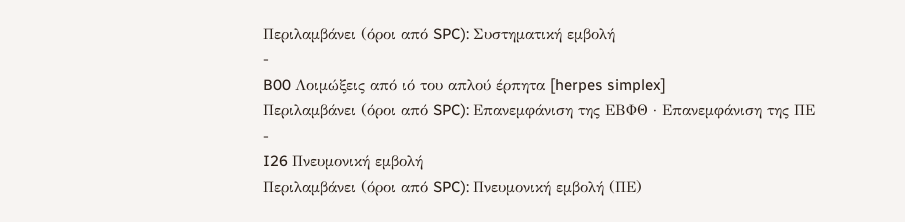Περιλαμβάνει (όροι από SPC): Συστηματική εμβολή
-
B00 Λοιμώξεις από ιό του απλού έρπητα [herpes simplex]
Περιλαμβάνει (όροι από SPC): Επανεμφάνιση της ΕΒΦΘ · Επανεμφάνιση της ΠΕ
-
I26 Πνευμονική εμβολή
Περιλαμβάνει (όροι από SPC): Πνευμονική εμβολή (ΠΕ)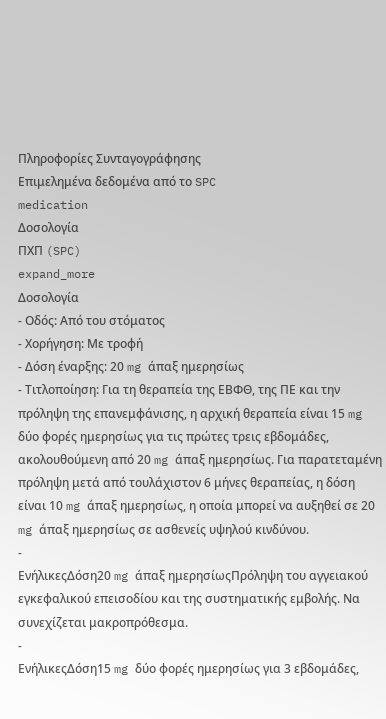Πληροφορίες Συνταγογράφησης
Επιμελημένα δεδομένα από το SPC
medication
Δοσολογία
ΠΧΠ (SPC)
expand_more
Δοσολογία
- Οδός: Από του στόματος
- Χορήγηση: Με τροφή
- Δόση έναρξης: 20 mg άπαξ ημερησίως
- Τιτλοποίηση: Για τη θεραπεία της ΕΒΦΘ, της ΠΕ και την πρόληψη της επανεμφάνισης, η αρχική θεραπεία είναι 15 mg δύο φορές ημερησίως για τις πρώτες τρεις εβδομάδες, ακολουθούμενη από 20 mg άπαξ ημερησίως. Για παρατεταμένη πρόληψη μετά από τουλάχιστον 6 μήνες θεραπείας, η δόση είναι 10 mg άπαξ ημερησίως, η οποία μπορεί να αυξηθεί σε 20 mg άπαξ ημερησίως σε ασθενείς υψηλού κινδύνου.
-
ΕνήλικεςΔόση20 mg άπαξ ημερησίωςΠρόληψη του αγγειακού εγκεφαλικού επεισοδίου και της συστηματικής εμβολής. Να συνεχίζεται μακροπρόθεσμα.
-
ΕνήλικεςΔόση15 mg δύο φορές ημερησίως για 3 εβδομάδες,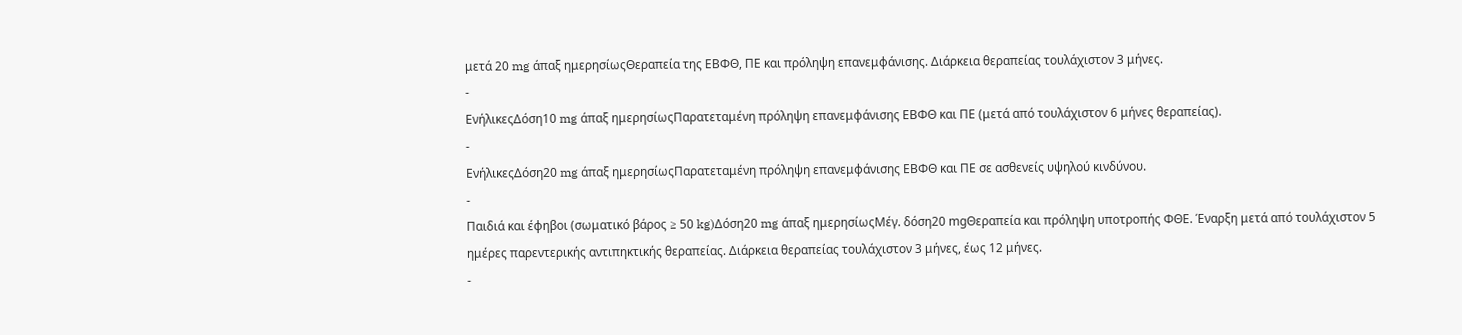μετά 20 mg άπαξ ημερησίωςΘεραπεία της ΕΒΦΘ, ΠΕ και πρόληψη επανεμφάνισης. Διάρκεια θεραπείας τουλάχιστον 3 μήνες.
-
ΕνήλικεςΔόση10 mg άπαξ ημερησίωςΠαρατεταμένη πρόληψη επανεμφάνισης ΕΒΦΘ και ΠΕ (μετά από τουλάχιστον 6 μήνες θεραπείας).
-
ΕνήλικεςΔόση20 mg άπαξ ημερησίωςΠαρατεταμένη πρόληψη επανεμφάνισης ΕΒΦΘ και ΠΕ σε ασθενείς υψηλού κινδύνου.
-
Παιδιά και έφηβοι (σωματικό βάρος ≥ 50 kg)Δόση20 mg άπαξ ημερησίωςΜέγ. δόση20 mgΘεραπεία και πρόληψη υποτροπής ΦΘΕ. Έναρξη μετά από τουλάχιστον 5 ημέρες παρεντερικής αντιπηκτικής θεραπείας. Διάρκεια θεραπείας τουλάχιστον 3 μήνες, έως 12 μήνες.
-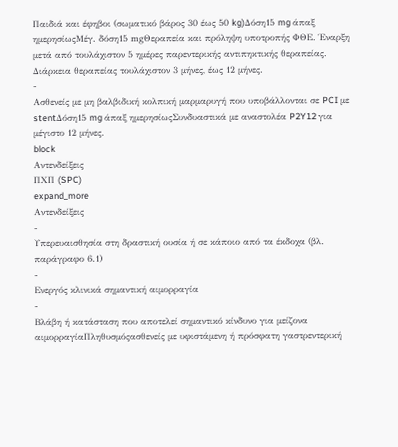Παιδιά και έφηβοι (σωματικό βάρος 30 έως 50 kg)Δόση15 mg άπαξ ημερησίωςΜέγ. δόση15 mgΘεραπεία και πρόληψη υποτροπής ΦΘΕ. Έναρξη μετά από τουλάχιστον 5 ημέρες παρεντερικής αντιπηκτικής θεραπείας. Διάρκεια θεραπείας τουλάχιστον 3 μήνες, έως 12 μήνες.
-
Ασθενείς με μη βαλβιδική κολπική μαρμαρυγή που υποβάλλονται σε PCI με stentΔόση15 mg άπαξ ημερησίωςΣυνδυαστικά με αναστολέα P2Y12 για μέγιστο 12 μήνες.
block
Αντενδείξεις
ΠΧΠ (SPC)
expand_more
Αντενδείξεις
-
Υπερευαισθησία στη δραστική ουσία ή σε κάποιο από τα έκδοχα (βλ. παράγραφο 6.1)
-
Ενεργός κλινικά σημαντική αιμορραγία
-
Βλάβη ή κατάσταση που αποτελεί σημαντικό κίνδυνο για μείζονα αιμορραγίαΠληθυσμόςασθενείς με υφιστάμενη ή πρόσφατη γαστρεντερική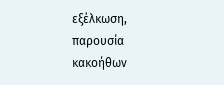εξέλκωση, παρουσία κακοήθων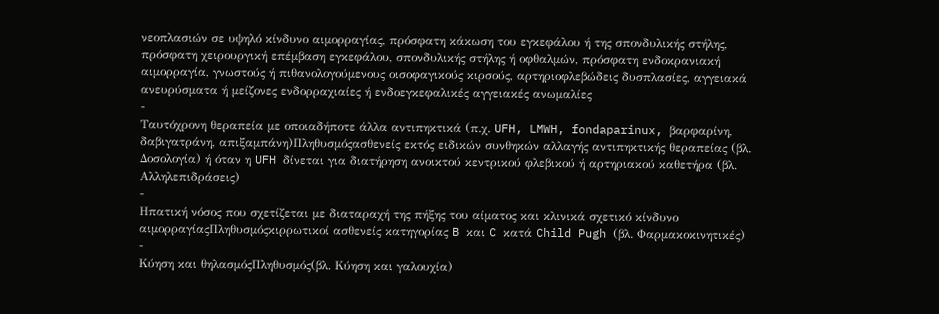νεοπλασιών σε υψηλό κίνδυνο αιμορραγίας, πρόσφατη κάκωση του εγκεφάλου ή της σπονδυλικής στήλης, πρόσφατη χειρουργική επέμβαση εγκεφάλου, σπονδυλικής στήλης ή οφθαλμών, πρόσφατη ενδοκρανιακή αιμορραγία, γνωστούς ή πιθανολογούμενους οισοφαγικούς κιρσούς, αρτηριοφλεβώδεις δυσπλασίες, αγγειακά ανευρύσματα ή μείζονες ενδορραχιαίες ή ενδοεγκεφαλικές αγγειακές ανωμαλίες
-
Ταυτόχρονη θεραπεία με οποιαδήποτε άλλα αντιπηκτικά (π.χ. UFH, LMWH, fondaparinux, βαρφαρίνη, δαβιγατράνη, απιξαμπάνη)Πληθυσμόςασθενείς εκτός ειδικών συνθηκών αλλαγής αντιπηκτικής θεραπείας (βλ. Δοσολογία) ή όταν η UFH δίνεται για διατήρηση ανοικτού κεντρικού φλεβικού ή αρτηριακού καθετήρα (βλ. Αλληλεπιδράσεις)
-
Ηπατική νόσος που σχετίζεται με διαταραχή της πήξης του αίματος και κλινικά σχετικό κίνδυνο αιμορραγίαςΠληθυσμόςκιρρωτικοί ασθενείς κατηγορίας B και C κατά Child Pugh (βλ. Φαρμακοκινητικές)
-
Κύηση και θηλασμόςΠληθυσμός(βλ. Κύηση και γαλουχία)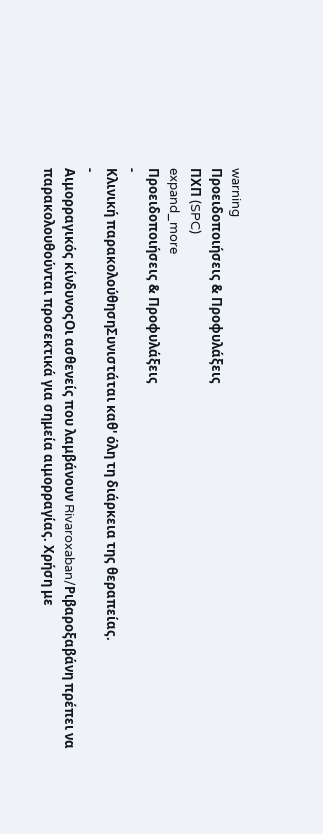warning
Προειδοποιήσεις & Προφυλάξεις
ΠΧΠ (SPC)
expand_more
Προειδοποιήσεις & Προφυλάξεις
-
Κλινική παρακολούθησηΣυνιστάται καθ' όλη τη διάρκεια της θεραπείας.
-
Αιμορραγικός κίνδυνοςΟι ασθενείς που λαμβάνουν Rivaroxaban/Ριβαροξαβάνη πρέπει να παρακολουθούνται προσεκτικά για σημεία αιμορραγίας. Χρήση με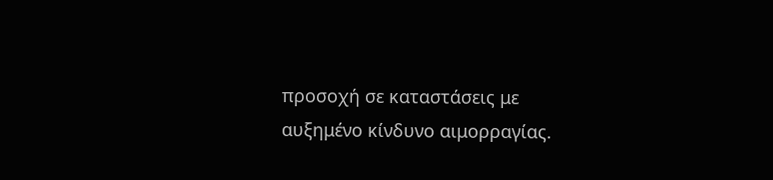προσοχή σε καταστάσεις με αυξημένο κίνδυνο αιμορραγίας.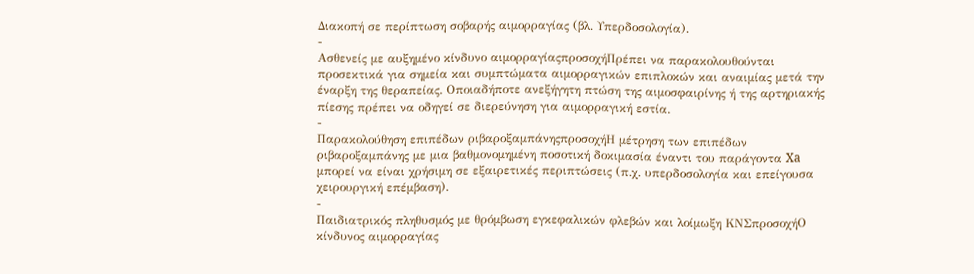Διακοπή σε περίπτωση σοβαρής αιμορραγίας (βλ. Υπερδοσολογία).
-
Ασθενείς με αυξημένο κίνδυνο αιμορραγίαςπροσοχήΠρέπει να παρακολουθούνται προσεκτικά για σημεία και συμπτώματα αιμορραγικών επιπλοκών και αναιμίας μετά την έναρξη της θεραπείας. Οποιαδήποτε ανεξήγητη πτώση της αιμοσφαιρίνης ή της αρτηριακής πίεσης πρέπει να οδηγεί σε διερεύνηση για αιμορραγική εστία.
-
Παρακολούθηση επιπέδων ριβαροξαμπάνηςπροσοχήΗ μέτρηση των επιπέδων ριβαροξαμπάνης με μια βαθμονομημένη ποσοτική δοκιμασία έναντι του παράγοντα Xa μπορεί να είναι χρήσιμη σε εξαιρετικές περιπτώσεις (π.χ. υπερδοσολογία και επείγουσα χειρουργική επέμβαση).
-
Παιδιατρικός πληθυσμός με θρόμβωση εγκεφαλικών φλεβών και λοίμωξη ΚΝΣπροσοχήΟ κίνδυνος αιμορραγίας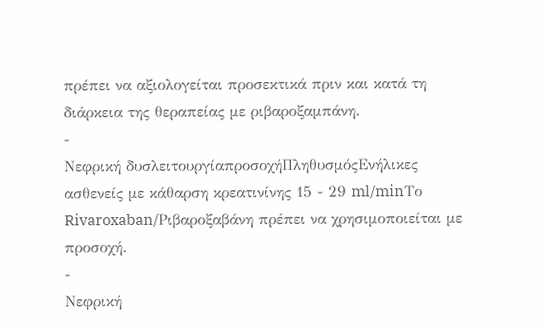πρέπει να αξιολογείται προσεκτικά πριν και κατά τη διάρκεια της θεραπείας με ριβαροξαμπάνη.
-
Νεφρική δυσλειτουργίαπροσοχήΠληθυσμόςΕνήλικες ασθενείς με κάθαρση κρεατινίνης 15 - 29 ml/minΤο Rivaroxaban/Ριβαροξαβάνη πρέπει να χρησιμοποιείται με προσοχή.
-
Νεφρική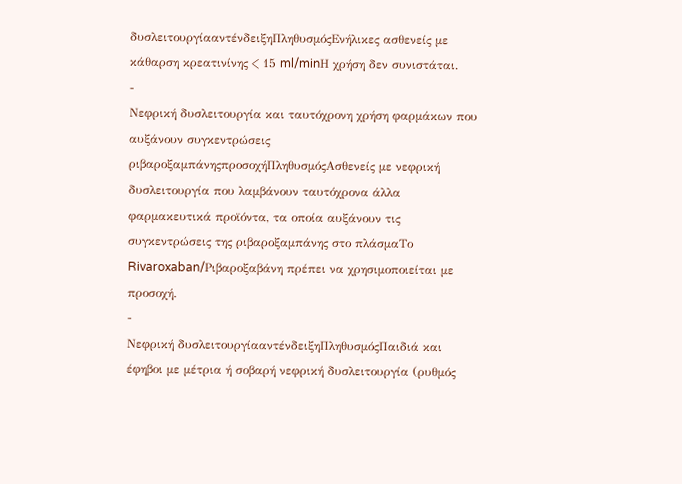δυσλειτουργίααντένδειξηΠληθυσμόςΕνήλικες ασθενείς με κάθαρση κρεατινίνης < 15 ml/minΗ χρήση δεν συνιστάται.
-
Νεφρική δυσλειτουργία και ταυτόχρονη χρήση φαρμάκων που αυξάνουν συγκεντρώσεις ριβαροξαμπάνηςπροσοχήΠληθυσμόςΑσθενείς με νεφρική δυσλειτουργία που λαμβάνουν ταυτόχρονα άλλα φαρμακευτικά προϊόντα, τα οποία αυξάνουν τις συγκεντρώσεις της ριβαροξαμπάνης στο πλάσμαΤο Rivaroxaban/Ριβαροξαβάνη πρέπει να χρησιμοποιείται με προσοχή.
-
Νεφρική δυσλειτουργίααντένδειξηΠληθυσμόςΠαιδιά και έφηβοι με μέτρια ή σοβαρή νεφρική δυσλειτουργία (ρυθμός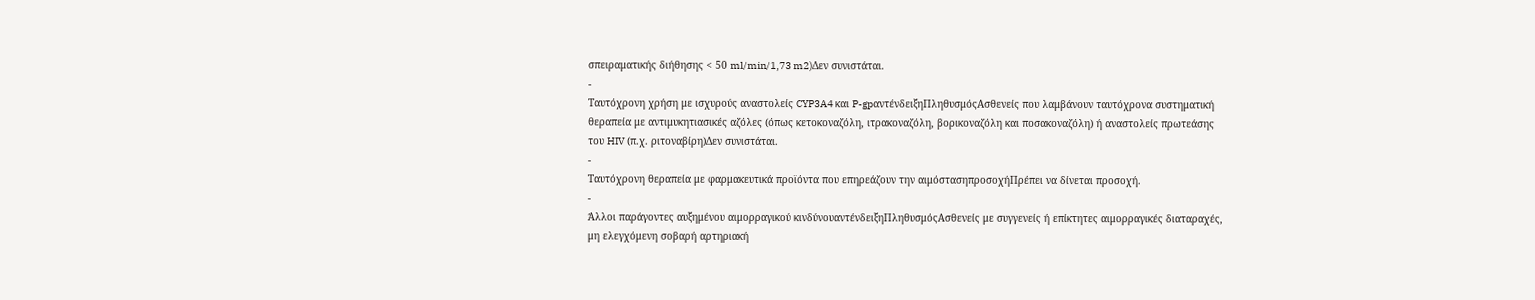σπειραματικής διήθησης < 50 ml/min/1,73 m2)Δεν συνιστάται.
-
Ταυτόχρονη χρήση με ισχυρούς αναστολείς CYP3A4 και P-gpαντένδειξηΠληθυσμόςΑσθενείς που λαμβάνουν ταυτόχρονα συστηματική θεραπεία με αντιμυκητιασικές αζόλες (όπως κετοκοναζόλη, ιτρακοναζόλη, βορικοναζόλη και ποσακοναζόλη) ή αναστολείς πρωτεάσης του HIV (π.χ. ριτοναβίρη)Δεν συνιστάται.
-
Ταυτόχρονη θεραπεία με φαρμακευτικά προϊόντα που επηρεάζουν την αιμόστασηπροσοχήΠρέπει να δίνεται προσοχή.
-
Άλλοι παράγοντες αυξημένου αιμορραγικού κινδύνουαντένδειξηΠληθυσμόςΑσθενείς με συγγενείς ή επίκτητες αιμορραγικές διαταραχές, μη ελεγχόμενη σοβαρή αρτηριακή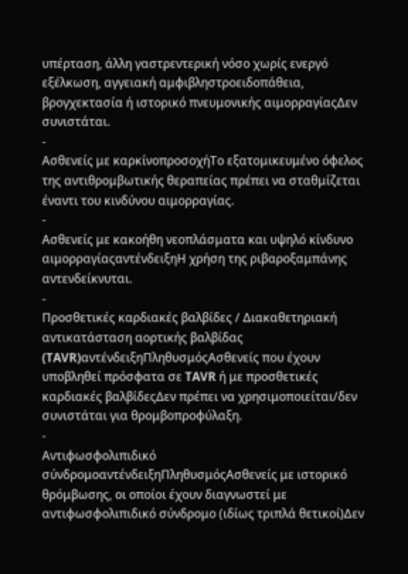υπέρταση, άλλη γαστρεντερική νόσο χωρίς ενεργό εξέλκωση, αγγειακή αμφιβληστροειδοπάθεια, βρογχεκτασία ή ιστορικό πνευμονικής αιμορραγίαςΔεν συνιστάται.
-
Ασθενείς με καρκίνοπροσοχήΤο εξατομικευμένο όφελος της αντιθρομβωτικής θεραπείας πρέπει να σταθμίζεται έναντι του κινδύνου αιμορραγίας.
-
Ασθενείς με κακοήθη νεοπλάσματα και υψηλό κίνδυνο αιμορραγίαςαντένδειξηΗ χρήση της ριβαροξαμπάνης αντενδείκνυται.
-
Προσθετικές καρδιακές βαλβίδες / Διακαθετηριακή αντικατάσταση αορτικής βαλβίδας (TAVR)αντένδειξηΠληθυσμόςΑσθενείς που έχουν υποβληθεί πρόσφατα σε TAVR ή με προσθετικές καρδιακές βαλβίδεςΔεν πρέπει να χρησιμοποιείται/δεν συνιστάται για θρομβοπροφύλαξη.
-
Αντιφωσφολιπιδικό σύνδρομοαντένδειξηΠληθυσμόςΑσθενείς με ιστορικό θρόμβωσης, οι οποίοι έχουν διαγνωστεί με αντιφωσφολιπιδικό σύνδρομο (ιδίως τριπλά θετικοί)Δεν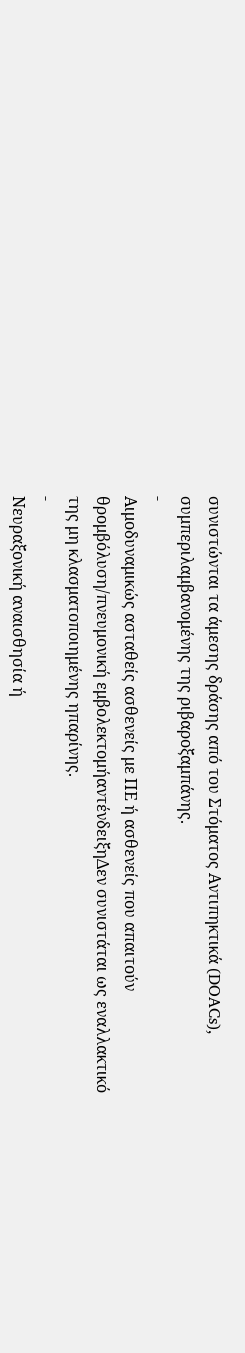συνιστώνται τα άμεσης δράσης από του Στόματος Αντιπηκτικά (DOACs), συμπεριλαμβανομένης της ριβαροξαμπάνης.
-
Αιμοδυναμικώς ασταθείς ασθενείς με ΠΕ ή ασθενείς που απαιτούν θρομβόλυση/πνευμονική εμβολεκτομήαντένδειξηΔεν συνιστάται ως εναλλακτικό της μη κλασματοποιημένης ηπαρίνης.
-
Νευραξονική αναισθησία ή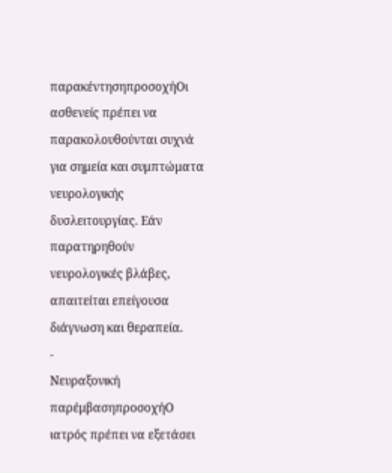παρακέντησηπροσοχήΟι ασθενείς πρέπει να παρακολουθούνται συχνά για σημεία και συμπτώματα νευρολογικής δυσλειτουργίας. Εάν παρατηρηθούν νευρολογικές βλάβες, απαιτείται επείγουσα διάγνωση και θεραπεία.
-
Νευραξονική παρέμβασηπροσοχήΟ ιατρός πρέπει να εξετάσει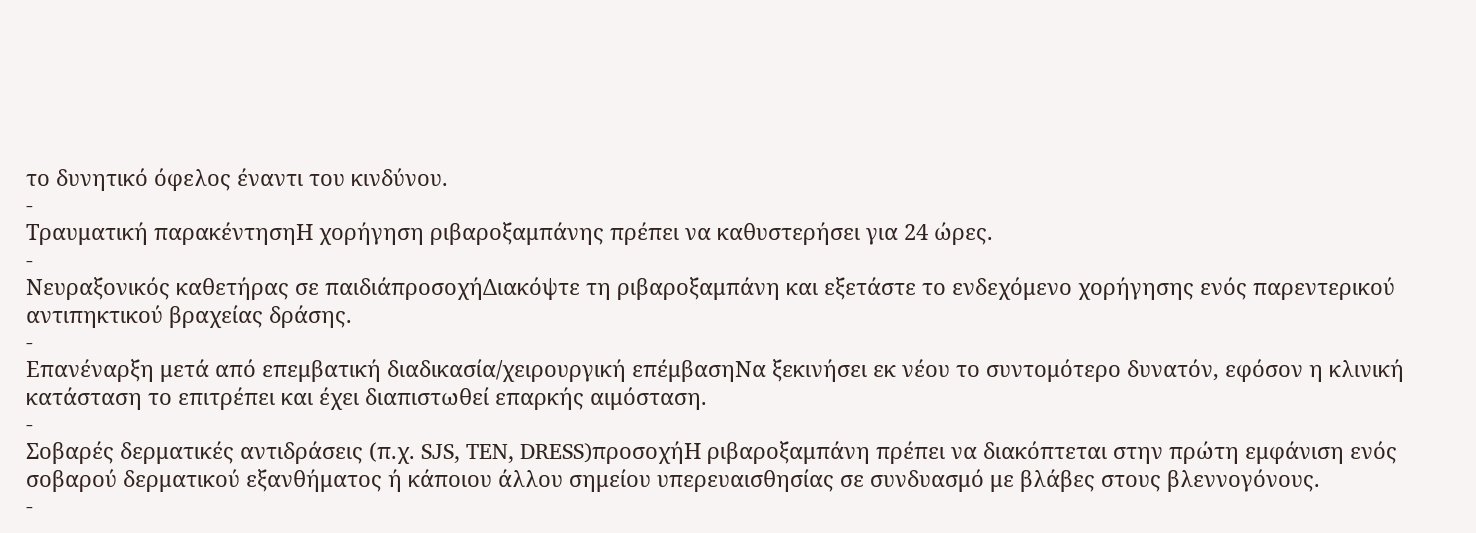το δυνητικό όφελος έναντι του κινδύνου.
-
Τραυματική παρακέντησηΗ χορήγηση ριβαροξαμπάνης πρέπει να καθυστερήσει για 24 ώρες.
-
Νευραξονικός καθετήρας σε παιδιάπροσοχήΔιακόψτε τη ριβαροξαμπάνη και εξετάστε το ενδεχόμενο χορήγησης ενός παρεντερικού αντιπηκτικού βραχείας δράσης.
-
Επανέναρξη μετά από επεμβατική διαδικασία/χειρουργική επέμβασηΝα ξεκινήσει εκ νέου το συντομότερο δυνατόν, εφόσον η κλινική κατάσταση το επιτρέπει και έχει διαπιστωθεί επαρκής αιμόσταση.
-
Σοβαρές δερματικές αντιδράσεις (π.χ. SJS, TEN, DRESS)προσοχήΗ ριβαροξαμπάνη πρέπει να διακόπτεται στην πρώτη εμφάνιση ενός σοβαρού δερματικού εξανθήματος ή κάποιου άλλου σημείου υπερευαισθησίας σε συνδυασμό με βλάβες στους βλεννογόνους.
-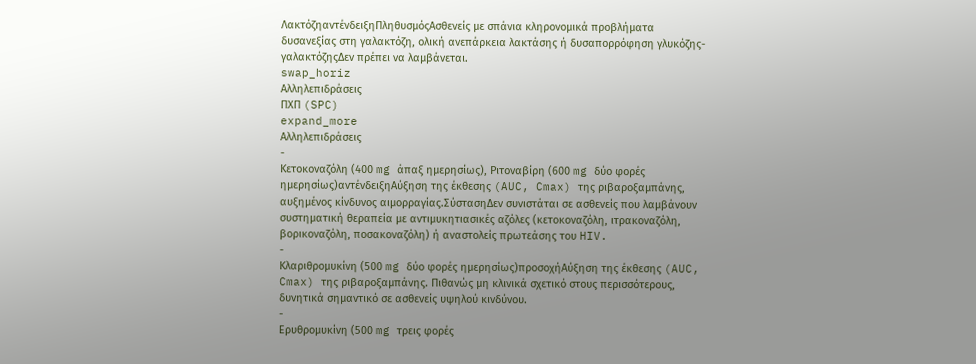ΛακτόζηαντένδειξηΠληθυσμόςΑσθενείς με σπάνια κληρονομικά προβλήματα δυσανεξίας στη γαλακτόζη, ολική ανεπάρκεια λακτάσης ή δυσαπορρόφηση γλυκόζης-γαλακτόζηςΔεν πρέπει να λαμβάνεται.
swap_horiz
Αλληλεπιδράσεις
ΠΧΠ (SPC)
expand_more
Αλληλεπιδράσεις
-
Κετοκοναζόλη (400 mg άπαξ ημερησίως), Ριτοναβίρη (600 mg δύο φορές ημερησίως)αντένδειξηΑύξηση της έκθεσης (AUC, Cmax) της ριβαροξαμπάνης, αυξημένος κίνδυνος αιμορραγίας.ΣύστασηΔεν συνιστάται σε ασθενείς που λαμβάνουν συστηματική θεραπεία με αντιμυκητιασικές αζόλες (κετοκοναζόλη, ιτρακοναζόλη, βορικοναζόλη, ποσακοναζόλη) ή αναστολείς πρωτεάσης του HIV.
-
Κλαριθρομυκίνη (500 mg δύο φορές ημερησίως)προσοχήΑύξηση της έκθεσης (AUC, Cmax) της ριβαροξαμπάνης. Πιθανώς μη κλινικά σχετικό στους περισσότερους, δυνητικά σημαντικό σε ασθενείς υψηλού κινδύνου.
-
Ερυθρομυκίνη (500 mg τρεις φορές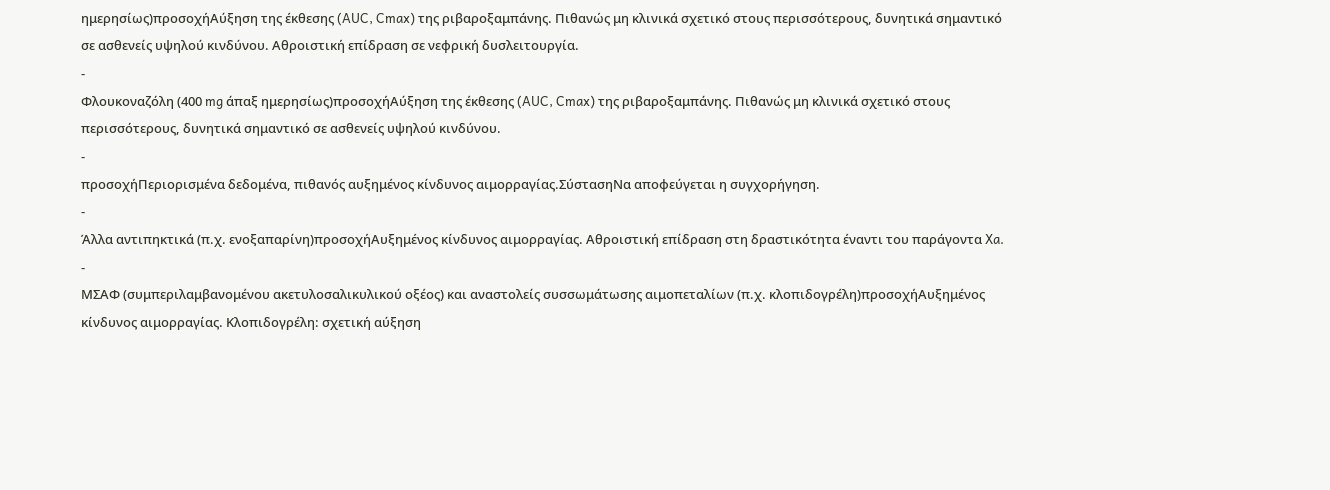ημερησίως)προσοχήΑύξηση της έκθεσης (AUC, Cmax) της ριβαροξαμπάνης. Πιθανώς μη κλινικά σχετικό στους περισσότερους, δυνητικά σημαντικό σε ασθενείς υψηλού κινδύνου. Αθροιστική επίδραση σε νεφρική δυσλειτουργία.
-
Φλουκοναζόλη (400 mg άπαξ ημερησίως)προσοχήΑύξηση της έκθεσης (AUC, Cmax) της ριβαροξαμπάνης. Πιθανώς μη κλινικά σχετικό στους περισσότερους, δυνητικά σημαντικό σε ασθενείς υψηλού κινδύνου.
-
προσοχήΠεριορισμένα δεδομένα, πιθανός αυξημένος κίνδυνος αιμορραγίας.ΣύστασηΝα αποφεύγεται η συγχορήγηση.
-
Άλλα αντιπηκτικά (π.χ. ενοξαπαρίνη)προσοχήΑυξημένος κίνδυνος αιμορραγίας. Αθροιστική επίδραση στη δραστικότητα έναντι του παράγοντα Xa.
-
ΜΣΑΦ (συμπεριλαμβανομένου ακετυλοσαλικυλικού οξέος) και αναστολείς συσσωμάτωσης αιμοπεταλίων (π.χ. κλοπιδογρέλη)προσοχήΑυξημένος κίνδυνος αιμορραγίας. Κλοπιδογρέλη: σχετική αύξηση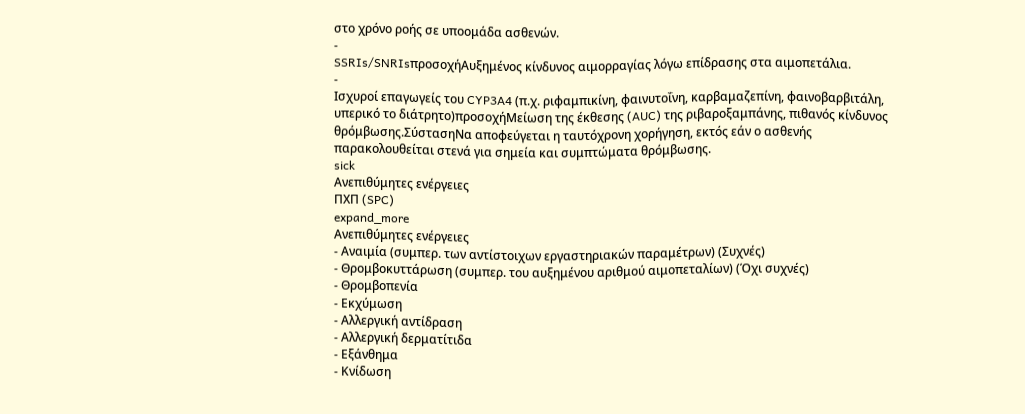στο χρόνο ροής σε υποομάδα ασθενών.
-
SSRIs/SNRIsπροσοχήΑυξημένος κίνδυνος αιμορραγίας λόγω επίδρασης στα αιμοπετάλια.
-
Ισχυροί επαγωγείς του CYP3A4 (π.χ. ριφαμπικίνη, φαινυτοΐνη, καρβαμαζεπίνη, φαινοβαρβιτάλη, υπερικό το διάτρητο)προσοχήΜείωση της έκθεσης (AUC) της ριβαροξαμπάνης, πιθανός κίνδυνος θρόμβωσης.ΣύστασηΝα αποφεύγεται η ταυτόχρονη χορήγηση, εκτός εάν ο ασθενής παρακολουθείται στενά για σημεία και συμπτώματα θρόμβωσης.
sick
Ανεπιθύμητες ενέργειες
ΠΧΠ (SPC)
expand_more
Ανεπιθύμητες ενέργειες
- Αναιμία (συμπερ. των αντίστοιχων εργαστηριακών παραμέτρων) (Συχνές)
- Θρομβοκυττάρωση (συμπερ. του αυξημένου αριθμού αιμοπεταλίων) (Όχι συχνές)
- Θρομβοπενία
- Εκχύμωση
- Αλλεργική αντίδραση
- Αλλεργική δερματίτιδα
- Εξάνθημα
- Κνίδωση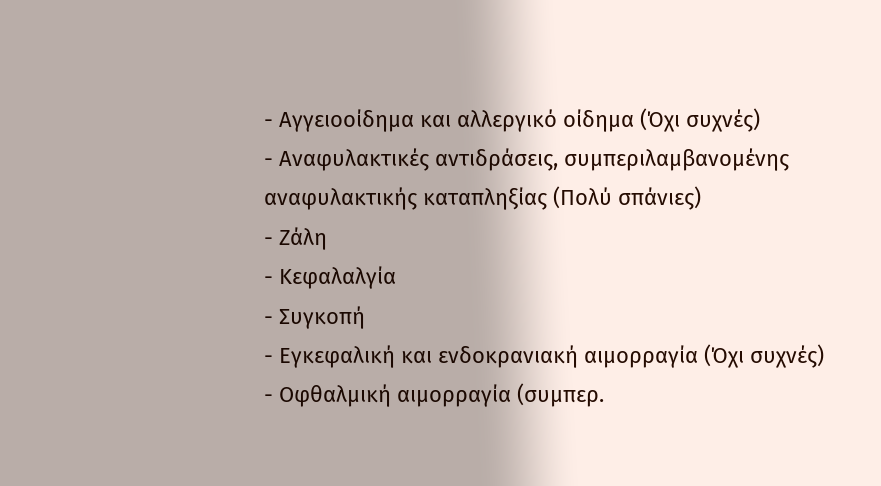- Αγγειοοίδημα και αλλεργικό οίδημα (Όχι συχνές)
- Αναφυλακτικές αντιδράσεις, συμπεριλαμβανομένης αναφυλακτικής καταπληξίας (Πολύ σπάνιες)
- Ζάλη
- Κεφαλαλγία
- Συγκοπή
- Εγκεφαλική και ενδοκρανιακή αιμορραγία (Όχι συχνές)
- Οφθαλμική αιμορραγία (συμπερ.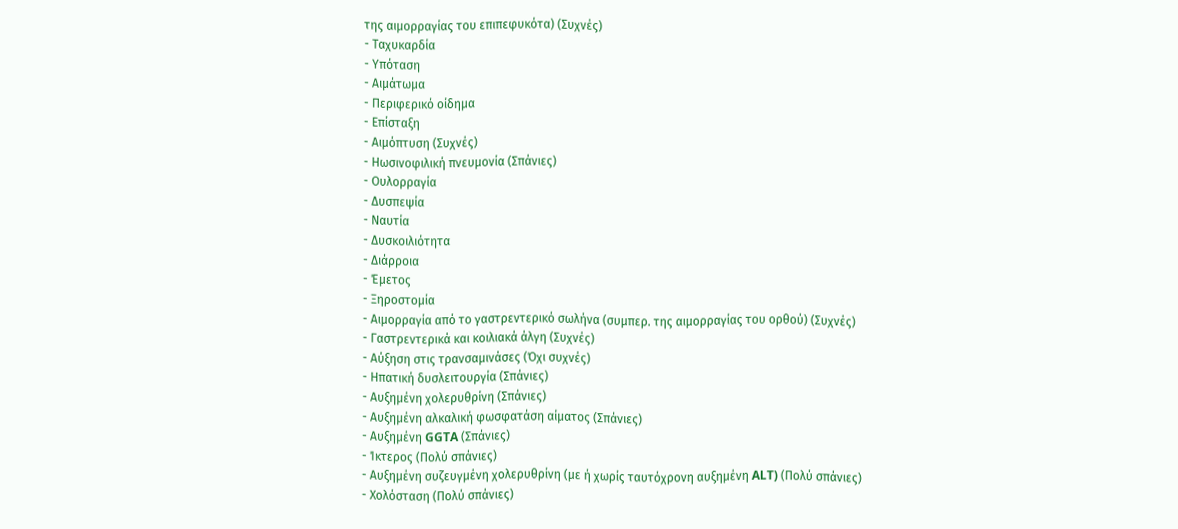της αιμορραγίας του επιπεφυκότα) (Συχνές)
- Ταχυκαρδία
- Υπόταση
- Αιμάτωμα
- Περιφερικό οίδημα
- Επίσταξη
- Αιμόπτυση (Συχνές)
- Ηωσινοφιλική πνευμονία (Σπάνιες)
- Ουλορραγία
- Δυσπεψία
- Ναυτία
- Δυσκοιλιότητα
- Διάρροια
- Έμετος
- Ξηροστομία
- Αιμορραγία από το γαστρεντερικό σωλήνα (συμπερ. της αιμορραγίας του ορθού) (Συχνές)
- Γαστρεντερικά και κοιλιακά άλγη (Συχνές)
- Αύξηση στις τρανσαμινάσες (Όχι συχνές)
- Ηπατική δυσλειτουργία (Σπάνιες)
- Αυξημένη χολερυθρίνη (Σπάνιες)
- Αυξημένη αλκαλική φωσφατάση αίματος (Σπάνιες)
- Αυξημένη GGTA (Σπάνιες)
- Ίκτερος (Πολύ σπάνιες)
- Αυξημένη συζευγμένη χολερυθρίνη (με ή χωρίς ταυτόχρονη αυξημένη ALT) (Πολύ σπάνιες)
- Χολόσταση (Πολύ σπάνιες)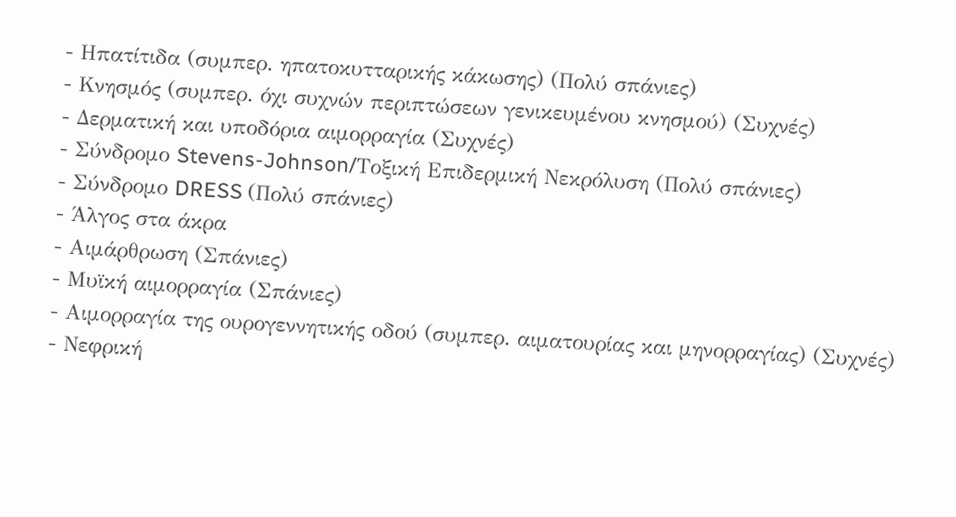- Ηπατίτιδα (συμπερ. ηπατοκυτταρικής κάκωσης) (Πολύ σπάνιες)
- Κνησμός (συμπερ. όχι συχνών περιπτώσεων γενικευμένου κνησμού) (Συχνές)
- Δερματική και υποδόρια αιμορραγία (Συχνές)
- Σύνδρομο Stevens-Johnson/Τοξική Επιδερμική Νεκρόλυση (Πολύ σπάνιες)
- Σύνδρομο DRESS (Πολύ σπάνιες)
- Άλγος στα άκρα
- Αιμάρθρωση (Σπάνιες)
- Μυϊκή αιμορραγία (Σπάνιες)
- Αιμορραγία της ουρογεννητικής οδού (συμπερ. αιματουρίας και μηνορραγίας) (Συχνές)
- Νεφρική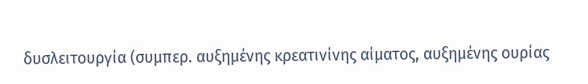δυσλειτουργία (συμπερ. αυξημένης κρεατινίνης αίματος, αυξημένης ουρίας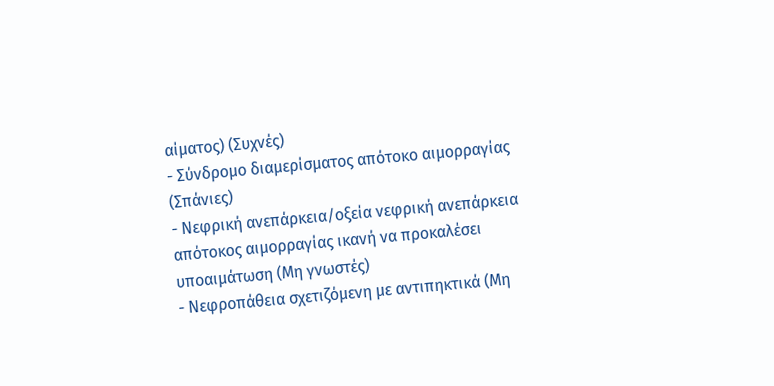αίματος) (Συχνές)
- Σύνδρομο διαμερίσματος απότοκο αιμορραγίας (Σπάνιες)
- Νεφρική ανεπάρκεια/οξεία νεφρική ανεπάρκεια απότοκος αιμορραγίας ικανή να προκαλέσει υποαιμάτωση (Μη γνωστές)
- Νεφροπάθεια σχετιζόμενη με αντιπηκτικά (Μη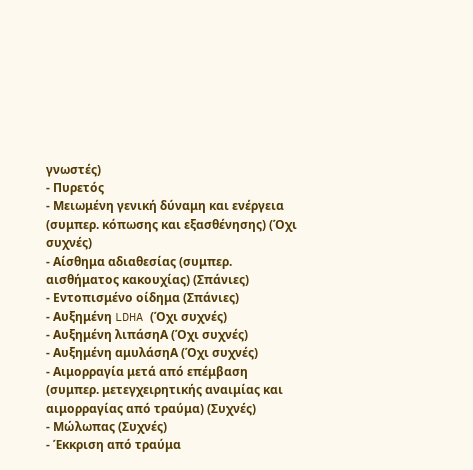γνωστές)
- Πυρετός
- Μειωμένη γενική δύναμη και ενέργεια (συμπερ. κόπωσης και εξασθένησης) (Όχι συχνές)
- Αίσθημα αδιαθεσίας (συμπερ. αισθήματος κακουχίας) (Σπάνιες)
- Εντοπισμένο οίδημα (Σπάνιες)
- Αυξημένη LDHA (Όχι συχνές)
- Αυξημένη λιπάσηΑ (Όχι συχνές)
- Αυξημένη αμυλάσηΑ (Όχι συχνές)
- Αιμορραγία μετά από επέμβαση (συμπερ. μετεγχειρητικής αναιμίας και αιμορραγίας από τραύμα) (Συχνές)
- Μώλωπας (Συχνές)
- Έκκριση από τραύμα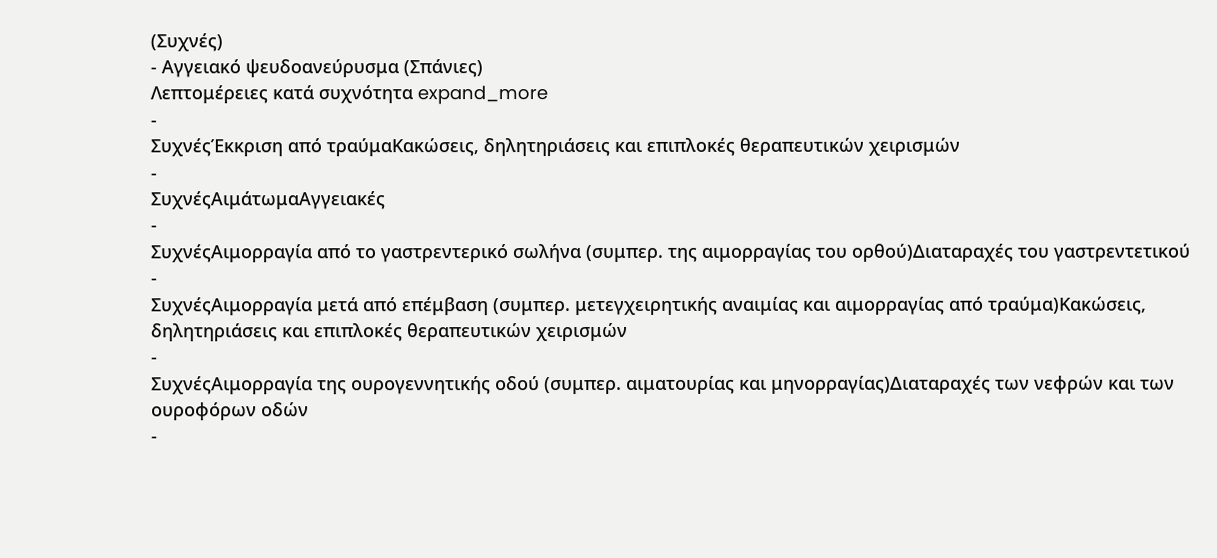(Συχνές)
- Αγγειακό ψευδοανεύρυσμα (Σπάνιες)
Λεπτομέρειες κατά συχνότητα expand_more
-
ΣυχνέςΈκκριση από τραύμαΚακώσεις, δηλητηριάσεις και επιπλοκές θεραπευτικών χειρισμών
-
ΣυχνέςΑιμάτωμαΑγγειακές
-
ΣυχνέςΑιμορραγία από το γαστρεντερικό σωλήνα (συμπερ. της αιμορραγίας του ορθού)Διαταραχές του γαστρεντετικού
-
ΣυχνέςΑιμορραγία μετά από επέμβαση (συμπερ. μετεγχειρητικής αναιμίας και αιμορραγίας από τραύμα)Κακώσεις, δηλητηριάσεις και επιπλοκές θεραπευτικών χειρισμών
-
ΣυχνέςΑιμορραγία της ουρογεννητικής οδού (συμπερ. αιματουρίας και μηνορραγίας)Διαταραχές των νεφρών και των ουροφόρων οδών
-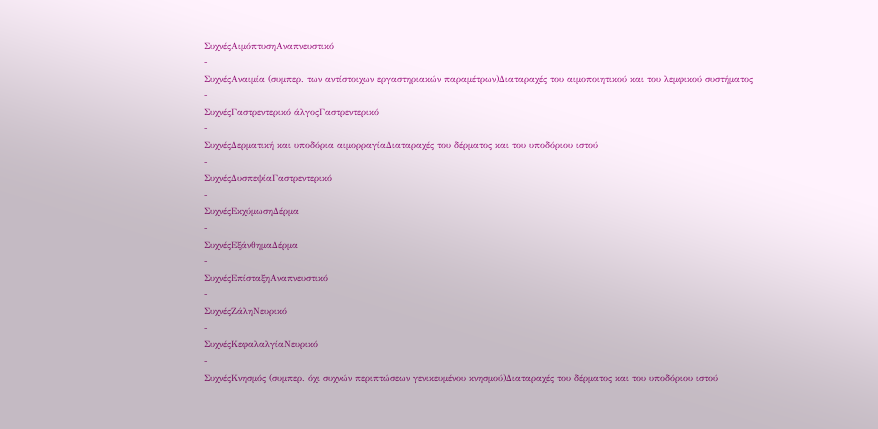ΣυχνέςΑιμόπτυσηΑναπνευστικό
-
ΣυχνέςΑναιμία (συμπερ. των αντίστοιχων εργαστηριακών παραμέτρων)Διαταραχές του αιμοποιητικού και του λεμφικού συστήματος
-
ΣυχνέςΓαστρεντερικό άλγοςΓαστρεντερικό
-
ΣυχνέςΔερματική και υποδόρια αιμορραγίαΔιαταραχές του δέρματος και του υποδόριου ιστού
-
ΣυχνέςΔυσπεψίαΓαστρεντερικό
-
ΣυχνέςΕκχύμωσηΔέρμα
-
ΣυχνέςΕξάνθημαΔέρμα
-
ΣυχνέςΕπίσταξηΑναπνευστικό
-
ΣυχνέςΖάληΝευρικό
-
ΣυχνέςΚεφαλαλγίαΝευρικό
-
ΣυχνέςΚνησμός (συμπερ. όχι συχνών περιπτώσεων γενικευμένου κνησμού)Διαταραχές του δέρματος και του υποδόριου ιστού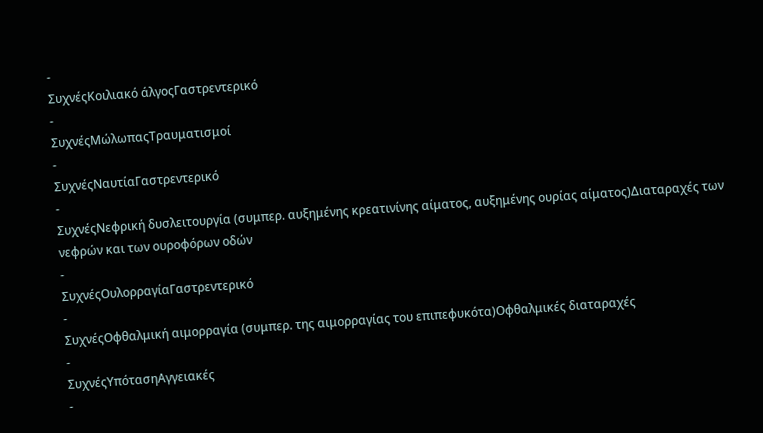-
ΣυχνέςΚοιλιακό άλγοςΓαστρεντερικό
-
ΣυχνέςΜώλωπαςΤραυματισμοί
-
ΣυχνέςΝαυτίαΓαστρεντερικό
-
ΣυχνέςΝεφρική δυσλειτουργία (συμπερ. αυξημένης κρεατινίνης αίματος, αυξημένης ουρίας αίματος)Διαταραχές των νεφρών και των ουροφόρων οδών
-
ΣυχνέςΟυλορραγίαΓαστρεντερικό
-
ΣυχνέςΟφθαλμική αιμορραγία (συμπερ. της αιμορραγίας του επιπεφυκότα)Οφθαλμικές διαταραχές
-
ΣυχνέςΥπότασηΑγγειακές
-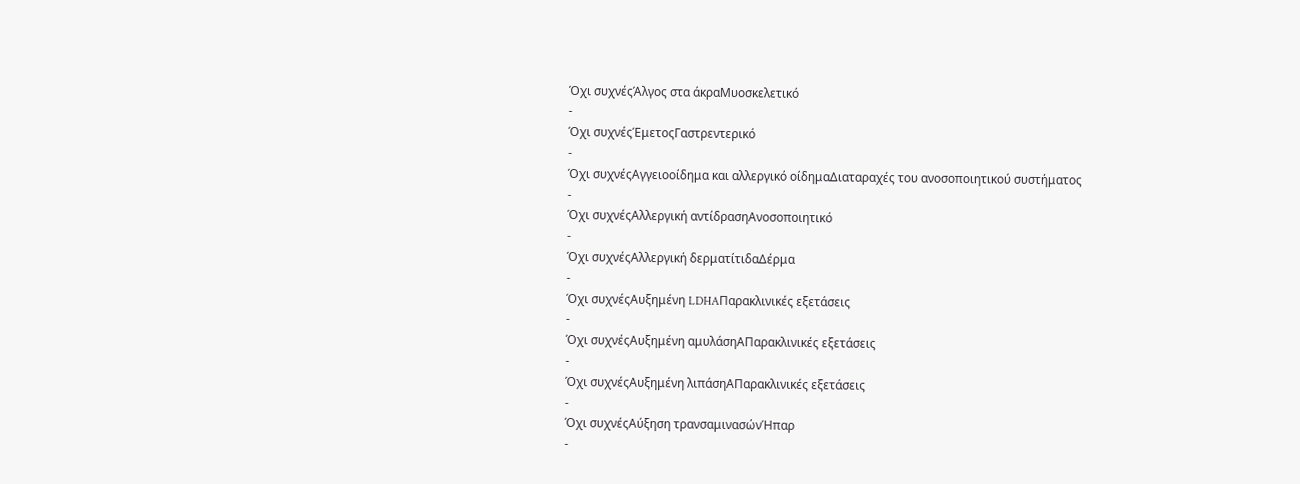Όχι συχνέςΆλγος στα άκραΜυοσκελετικό
-
Όχι συχνέςΈμετοςΓαστρεντερικό
-
Όχι συχνέςΑγγειοοίδημα και αλλεργικό οίδημαΔιαταραχές του ανοσοποιητικού συστήματος
-
Όχι συχνέςΑλλεργική αντίδρασηΑνοσοποιητικό
-
Όχι συχνέςΑλλεργική δερματίτιδαΔέρμα
-
Όχι συχνέςΑυξημένη LDHAΠαρακλινικές εξετάσεις
-
Όχι συχνέςΑυξημένη αμυλάσηΑΠαρακλινικές εξετάσεις
-
Όχι συχνέςΑυξημένη λιπάσηΑΠαρακλινικές εξετάσεις
-
Όχι συχνέςΑύξηση τρανσαμινασώνΉπαρ
-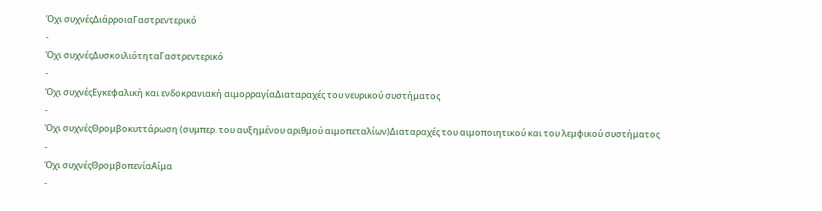Όχι συχνέςΔιάρροιαΓαστρεντερικό
-
Όχι συχνέςΔυσκοιλιότηταΓαστρεντερικό
-
Όχι συχνέςΕγκεφαλική και ενδοκρανιακή αιμορραγίαΔιαταραχές του νευρικού συστήματος
-
Όχι συχνέςΘρομβοκυττάρωση (συμπερ. του αυξημένου αριθμού αιμοπεταλίων)Διαταραχές του αιμοποιητικού και του λεμφικού συστήματος
-
Όχι συχνέςΘρομβοπενίαΑίμα
-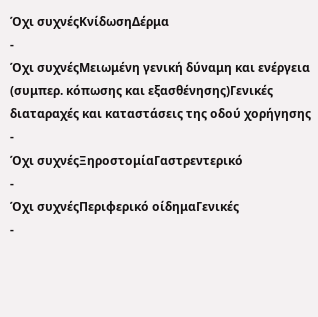Όχι συχνέςΚνίδωσηΔέρμα
-
Όχι συχνέςΜειωμένη γενική δύναμη και ενέργεια (συμπερ. κόπωσης και εξασθένησης)Γενικές διαταραχές και καταστάσεις της οδού χορήγησης
-
Όχι συχνέςΞηροστομίαΓαστρεντερικό
-
Όχι συχνέςΠεριφερικό οίδημαΓενικές
-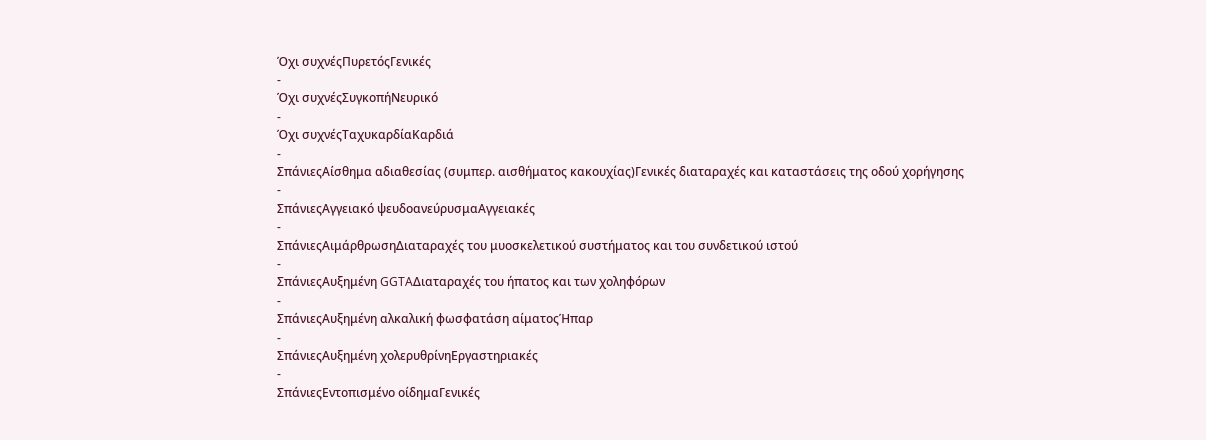Όχι συχνέςΠυρετόςΓενικές
-
Όχι συχνέςΣυγκοπήΝευρικό
-
Όχι συχνέςΤαχυκαρδίαΚαρδιά
-
ΣπάνιεςΑίσθημα αδιαθεσίας (συμπερ. αισθήματος κακουχίας)Γενικές διαταραχές και καταστάσεις της οδού χορήγησης
-
ΣπάνιεςΑγγειακό ψευδοανεύρυσμαΑγγειακές
-
ΣπάνιεςΑιμάρθρωσηΔιαταραχές του μυοσκελετικού συστήματος και του συνδετικού ιστού
-
ΣπάνιεςΑυξημένη GGTAΔιαταραχές του ήπατος και των χοληφόρων
-
ΣπάνιεςΑυξημένη αλκαλική φωσφατάση αίματοςΉπαρ
-
ΣπάνιεςΑυξημένη χολερυθρίνηΕργαστηριακές
-
ΣπάνιεςΕντοπισμένο οίδημαΓενικές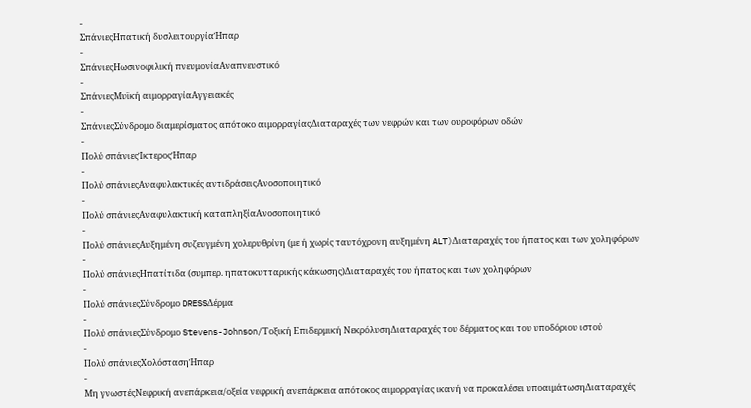-
ΣπάνιεςΗπατική δυσλειτουργίαΉπαρ
-
ΣπάνιεςΗωσινοφιλική πνευμονίαΑναπνευστικό
-
ΣπάνιεςΜυϊκή αιμορραγίαΑγγειακές
-
ΣπάνιεςΣύνδρομο διαμερίσματος απότοκο αιμορραγίαςΔιαταραχές των νεφρών και των ουροφόρων οδών
-
Πολύ σπάνιεςΊκτεροςΉπαρ
-
Πολύ σπάνιεςΑναφυλακτικές αντιδράσειςΑνοσοποιητικό
-
Πολύ σπάνιεςΑναφυλακτική καταπληξίαΑνοσοποιητικό
-
Πολύ σπάνιεςΑυξημένη συζευγμένη χολερυθρίνη (με ή χωρίς ταυτόχρονη αυξημένη ALT)Διαταραχές του ήπατος και των χοληφόρων
-
Πολύ σπάνιεςΗπατίτιδα (συμπερ. ηπατοκυτταρικής κάκωσης)Διαταραχές του ήπατος και των χοληφόρων
-
Πολύ σπάνιεςΣύνδρομο DRESSΔέρμα
-
Πολύ σπάνιεςΣύνδρομο Stevens-Johnson/Τοξική Επιδερμική ΝεκρόλυσηΔιαταραχές του δέρματος και του υποδόριου ιστού
-
Πολύ σπάνιεςΧολόστασηΉπαρ
-
Μη γνωστέςΝεφρική ανεπάρκεια/οξεία νεφρική ανεπάρκεια απότοκος αιμορραγίας ικανή να προκαλέσει υποαιμάτωσηΔιαταραχές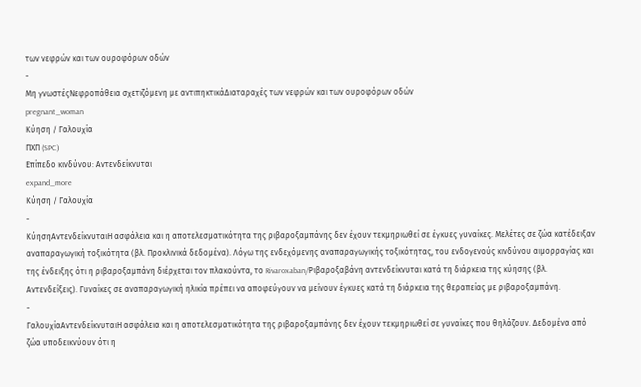των νεφρών και των ουροφόρων οδών
-
Μη γνωστέςΝεφροπάθεια σχετιζόμενη με αντιπηκτικάΔιαταραχές των νεφρών και των ουροφόρων οδών
pregnant_woman
Κύηση / Γαλουχία
ΠΧΠ (SPC)
Επίπεδο κινδύνου: Αντενδείκνυται
expand_more
Κύηση / Γαλουχία
-
ΚύησηΑντενδείκνυταιΗ ασφάλεια και η αποτελεσματικότητα της ριβαροξαμπάνης δεν έχουν τεκμηριωθεί σε έγκυες γυναίκες. Μελέτες σε ζώα κατέδειξαν αναπαραγωγική τοξικότητα (βλ. Προκλινικά δεδομένα). Λόγω της ενδεχόμενης αναπαραγωγικής τοξικότητας, του ενδογενούς κινδύνου αιμορραγίας και της ένδειξης ότι η ριβαροξαμπάνη διέρχεται τον πλακούντα, το Rivaroxaban/Ριβαροξαβάνη αντενδείκνυται κατά τη διάρκεια της κύησης (βλ. Αντενδείξεις). Γυναίκες σε αναπαραγωγική ηλικία πρέπει να αποφεύγουν να μείνουν έγκυες κατά τη διάρκεια της θεραπείας με ριβαροξαμπάνη.
-
ΓαλουχίαΑντενδείκνυταιΗ ασφάλεια και η αποτελεσματικότητα της ριβαροξαμπάνης δεν έχουν τεκμηριωθεί σε γυναίκες που θηλάζουν. Δεδομένα από ζώα υποδεικνύουν ότι η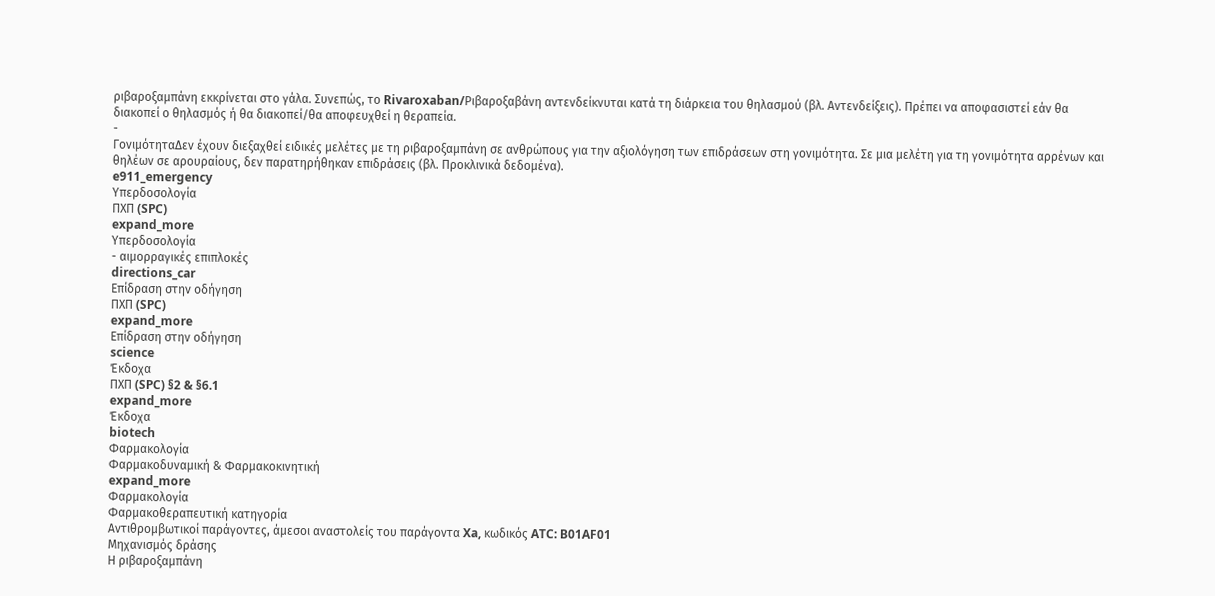ριβαροξαμπάνη εκκρίνεται στο γάλα. Συνεπώς, το Rivaroxaban/Ριβαροξαβάνη αντενδείκνυται κατά τη διάρκεια του θηλασμού (βλ. Αντενδείξεις). Πρέπει να αποφασιστεί εάν θα διακοπεί ο θηλασμός ή θα διακοπεί/θα αποφευχθεί η θεραπεία.
-
ΓονιμότηταΔεν έχουν διεξαχθεί ειδικές μελέτες με τη ριβαροξαμπάνη σε ανθρώπους για την αξιολόγηση των επιδράσεων στη γονιμότητα. Σε μια μελέτη για τη γονιμότητα αρρένων και θηλέων σε αρουραίους, δεν παρατηρήθηκαν επιδράσεις (βλ. Προκλινικά δεδομένα).
e911_emergency
Υπερδοσολογία
ΠΧΠ (SPC)
expand_more
Υπερδοσολογία
- αιμορραγικές επιπλοκές
directions_car
Επίδραση στην οδήγηση
ΠΧΠ (SPC)
expand_more
Επίδραση στην οδήγηση
science
Έκδοχα
ΠΧΠ (SPC) §2 & §6.1
expand_more
Έκδοχα
biotech
Φαρμακολογία
Φαρμακοδυναμική & Φαρμακοκινητική
expand_more
Φαρμακολογία
Φαρμακοθεραπευτική κατηγορία
Αντιθρομβωτικοί παράγοντες, άμεσοι αναστολείς του παράγοντα Xa, κωδικός ATC: B01AF01
Μηχανισμός δράσης
Η ριβαροξαμπάνη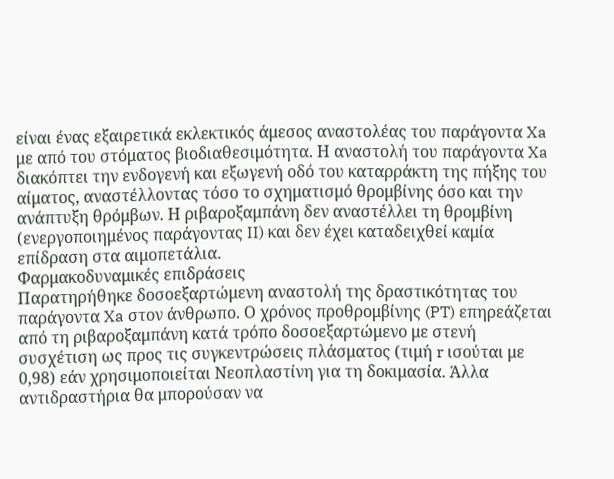είναι ένας εξαιρετικά εκλεκτικός άμεσος αναστολέας του παράγοντα Xa με από του στόματος βιοδιαθεσιμότητα. Η αναστολή του παράγοντα Xa διακόπτει την ενδογενή και εξωγενή οδό του καταρράκτη της πήξης του αίματος, αναστέλλοντας τόσο το σχηματισμό θρομβίνης όσο και την ανάπτυξη θρόμβων. Η ριβαροξαμπάνη δεν αναστέλλει τη θρομβίνη (ενεργοποιημένος παράγοντας II) και δεν έχει καταδειχθεί καμία επίδραση στα αιμοπετάλια.
Φαρμακοδυναμικές επιδράσεις
Παρατηρήθηκε δοσοεξαρτώμενη αναστολή της δραστικότητας του παράγοντα Xa στον άνθρωπο. Ο χρόνος προθρομβίνης (PT) επηρεάζεται από τη ριβαροξαμπάνη κατά τρόπο δοσοεξαρτώμενο με στενή συσχέτιση ως προς τις συγκεντρώσεις πλάσματος (τιμή r ισούται με 0,98) εάν χρησιμοποιείται Νεοπλαστίνη για τη δοκιμασία. Άλλα αντιδραστήρια θα μπορούσαν να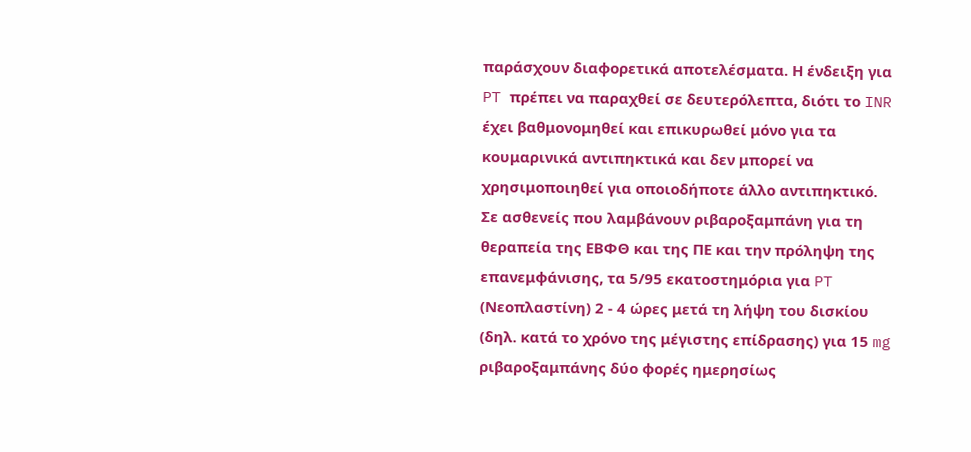παράσχουν διαφορετικά αποτελέσματα. Η ένδειξη για PT πρέπει να παραχθεί σε δευτερόλεπτα, διότι το INR έχει βαθμονομηθεί και επικυρωθεί μόνο για τα κουμαρινικά αντιπηκτικά και δεν μπορεί να χρησιμοποιηθεί για οποιοδήποτε άλλο αντιπηκτικό.
Σε ασθενείς που λαμβάνουν ριβαροξαμπάνη για τη θεραπεία της ΕΒΦΘ και της ΠΕ και την πρόληψη της επανεμφάνισης, τα 5/95 εκατοστημόρια για PT (Νεοπλαστίνη) 2 - 4 ώρες μετά τη λήψη του δισκίου (δηλ. κατά το χρόνο της μέγιστης επίδρασης) για 15 mg ριβαροξαμπάνης δύο φορές ημερησίως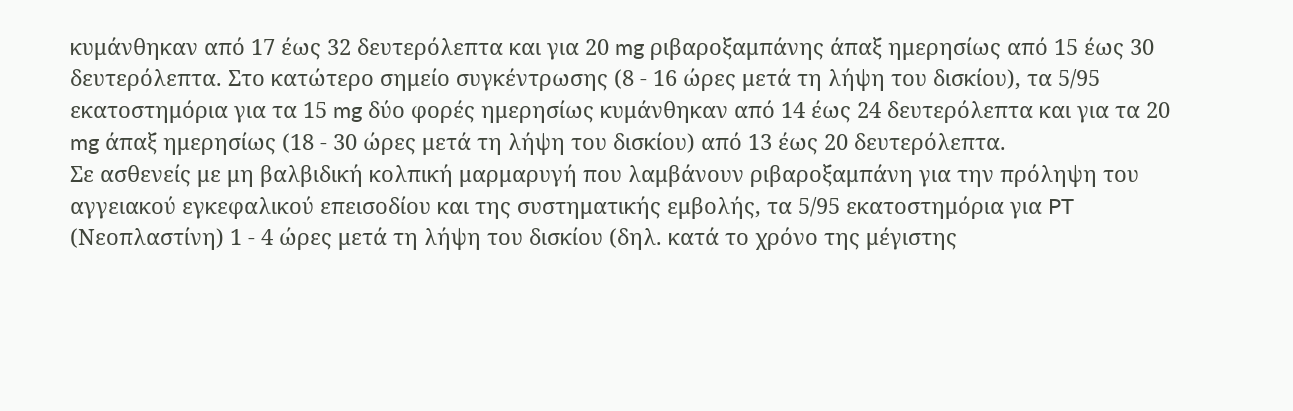κυμάνθηκαν από 17 έως 32 δευτερόλεπτα και για 20 mg ριβαροξαμπάνης άπαξ ημερησίως από 15 έως 30 δευτερόλεπτα. Στο κατώτερο σημείο συγκέντρωσης (8 - 16 ώρες μετά τη λήψη του δισκίου), τα 5/95 εκατοστημόρια για τα 15 mg δύο φορές ημερησίως κυμάνθηκαν από 14 έως 24 δευτερόλεπτα και για τα 20 mg άπαξ ημερησίως (18 - 30 ώρες μετά τη λήψη του δισκίου) από 13 έως 20 δευτερόλεπτα.
Σε ασθενείς με μη βαλβιδική κολπική μαρμαρυγή που λαμβάνουν ριβαροξαμπάνη για την πρόληψη του αγγειακού εγκεφαλικού επεισοδίου και της συστηματικής εμβολής, τα 5/95 εκατοστημόρια για PT (Νεοπλαστίνη) 1 - 4 ώρες μετά τη λήψη του δισκίου (δηλ. κατά το χρόνο της μέγιστης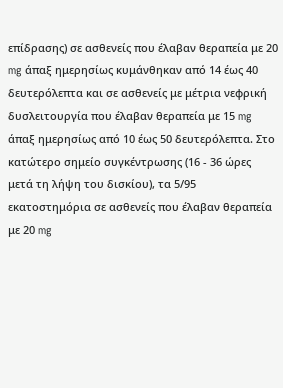επίδρασης) σε ασθενείς που έλαβαν θεραπεία με 20 mg άπαξ ημερησίως κυμάνθηκαν από 14 έως 40 δευτερόλεπτα και σε ασθενείς με μέτρια νεφρική δυσλειτουργία που έλαβαν θεραπεία με 15 mg άπαξ ημερησίως από 10 έως 50 δευτερόλεπτα. Στο κατώτερο σημείο συγκέντρωσης (16 - 36 ώρες μετά τη λήψη του δισκίου), τα 5/95 εκατοστημόρια σε ασθενείς που έλαβαν θεραπεία με 20 mg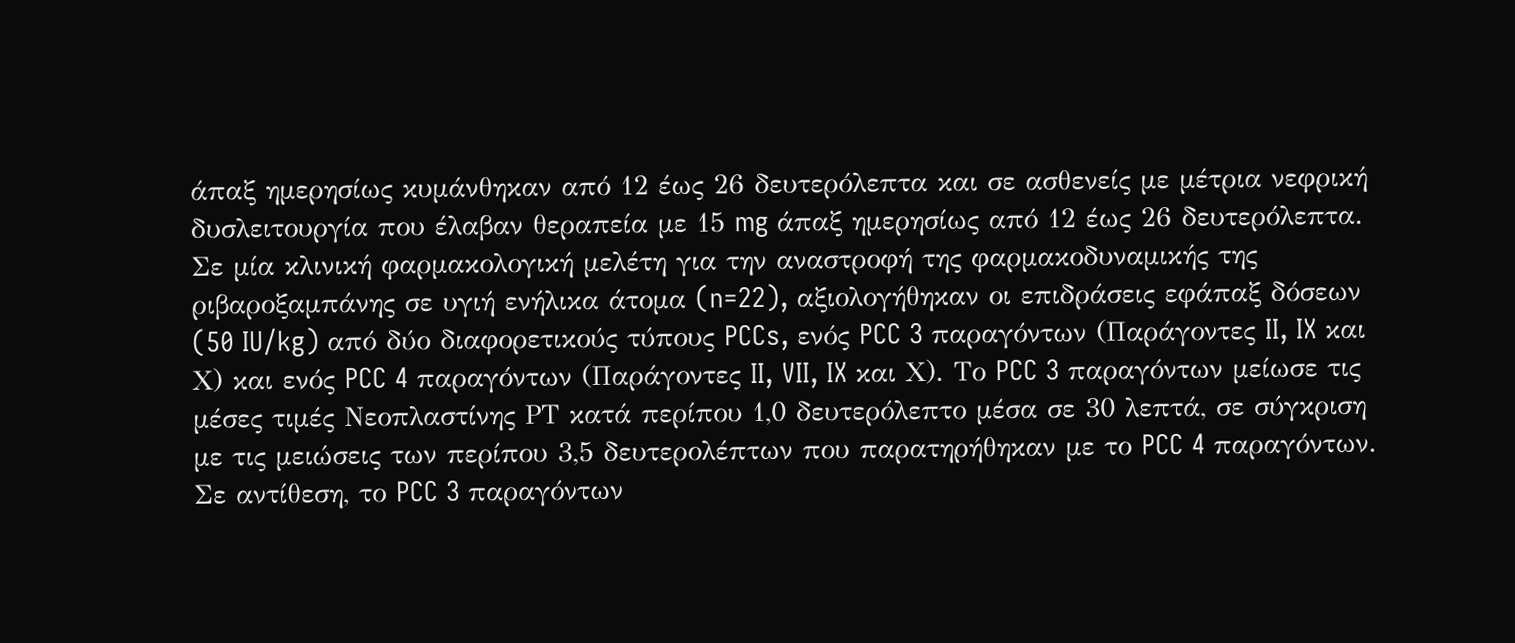άπαξ ημερησίως κυμάνθηκαν από 12 έως 26 δευτερόλεπτα και σε ασθενείς με μέτρια νεφρική δυσλειτουργία που έλαβαν θεραπεία με 15 mg άπαξ ημερησίως από 12 έως 26 δευτερόλεπτα.
Σε μία κλινική φαρμακολογική μελέτη για την αναστροφή της φαρμακοδυναμικής της ριβαροξαμπάνης σε υγιή ενήλικα άτομα (n=22), αξιολογήθηκαν οι επιδράσεις εφάπαξ δόσεων (50 IU/kg) από δύο διαφορετικούς τύπους PCCs, ενός PCC 3 παραγόντων (Παράγοντες II, IX και Χ) και ενός PCC 4 παραγόντων (Παράγοντες II, VII, IX και Χ). Το PCC 3 παραγόντων μείωσε τις μέσες τιμές Νεοπλαστίνης ΡΤ κατά περίπου 1,0 δευτερόλεπτο μέσα σε 30 λεπτά, σε σύγκριση με τις μειώσεις των περίπου 3,5 δευτερολέπτων που παρατηρήθηκαν με το PCC 4 παραγόντων. Σε αντίθεση, το PCC 3 παραγόντων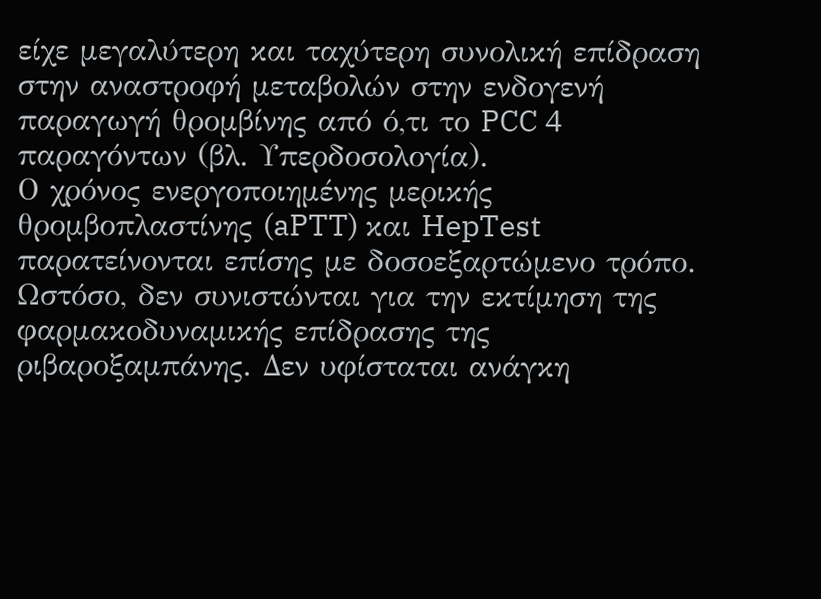είχε μεγαλύτερη και ταχύτερη συνολική επίδραση στην αναστροφή μεταβολών στην ενδογενή παραγωγή θρομβίνης από ό,τι το PCC 4 παραγόντων (βλ. Υπερδοσολογία).
Ο χρόνος ενεργοποιημένης μερικής θρομβοπλαστίνης (aPTT) και HepTest παρατείνονται επίσης με δοσοεξαρτώμενο τρόπο. Ωστόσο, δεν συνιστώνται για την εκτίμηση της φαρμακοδυναμικής επίδρασης της ριβαροξαμπάνης. Δεν υφίσταται ανάγκη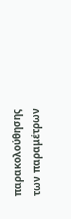παρακολούθησης των παραμέτρων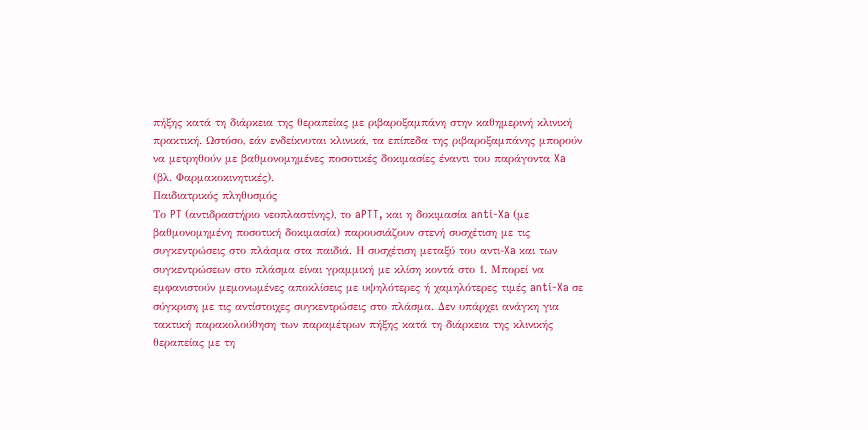πήξης κατά τη διάρκεια της θεραπείας με ριβαροξαμπάνη στην καθημερινή κλινική πρακτική. Ωστόσο, εάν ενδείκνυται κλινικά, τα επίπεδα της ριβαροξαμπάνης μπορούν να μετρηθούν με βαθμονομημένες ποσοτικές δοκιμασίες έναντι του παράγοντα Xa (βλ. Φαρμακοκινητικές).
Παιδιατρικός πληθυσμός
Το PT (αντιδραστήριο νεοπλαστίνης), το aPTT, και η δοκιμασία anti-Xa (με βαθμονομημένη ποσοτική δοκιμασία) παρουσιάζουν στενή συσχέτιση με τις συγκεντρώσεις στο πλάσμα στα παιδιά. Η συσχέτιση μεταξύ του αντι-Xa και των συγκεντρώσεων στο πλάσμα είναι γραμμική με κλίση κοντά στο 1. Μπορεί να εμφανιστούν μεμονωμένες αποκλίσεις με υψηλότερες ή χαμηλότερες τιμές anti-Xa σε σύγκριση με τις αντίστοιχες συγκεντρώσεις στο πλάσμα. Δεν υπάρχει ανάγκη για τακτική παρακολούθηση των παραμέτρων πήξης κατά τη διάρκεια της κλινικής θεραπείας με τη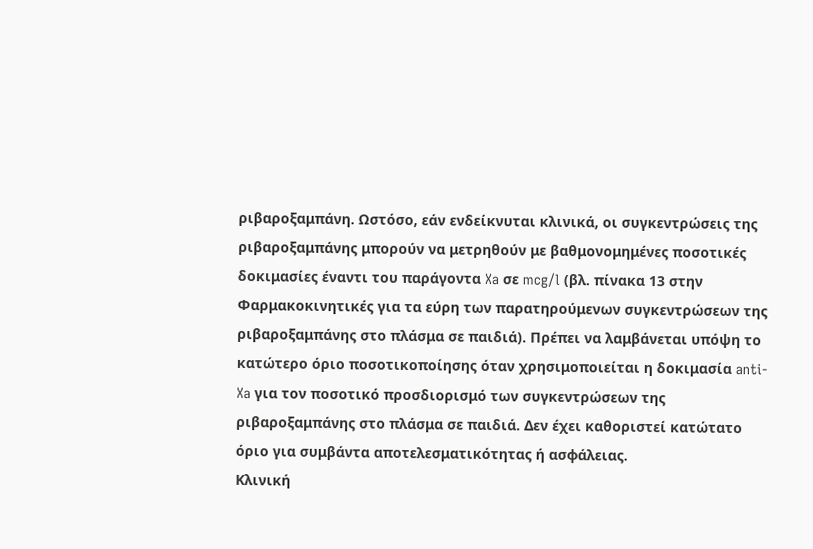ριβαροξαμπάνη. Ωστόσο, εάν ενδείκνυται κλινικά, οι συγκεντρώσεις της ριβαροξαμπάνης μπορούν να μετρηθούν με βαθμονομημένες ποσοτικές δοκιμασίες έναντι του παράγοντα Xa σε mcg/l (βλ. πίνακα 13 στην Φαρμακοκινητικές για τα εύρη των παρατηρούμενων συγκεντρώσεων της ριβαροξαμπάνης στο πλάσμα σε παιδιά). Πρέπει να λαμβάνεται υπόψη το κατώτερο όριο ποσοτικοποίησης όταν χρησιμοποιείται η δοκιμασία anti-Xa για τον ποσοτικό προσδιορισμό των συγκεντρώσεων της ριβαροξαμπάνης στο πλάσμα σε παιδιά. Δεν έχει καθοριστεί κατώτατο όριο για συμβάντα αποτελεσματικότητας ή ασφάλειας.
Κλινική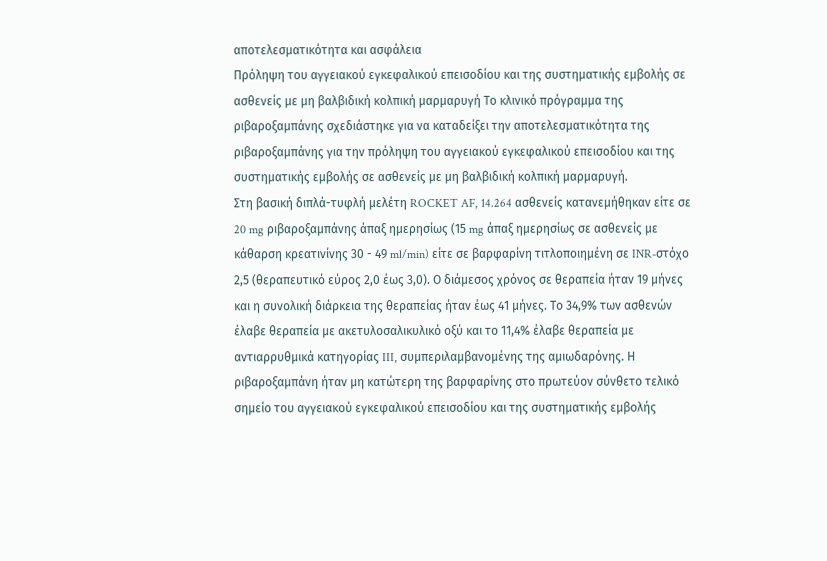αποτελεσματικότητα και ασφάλεια
Πρόληψη του αγγειακού εγκεφαλικού επεισοδίου και της συστηματικής εμβολής σε ασθενείς με μη βαλβιδική κολπική μαρμαρυγή Το κλινικό πρόγραμμα της ριβαροξαμπάνης σχεδιάστηκε για να καταδείξει την αποτελεσματικότητα της ριβαροξαμπάνης για την πρόληψη του αγγειακού εγκεφαλικού επεισοδίου και της συστηματικής εμβολής σε ασθενείς με μη βαλβιδική κολπική μαρμαρυγή.
Στη βασική διπλά-τυφλή μελέτη ROCKET AF, 14.264 ασθενείς κατανεμήθηκαν είτε σε 20 mg ριβαροξαμπάνης άπαξ ημερησίως (15 mg άπαξ ημερησίως σε ασθενείς με κάθαρση κρεατινίνης 30 - 49 ml/min) είτε σε βαρφαρίνη τιτλοποιημένη σε INR-στόχο 2,5 (θεραπευτικό εύρος 2,0 έως 3,0). Ο διάμεσος χρόνος σε θεραπεία ήταν 19 μήνες και η συνολική διάρκεια της θεραπείας ήταν έως 41 μήνες. Το 34,9% των ασθενών έλαβε θεραπεία με ακετυλοσαλικυλικό οξύ και το 11,4% έλαβε θεραπεία με αντιαρρυθμικά κατηγορίας III, συμπεριλαμβανομένης της αμιωδαρόνης. Η ριβαροξαμπάνη ήταν μη κατώτερη της βαρφαρίνης στο πρωτεύον σύνθετο τελικό σημείο του αγγειακού εγκεφαλικού επεισοδίου και της συστηματικής εμβολής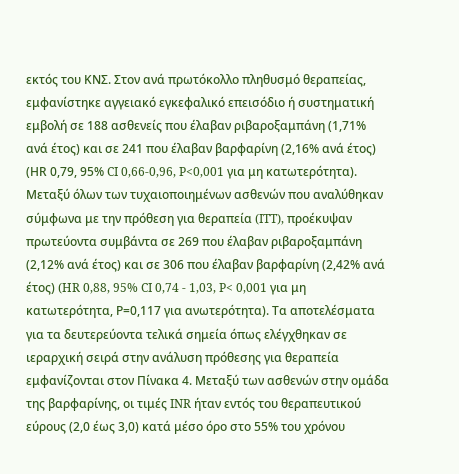εκτός του ΚΝΣ. Στον ανά πρωτόκολλο πληθυσμό θεραπείας, εμφανίστηκε αγγειακό εγκεφαλικό επεισόδιο ή συστηματική εμβολή σε 188 ασθενείς που έλαβαν ριβαροξαμπάνη (1,71% ανά έτος) και σε 241 που έλαβαν βαρφαρίνη (2,16% ανά έτος) (ΗR 0,79, 95% CI 0,66-0,96, P<0,001 για μη κατωτερότητα). Μεταξύ όλων των τυχαιοποιημένων ασθενών που αναλύθηκαν σύμφωνα με την πρόθεση για θεραπεία (ITT), προέκυψαν πρωτεύοντα συμβάντα σε 269 που έλαβαν ριβαροξαμπάνη (2,12% ανά έτος) και σε 306 που έλαβαν βαρφαρίνη (2,42% ανά έτος) (HR 0,88, 95% CI 0,74 - 1,03, P< 0,001 για μη κατωτερότητα, Ρ=0,117 για ανωτερότητα). Τα αποτελέσματα για τα δευτερεύοντα τελικά σημεία όπως ελέγχθηκαν σε ιεραρχική σειρά στην ανάλυση πρόθεσης για θεραπεία εμφανίζονται στον Πίνακα 4. Μεταξύ των ασθενών στην ομάδα της βαρφαρίνης, οι τιμές INR ήταν εντός του θεραπευτικού εύρους (2,0 έως 3,0) κατά μέσο όρο στο 55% του χρόνου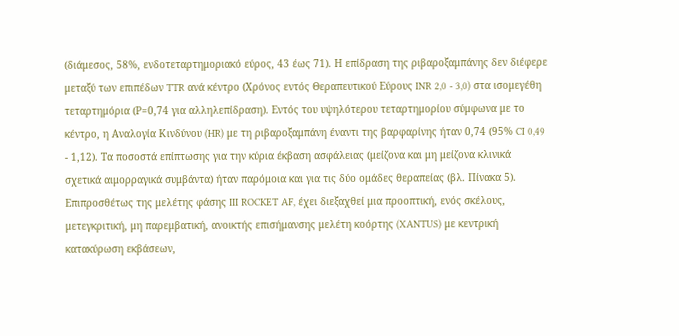(διάμεσος, 58%, ενδοτεταρτημοριακό εύρος, 43 έως 71). Η επίδραση της ριβαροξαμπάνης δεν διέφερε μεταξύ των επιπέδων TTR ανά κέντρο (Χρόνος εντός Θεραπευτικού Εύρους INR 2,0 - 3,0) στα ισομεγέθη τεταρτημόρια (Ρ=0,74 για αλληλεπίδραση). Εντός του υψηλότερου τεταρτημoρίου σύμφωνα με το κέντρο, η Αναλογία Κινδύνου (HR) με τη ριβαροξαμπάνη έναντι της βαρφαρίνης ήταν 0,74 (95% CI 0,49 - 1,12). Τα ποσοστά επίπτωσης για την κύρια έκβαση ασφάλειας (μείζονα και μη μείζονα κλινικά σχετικά αιμορραγικά συμβάντα) ήταν παρόμοια και για τις δύο ομάδες θεραπείας (βλ. Πίνακα 5).
Επιπροσθέτως της μελέτης φάσης III ROCKET AF, έχει διεξαχθεί μια προοπτική, ενός σκέλους, μετεγκριτική, μη παρεμβατική, ανοικτής επισήμανσης μελέτη κοόρτης (XANTUS) με κεντρική κατακύρωση εκβάσεων,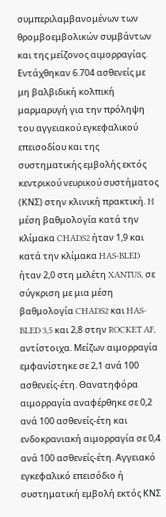συμπεριλαμβανομένων των θρομβοεμβολικών συμβάντων και της μείζονος αιμορραγίας. Εντάχθηκαν 6.704 ασθενείς με μη βαλβιδική κολπική μαρμαρυγή για την πρόληψη του αγγειακού εγκεφαλικού επεισοδίου και της συστηματικής εμβολής εκτός κεντρικού νευρικού συστήματος (ΚΝΣ) στην κλινική πρακτική. H μέση βαθμολογία κατά την κλίμακα CHADS2 ήταν 1,9 και κατά την κλίμακα HAS-BLED ήταν 2,0 στη μελέτη XANTUS, σε σύγκριση με μια μέση βαθμολογία CHADS2 και HAS-BLED 3,5 και 2,8 στην ROCKET AF, αντίστοιχα. Μείζων αιμορραγία εμφανίστηκε σε 2,1 ανά 100 ασθενείς-έτη. Θανατηφόρα αιμορραγία αναφέρθηκε σε 0,2 ανά 100 ασθενείς-έτη και ενδοκρανιακή αιμορραγία σε 0,4 ανά 100 ασθενείς-έτη. Αγγειακό εγκεφαλικό επεισόδιο ή συστηματική εμβολή εκτός ΚΝΣ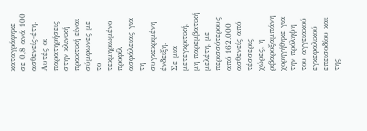καταγράφηκε σε 0,8 ανά 100 ασθενείς-έτη. Αυτές οι παρατηρήσεις στην κλινική πρακτική είναι σύμφωνες με το τεκμηριωμένο προφίλ ασφάλειας για τη συγκεκριμένη ένδειξη.
Σε μια μετεγκριτική, μη παρεμβατική μελέτη, με περισσότερους από 162.000 ασθενείς από τέσσερις χώρες, η ριβαροξαμπάνη χορηγήθηκε για την πρόληψη του αγγειακού εγκεφαλικού επεισοδίου και της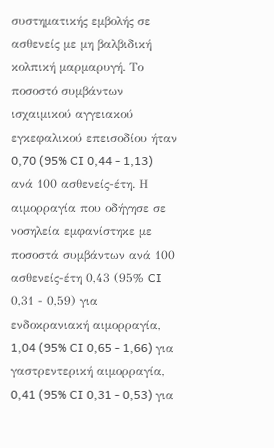συστηματικής εμβολής σε ασθενείς με μη βαλβιδική κολπική μαρμαρυγή. Το ποσοστό συμβάντων ισχαιμικού αγγειακού εγκεφαλικού επεισοδίου ήταν 0,70 (95% CI 0,44 - 1,13) ανά 100 ασθενείς-έτη. Η αιμορραγία που οδήγησε σε νοσηλεία εμφανίστηκε με ποσοστά συμβάντων ανά 100 ασθενείς-έτη 0,43 (95% CI 0,31 - 0,59) για ενδοκρανιακή αιμορραγία, 1,04 (95% CI 0,65 - 1,66) για γαστρεντερική αιμορραγία, 0,41 (95% CI 0,31 - 0,53) για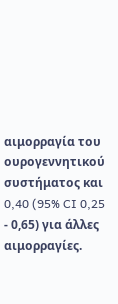αιμορραγία του ουρογεννητικού συστήματος και 0,40 (95% CI 0,25 - 0,65) για άλλες αιμορραγίες.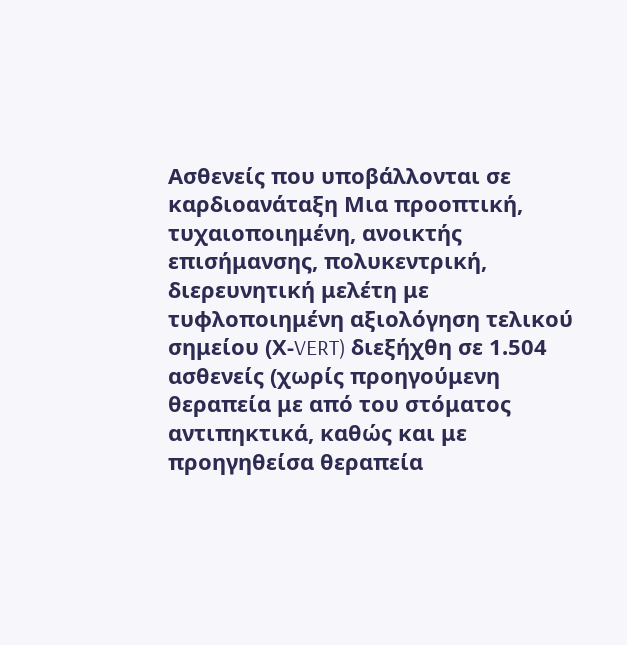Ασθενείς που υποβάλλονται σε καρδιοανάταξη Μια προοπτική, τυχαιοποιημένη, ανοικτής επισήμανσης, πολυκεντρική, διερευνητική μελέτη με τυφλοποιημένη αξιολόγηση τελικού σημείου (Χ-VERT) διεξήχθη σε 1.504 ασθενείς (χωρίς προηγούμενη θεραπεία με από του στόματος αντιπηκτικά, καθώς και με προηγηθείσα θεραπεία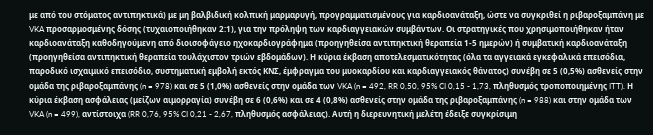με από του στόματος αντιπηκτικά) με μη βαλβιδική κολπική μαρμαρυγή, προγραμματισμένους για καρδιοανάταξη, ώστε να συγκριθεί η ριβαροξαμπάνη με VKA προσαρμοσμένης δόσης (τυχαιοποιήθηκαν 2:1), για την πρόληψη των καρδιαγγειακών συμβάντων. Οι στρατηγικές που χρησιμοποιήθηκαν ήταν καρδιοανάταξη καθοδηγούμενη από διοισοφάγειο ηχοκαρδιογράφημα (προηγηθείσα αντιπηκτική θεραπεία 1-5 ημερών) ή συμβατική καρδιοανάταξη (προηγηθείσα αντιπηκτική θεραπεία τουλάχιστον τριών εβδομάδων). Η κύρια έκβαση αποτελεσματικότητας (όλα τα αγγειακά εγκεφαλικά επεισόδια, παροδικό ισχαιμικό επεισόδιο, συστηματική εμβολή εκτός ΚΝΣ, έμφραγμα του μυοκαρδίου και καρδιαγγειακός θάνατος) συνέβη σε 5 (0,5%) ασθενείς στην ομάδα της ριβαροξαμπάνης (n = 978) και σε 5 (1,0%) ασθενείς στην ομάδα των VKA (n = 492, RR 0,50, 95% CI 0,15 - 1,73, πληθυσμός τροποποιημένης ITT). Η κύρια έκβαση ασφάλειας (μείζων αιμορραγία) συνέβη σε 6 (0,6%) και σε 4 (0,8%) ασθενείς στην ομάδα της ριβαροξαμπάνης (n = 988) και στην ομάδα των VKA (n = 499), αντίστοιχα (RR 0,76, 95% CI 0,21 - 2,67, πληθυσμός ασφάλειας). Αυτή η διερευνητική μελέτη έδειξε συγκρίσιμη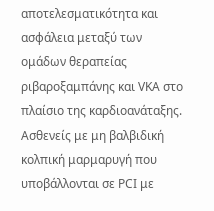αποτελεσματικότητα και ασφάλεια μεταξύ των ομάδων θεραπείας ριβαροξαμπάνης και VKA στο πλαίσιο της καρδιοανάταξης.
Ασθενείς με μη βαλβιδική κολπική μαρμαρυγή που υποβάλλονται σε PCI με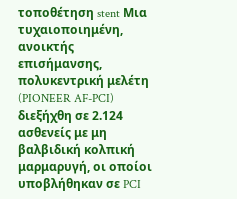τοποθέτηση stent Μια τυχαιοποιημένη, ανοικτής επισήμανσης, πολυκεντρική μελέτη (PIONEER AF-PCI) διεξήχθη σε 2.124 ασθενείς με μη βαλβιδική κολπική μαρμαρυγή, οι οποίοι υποβλήθηκαν σε PCI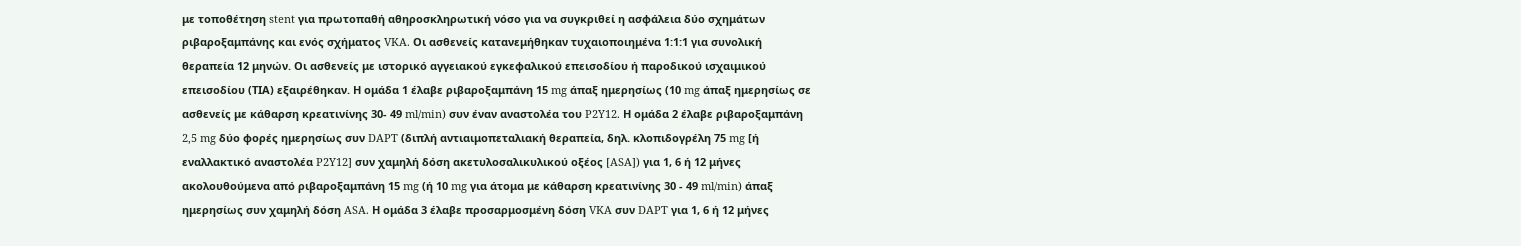με τοποθέτηση stent για πρωτοπαθή αθηροσκληρωτική νόσο για να συγκριθεί η ασφάλεια δύο σχημάτων ριβαροξαμπάνης και ενός σχήματος VKA. Οι ασθενείς κατανεμήθηκαν τυχαιοποιημένα 1:1:1 για συνολική θεραπεία 12 μηνών. Οι ασθενείς με ιστορικό αγγειακού εγκεφαλικού επεισοδίου ή παροδικού ισχαιμικού επεισοδίου (ΤΙΑ) εξαιρέθηκαν. Η ομάδα 1 έλαβε ριβαροξαμπάνη 15 mg άπαξ ημερησίως (10 mg άπαξ ημερησίως σε ασθενείς με κάθαρση κρεατινίνης 30- 49 ml/min) συν έναν αναστολέα του P2Y12. Η ομάδα 2 έλαβε ριβαροξαμπάνη 2,5 mg δύο φορές ημερησίως συν DAPT (διπλή αντιαιμοπεταλιακή θεραπεία, δηλ. κλοπιδογρέλη 75 mg [ή εναλλακτικό αναστολέα P2Y12] συν χαμηλή δόση ακετυλοσαλικυλικού οξέος [ASA]) για 1, 6 ή 12 μήνες ακολουθούμενα από ριβαροξαμπάνη 15 mg (ή 10 mg για άτομα με κάθαρση κρεατινίνης 30 - 49 ml/min) άπαξ ημερησίως συν χαμηλή δόση ASA. Η ομάδα 3 έλαβε προσαρμοσμένη δόση VKA συν DAPT για 1, 6 ή 12 μήνες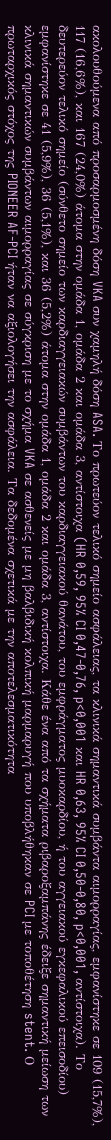ακολουθούμενα από προσαρμοσμένη δόση VKA συν χαμηλή δόση ASA. Το πρωτεύον τελικό σημείο ασφάλειας, τα κλινικά σημαντικά συμβάντα αιμορραγίας, εμφανίστηκε σε 109 (15,7%), 117 (16,6%), και 167 (24,0%) άτομα στην ομάδα 1, ομάδα 2 και ομάδα 3, αντίστοιχα (HR 0,59, 95% CI 0,47-0,76, p<0,001 και HR 0,63, 95% CI 0,50-0,80, p<0,001, αντίστοιχα). Το δευτερεύον τελικό σημείο (σύνθετο σημείο των καρδιαγγειακών συμβάντων του καρδιαγγειακού θανάτου, του εμφράγματος μυοκαρδίου, ή του αγγειακού εγκεφαλικού επεισοδίου) εμφανίστηκε σε 41 (5,9%), 36 (5,1%), και 36 (5,2%) άτομα στην ομάδα 1, ομάδα 2 και ομάδα 3, αντίστοιχα. Κάθε ένα από τα σχήματα ριβαροξαμπάνης έδειξε σημαντική μείωση των κλινικά σημαντικών συμβάντων αιμορραγίας σε σύγκριση με το σχήμα VKA σε ασθενείς με μη βαλβιδική κολπική μαρμαρυγή που υποβλήθηκαν σε PCI με τοποθέτηση stent. Ο πρωταρχικός στόχος της PIONEER AF-PCI ήταν να αξιολογήσει την ασφάλεια. Τα δεδομένα σχετικά με την αποτελεσματικότητα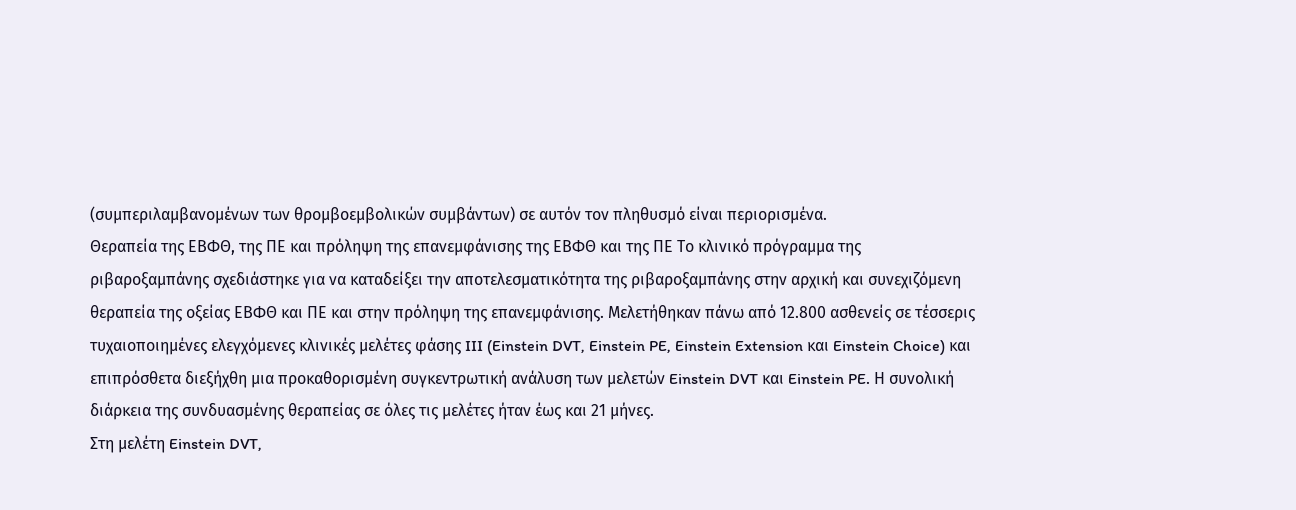(συμπεριλαμβανομένων των θρομβοεμβολικών συμβάντων) σε αυτόν τον πληθυσμό είναι περιορισμένα.
Θεραπεία της ΕΒΦΘ, της ΠΕ και πρόληψη της επανεμφάνισης της ΕΒΦΘ και της ΠΕ Το κλινικό πρόγραμμα της ριβαροξαμπάνης σχεδιάστηκε για να καταδείξει την αποτελεσματικότητα της ριβαροξαμπάνης στην αρχική και συνεχιζόμενη θεραπεία της οξείας ΕΒΦΘ και ΠΕ και στην πρόληψη της επανεμφάνισης. Μελετήθηκαν πάνω από 12.800 ασθενείς σε τέσσερις τυχαιοποιημένες ελεγχόμενες κλινικές μελέτες φάσης III (Einstein DVT, Einstein PE, Einstein Extension και Einstein Choice) και επιπρόσθετα διεξήχθη μια προκαθορισμένη συγκεντρωτική ανάλυση των μελετών Einstein DVT και Einstein PE. Η συνολική διάρκεια της συνδυασμένης θεραπείας σε όλες τις μελέτες ήταν έως και 21 μήνες.
Στη μελέτη Einstein DVT,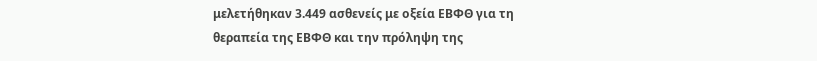μελετήθηκαν 3.449 ασθενείς με οξεία ΕΒΦΘ για τη θεραπεία της ΕΒΦΘ και την πρόληψη της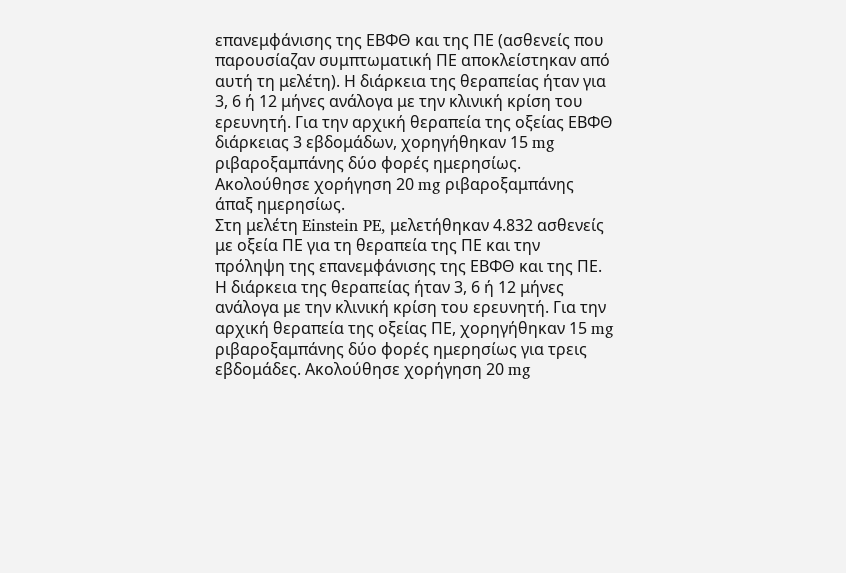επανεμφάνισης της ΕΒΦΘ και της ΠΕ (ασθενείς που παρουσίαζαν συμπτωματική ΠΕ αποκλείστηκαν από αυτή τη μελέτη). Η διάρκεια της θεραπείας ήταν για 3, 6 ή 12 μήνες ανάλογα με την κλινική κρίση του ερευνητή. Για την αρχική θεραπεία της οξείας ΕΒΦΘ διάρκειας 3 εβδομάδων, χορηγήθηκαν 15 mg ριβαροξαμπάνης δύο φορές ημερησίως. Ακολούθησε χορήγηση 20 mg ριβαροξαμπάνης άπαξ ημερησίως.
Στη μελέτη Einstein PE, μελετήθηκαν 4.832 ασθενείς με οξεία ΠΕ για τη θεραπεία της ΠΕ και την πρόληψη της επανεμφάνισης της ΕΒΦΘ και της ΠΕ. Η διάρκεια της θεραπείας ήταν 3, 6 ή 12 μήνες ανάλογα με την κλινική κρίση του ερευνητή. Για την αρχική θεραπεία της οξείας ΠΕ, χορηγήθηκαν 15 mg ριβαροξαμπάνης δύο φορές ημερησίως για τρεις εβδομάδες. Ακολούθησε χορήγηση 20 mg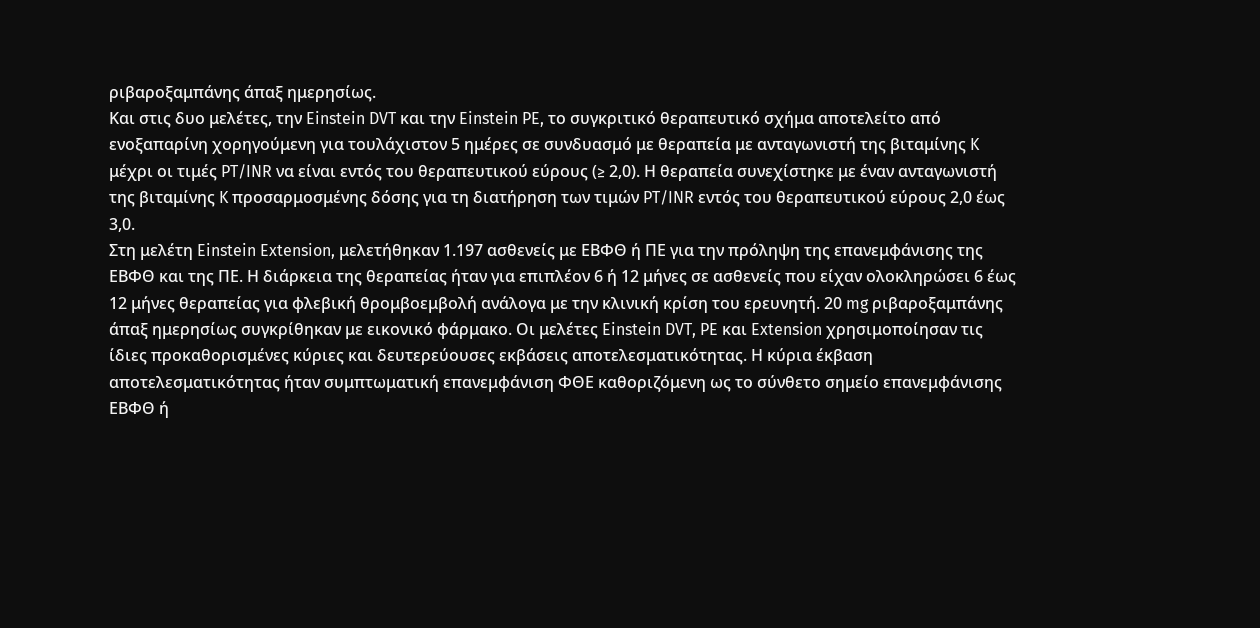ριβαροξαμπάνης άπαξ ημερησίως.
Και στις δυο μελέτες, την Einstein DVT και την Einstein PE, το συγκριτικό θεραπευτικό σχήμα αποτελείτο από ενοξαπαρίνη χορηγούμενη για τουλάχιστον 5 ημέρες σε συνδυασμό με θεραπεία με ανταγωνιστή της βιταμίνης K μέχρι οι τιμές PT/INR να είναι εντός του θεραπευτικού εύρους (≥ 2,0). Η θεραπεία συνεχίστηκε με έναν ανταγωνιστή της βιταμίνης K προσαρμοσμένης δόσης για τη διατήρηση των τιμών PT/INR εντός του θεραπευτικού εύρους 2,0 έως 3,0.
Στη μελέτη Einstein Extension, μελετήθηκαν 1.197 ασθενείς με ΕΒΦΘ ή ΠΕ για την πρόληψη της επανεμφάνισης της ΕΒΦΘ και της ΠΕ. Η διάρκεια της θεραπείας ήταν για επιπλέον 6 ή 12 μήνες σε ασθενείς που είχαν ολοκληρώσει 6 έως 12 μήνες θεραπείας για φλεβική θρομβοεμβολή ανάλογα με την κλινική κρίση του ερευνητή. 20 mg ριβαροξαμπάνης άπαξ ημερησίως συγκρίθηκαν με εικονικό φάρμακο. Οι μελέτες Einstein DVT, PE και Extension χρησιμοποίησαν τις ίδιες προκαθορισμένες κύριες και δευτερεύουσες εκβάσεις αποτελεσματικότητας. Η κύρια έκβαση αποτελεσματικότητας ήταν συμπτωματική επανεμφάνιση ΦΘΕ καθοριζόμενη ως το σύνθετο σημείο επανεμφάνισης ΕΒΦΘ ή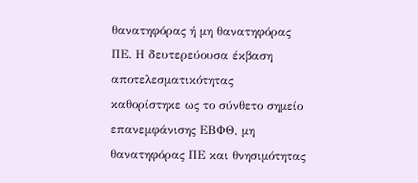θανατηφόρας ή μη θανατηφόρας ΠΕ. Η δευτερεύουσα έκβαση αποτελεσματικότητας καθορίστηκε ως το σύνθετο σημείο επανεμφάνισης ΕΒΦΘ, μη θανατηφόρας ΠΕ και θνησιμότητας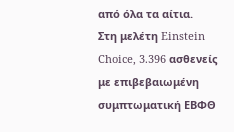από όλα τα αίτια.
Στη μελέτη Einstein Choice, 3.396 ασθενείς με επιβεβαιωμένη συμπτωματική ΕΒΦΘ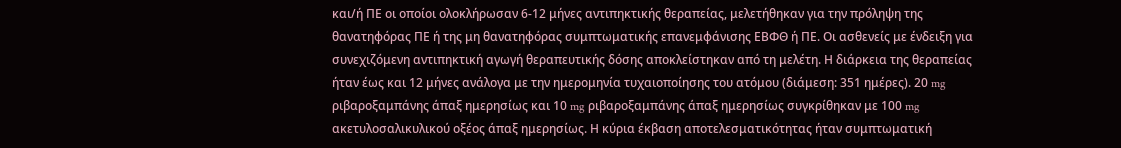και/ή ΠΕ οι οποίοι ολοκλήρωσαν 6-12 μήνες αντιπηκτικής θεραπείας, μελετήθηκαν για την πρόληψη της θανατηφόρας ΠΕ ή της μη θανατηφόρας συμπτωματικής επανεμφάνισης ΕΒΦΘ ή ΠΕ. Οι ασθενείς με ένδειξη για συνεχιζόμενη αντιπηκτική αγωγή θεραπευτικής δόσης αποκλείστηκαν από τη μελέτη. Η διάρκεια της θεραπείας ήταν έως και 12 μήνες ανάλογα με την ημερομηνία τυχαιοποίησης του ατόμου (διάμεση: 351 ημέρες). 20 mg ριβαροξαμπάνης άπαξ ημερησίως και 10 mg ριβαροξαμπάνης άπαξ ημερησίως συγκρίθηκαν με 100 mg ακετυλοσαλικυλικού οξέος άπαξ ημερησίως. Η κύρια έκβαση αποτελεσματικότητας ήταν συμπτωματική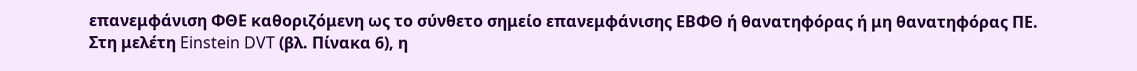επανεμφάνιση ΦΘΕ καθοριζόμενη ως το σύνθετο σημείο επανεμφάνισης ΕΒΦΘ ή θανατηφόρας ή μη θανατηφόρας ΠΕ.
Στη μελέτη Einstein DVT (βλ. Πίνακα 6), η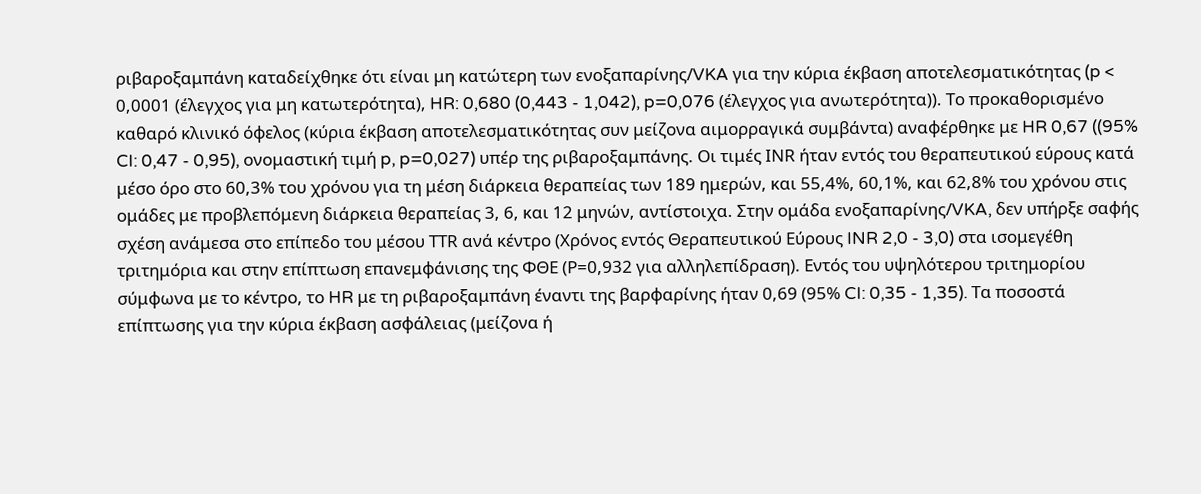ριβαροξαμπάνη καταδείχθηκε ότι είναι μη κατώτερη των ενοξαπαρίνης/VKA για την κύρια έκβαση αποτελεσματικότητας (p < 0,0001 (έλεγχος για μη κατωτερότητα), HR: 0,680 (0,443 - 1,042), p=0,076 (έλεγχος για ανωτερότητα)). Το προκαθορισμένο καθαρό κλινικό όφελος (κύρια έκβαση αποτελεσματικότητας συν μείζονα αιμορραγικά συμβάντα) αναφέρθηκε με HR 0,67 ((95% CI: 0,47 - 0,95), ονομαστική τιμή p, p=0,027) υπέρ της ριβαροξαμπάνης. Οι τιμές ΙNR ήταν εντός του θεραπευτικού εύρους κατά μέσο όρο στο 60,3% του χρόνου για τη μέση διάρκεια θεραπείας των 189 ημερών, και 55,4%, 60,1%, και 62,8% του χρόνου στις ομάδες με προβλεπόμενη διάρκεια θεραπείας 3, 6, και 12 μηνών, αντίστοιχα. Στην ομάδα ενοξαπαρίνης/VKA, δεν υπήρξε σαφής σχέση ανάμεσα στο επίπεδο του μέσου ΤΤR ανά κέντρο (Χρόνος εντός Θεραπευτικού Εύρους INR 2,0 - 3,0) στα ισομεγέθη τριτημόρια και στην επίπτωση επανεμφάνισης της ΦΘΕ (Ρ=0,932 για αλληλεπίδραση). Εντός του υψηλότερου τριτημορίου σύμφωνα με το κέντρο, το HR με τη ριβαροξαμπάνη έναντι της βαρφαρίνης ήταν 0,69 (95% CI: 0,35 - 1,35). Τα ποσοστά επίπτωσης για την κύρια έκβαση ασφάλειας (μείζονα ή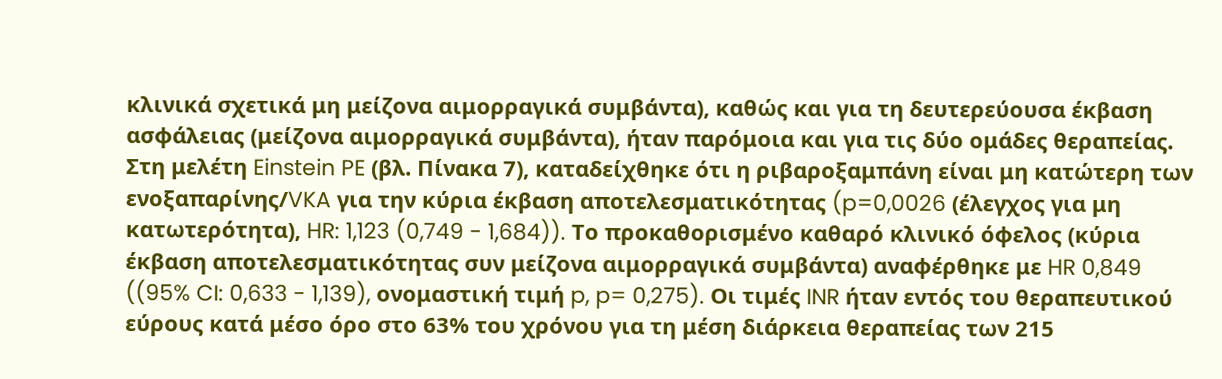κλινικά σχετικά μη μείζονα αιμορραγικά συμβάντα), καθώς και για τη δευτερεύουσα έκβαση ασφάλειας (μείζονα αιμορραγικά συμβάντα), ήταν παρόμοια και για τις δύο ομάδες θεραπείας.
Στη μελέτη Einstein PE (βλ. Πίνακα 7), καταδείχθηκε ότι η ριβαροξαμπάνη είναι μη κατώτερη των ενοξαπαρίνης/VKA για την κύρια έκβαση αποτελεσματικότητας (p=0,0026 (έλεγχος για μη κατωτερότητα), HR: 1,123 (0,749 - 1,684)). Το προκαθορισμένο καθαρό κλινικό όφελος (κύρια έκβαση αποτελεσματικότητας συν μείζονα αιμορραγικά συμβάντα) αναφέρθηκε με HR 0,849 ((95% CI: 0,633 - 1,139), ονομαστική τιμή p, p= 0,275). Οι τιμές INR ήταν εντός του θεραπευτικού εύρους κατά μέσο όρο στο 63% του χρόνου για τη μέση διάρκεια θεραπείας των 215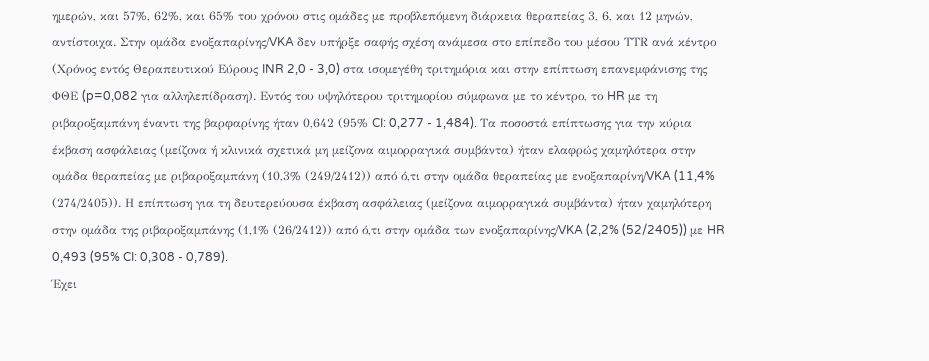ημερών, και 57%, 62%, και 65% του χρόνου στις ομάδες με προβλεπόμενη διάρκεια θεραπείας 3, 6, και 12 μηνών, αντίστοιχα. Στην ομάδα ενοξαπαρίνης/VKA δεν υπήρξε σαφής σχέση ανάμεσα στο επίπεδο του μέσου ΤΤR ανά κέντρο (Χρόνος εντός Θεραπευτικού Εύρους INR 2,0 - 3,0) στα ισομεγέθη τριτημόρια και στην επίπτωση επανεμφάνισης της ΦΘΕ (p=0,082 για αλληλεπίδραση). Εντός του υψηλότερου τριτημορίου σύμφωνα με το κέντρο, το HR με τη ριβαροξαμπάνη έναντι της βαρφαρίνης ήταν 0,642 (95% CI: 0,277 - 1,484). Τα ποσοστά επίπτωσης για την κύρια έκβαση ασφάλειας (μείζονα ή κλινικά σχετικά μη μείζονα αιμορραγικά συμβάντα) ήταν ελαφρώς χαμηλότερα στην ομάδα θεραπείας με ριβαροξαμπάνη (10,3% (249/2412)) από ό,τι στην ομάδα θεραπείας με ενοξαπαρίνη/VKA (11,4% (274/2405)). Η επίπτωση για τη δευτερεύουσα έκβαση ασφάλειας (μείζονα αιμορραγικά συμβάντα) ήταν χαμηλότερη στην ομάδα της ριβαροξαμπάνης (1,1% (26/2412)) από ό,τι στην ομάδα των ενοξαπαρίνης/VKA (2,2% (52/2405)) με HR 0,493 (95% CI: 0,308 - 0,789).
Έχει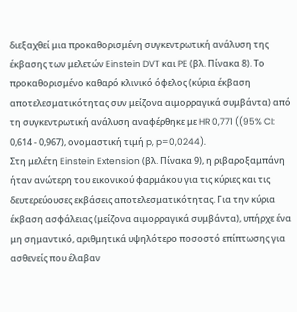διεξαχθεί μια προκαθορισμένη συγκεντρωτική ανάλυση της έκβασης των μελετών Einstein DVT και PE (βλ. Πίνακα 8). Το προκαθορισμένο καθαρό κλινικό όφελος (κύρια έκβαση αποτελεσματικότητας συν μείζονα αιμορραγικά συμβάντα) από τη συγκεντρωτική ανάλυση αναφέρθηκε με HR 0,771 ((95% CI: 0,614 - 0,967), ονομαστική τιμή p, p=0,0244).
Στη μελέτη Einstein Extension (βλ. Πίνακα 9), η ριβαροξαμπάνη ήταν ανώτερη του εικονικού φαρμάκου για τις κύριες και τις δευτερεύουσες εκβάσεις αποτελεσματικότητας. Για την κύρια έκβαση ασφάλειας (μείζονα αιμορραγικά συμβάντα), υπήρχε ένα μη σημαντικό, αριθμητικά υψηλότερο ποσοστό επίπτωσης για ασθενείς που έλαβαν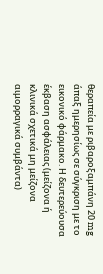θεραπεία με ριβαροξαμπάνη 20 mg άπαξ ημερησίως σε σύγκριση με το εικονικό φάρμακο. Η δευτερεύουσα έκβαση ασφάλειας (μείζονα ή κλινικά σχετικά μη μείζονα αιμορραγικά συμβάντα)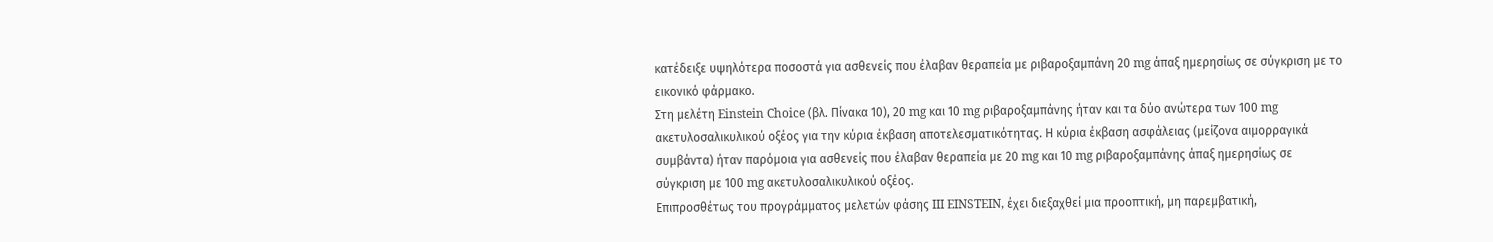κατέδειξε υψηλότερα ποσοστά για ασθενείς που έλαβαν θεραπεία με ριβαροξαμπάνη 20 mg άπαξ ημερησίως σε σύγκριση με το εικονικό φάρμακο.
Στη μελέτη Einstein Choice (βλ. Πίνακα 10), 20 mg και 10 mg ριβαροξαμπάνης ήταν και τα δύο ανώτερα των 100 mg ακετυλοσαλικυλικού οξέος για την κύρια έκβαση αποτελεσματικότητας. Η κύρια έκβαση ασφάλειας (μείζονα αιμορραγικά συμβάντα) ήταν παρόμοια για ασθενείς που έλαβαν θεραπεία με 20 mg και 10 mg ριβαροξαμπάνης άπαξ ημερησίως σε σύγκριση με 100 mg ακετυλοσαλικυλικού οξέος.
Επιπροσθέτως του προγράμματος μελετών φάσης III EINSTEIN, έχει διεξαχθεί μια προοπτική, μη παρεμβατική,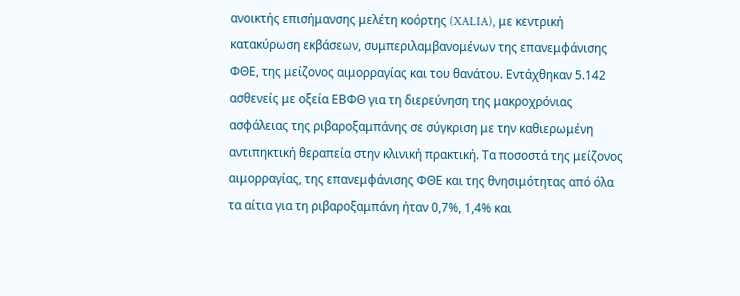ανοικτής επισήμανσης μελέτη κοόρτης (XALIA), με κεντρική κατακύρωση εκβάσεων, συμπεριλαμβανομένων της επανεμφάνισης ΦΘΕ, της μείζονος αιμορραγίας και του θανάτου. Εντάχθηκαν 5.142 ασθενείς με οξεία ΕΒΦΘ για τη διερεύνηση της μακροχρόνιας ασφάλειας της ριβαροξαμπάνης σε σύγκριση με την καθιερωμένη αντιπηκτική θεραπεία στην κλινική πρακτική. Τα ποσοστά της μείζονος αιμορραγίας, της επανεμφάνισης ΦΘΕ και της θνησιμότητας από όλα τα αίτια για τη ριβαροξαμπάνη ήταν 0,7%, 1,4% και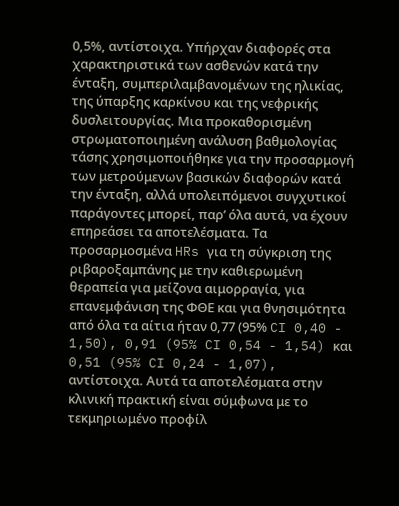0,5%, αντίστοιχα. Υπήρχαν διαφορές στα χαρακτηριστικά των ασθενών κατά την ένταξη, συμπεριλαμβανομένων της ηλικίας, της ύπαρξης καρκίνου και της νεφρικής δυσλειτουργίας. Μια προκαθορισμένη στρωματοποιημένη ανάλυση βαθμολογίας τάσης χρησιμοποιήθηκε για την προσαρμογή των μετρούμενων βασικών διαφορών κατά την ένταξη, αλλά υπολειπόμενοι συγχυτικοί παράγοντες μπορεί, παρ’ όλα αυτά, να έχουν επηρεάσει τα αποτελέσματα. Τα προσαρμοσμένα HRs για τη σύγκριση της ριβαροξαμπάνης με την καθιερωμένη θεραπεία για μείζονα αιμορραγία, για επανεμφάνιση της ΦΘΕ και για θνησιμότητα από όλα τα αίτια ήταν 0,77 (95% CI 0,40 - 1,50), 0,91 (95% CI 0,54 - 1,54) και 0,51 (95% CI 0,24 - 1,07), αντίστοιχα. Αυτά τα αποτελέσματα στην κλινική πρακτική είναι σύμφωνα με το τεκμηριωμένο προφίλ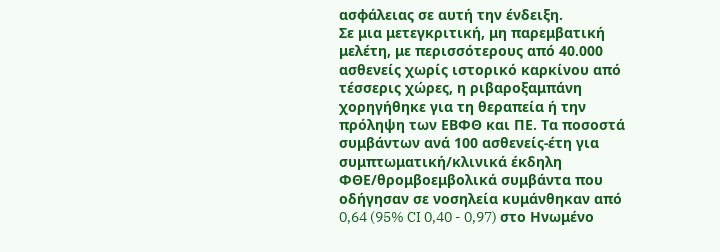ασφάλειας σε αυτή την ένδειξη.
Σε μια μετεγκριτική, μη παρεμβατική μελέτη, με περισσότερους από 40.000 ασθενείς χωρίς ιστορικό καρκίνου από τέσσερις χώρες, η ριβαροξαμπάνη χορηγήθηκε για τη θεραπεία ή την πρόληψη των ΕΒΦΘ και ΠΕ. Τα ποσοστά συμβάντων ανά 100 ασθενείς-έτη για συμπτωματική/κλινικά έκδηλη ΦΘΕ/θρομβοεμβολικά συμβάντα που οδήγησαν σε νοσηλεία κυμάνθηκαν από 0,64 (95% CI 0,40 - 0,97) στο Ηνωμένο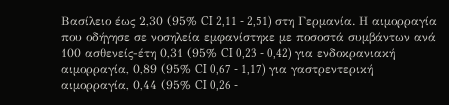Βασίλειο έως 2,30 (95% CI 2,11 - 2,51) στη Γερμανία. Η αιμορραγία που οδήγησε σε νοσηλεία εμφανίστηκε με ποσοστά συμβάντων ανά 100 ασθενείς-έτη 0,31 (95% CI 0,23 - 0,42) για ενδοκρανιακή αιμορραγία, 0,89 (95% CI 0,67 - 1,17) για γαστρεντερική αιμορραγία, 0,44 (95% CI 0,26 -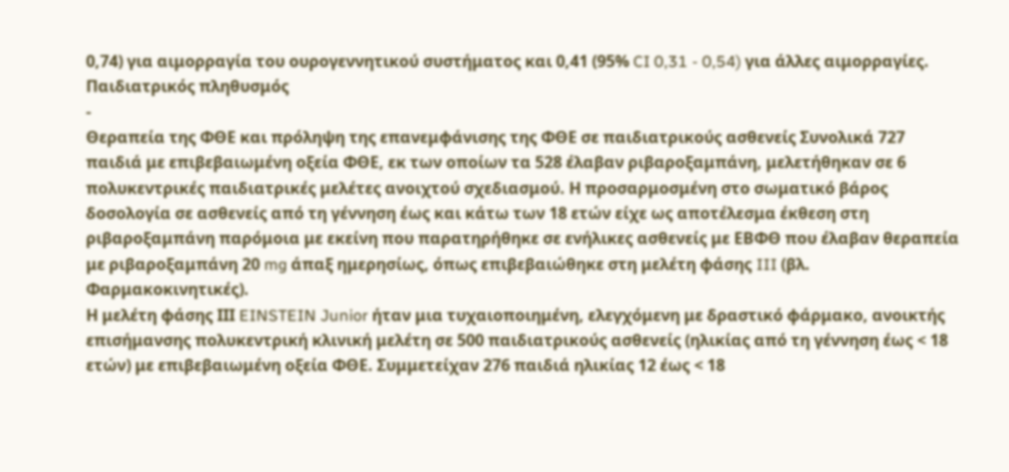0,74) για αιμορραγία του ουρογεννητικού συστήματος και 0,41 (95% CI 0,31 - 0,54) για άλλες αιμορραγίες.
Παιδιατρικός πληθυσμός
-
Θεραπεία της ΦΘΕ και πρόληψη της επανεμφάνισης της ΦΘΕ σε παιδιατρικούς ασθενείς Συνολικά 727 παιδιά με επιβεβαιωμένη οξεία ΦΘΕ, εκ των οποίων τα 528 έλαβαν ριβαροξαμπάνη, μελετήθηκαν σε 6 πολυκεντρικές παιδιατρικές μελέτες ανοιχτού σχεδιασμού. Η προσαρμοσμένη στο σωματικό βάρος δοσολογία σε ασθενείς από τη γέννηση έως και κάτω των 18 ετών είχε ως αποτέλεσμα έκθεση στη ριβαροξαμπάνη παρόμοια με εκείνη που παρατηρήθηκε σε ενήλικες ασθενείς με ΕΒΦΘ που έλαβαν θεραπεία με ριβαροξαμπάνη 20 mg άπαξ ημερησίως, όπως επιβεβαιώθηκε στη μελέτη φάσης III (βλ. Φαρμακοκινητικές).
Η μελέτη φάσης ΙΙΙ EINSTEIN Junior ήταν μια τυχαιοποιημένη, ελεγχόμενη με δραστικό φάρμακο, ανοικτής επισήμανσης πολυκεντρική κλινική μελέτη σε 500 παιδιατρικούς ασθενείς (ηλικίας από τη γέννηση έως < 18 ετών) με επιβεβαιωμένη οξεία ΦΘΕ. Συμμετείχαν 276 παιδιά ηλικίας 12 έως < 18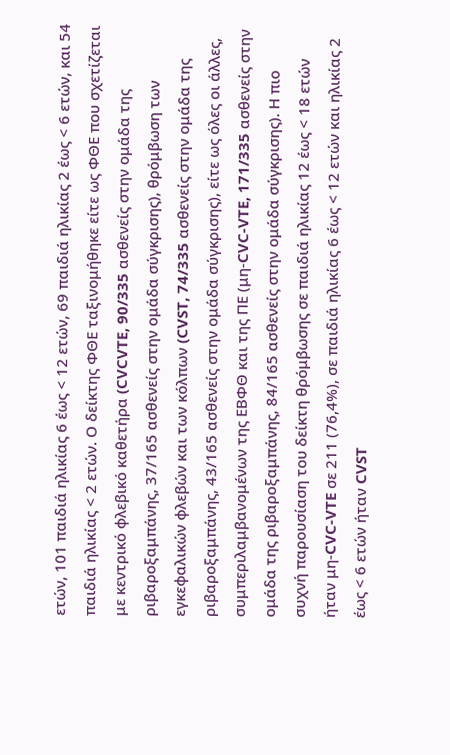ετών, 101 παιδιά ηλικίας 6 έως < 12 ετών, 69 παιδιά ηλικίας 2 έως < 6 ετών, και 54 παιδιά ηλικίας < 2 ετών. Ο δείκτης ΦΘΕ ταξινομήθηκε είτε ως ΦΘΕ που σχετίζεται με κεντρικό φλεβικό καθετήρα (CVCVTE, 90/335 ασθενείς στην ομάδα της ριβαροξαμπάνης, 37/165 ασθενείς στην ομάδα σύγκρισης), θρόμβωση των εγκεφαλικών φλεβών και των κόλπων (CVST, 74/335 ασθενείς στην ομάδα της ριβαροξαμπάνης, 43/165 ασθενείς στην ομάδα σύγκρισης), είτε ως όλες οι άλλες, συμπεριλαμβανομένων της ΕΒΦΘ και της ΠΕ (μη-CVC-VTE, 171/335 ασθενείς στην ομάδα της ριβαροξαμπάνης, 84/165 ασθενείς στην ομάδα σύγκρισης). Η πιο συχνή παρουσίαση του δείκτη θρόμβωσης σε παιδιά ηλικίας 12 έως < 18 ετών ήταν μη-CVC-VTE σε 211 (76,4%), σε παιδιά ηλικίας 6 έως < 12 ετών και ηλικίας 2 έως < 6 ετών ήταν CVST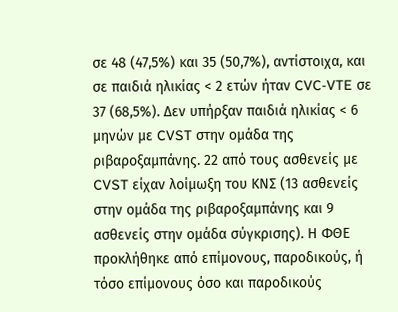σε 48 (47,5%) και 35 (50,7%), αντίστοιχα, και σε παιδιά ηλικίας < 2 ετών ήταν CVC-VTE σε 37 (68,5%). Δεν υπήρξαν παιδιά ηλικίας < 6 μηνών με CVST στην ομάδα της ριβαροξαμπάνης. 22 από τους ασθενείς με CVST είχαν λοίμωξη του ΚΝΣ (13 ασθενείς στην ομάδα της ριβαροξαμπάνης και 9 ασθενείς στην ομάδα σύγκρισης). Η ΦΘΕ προκλήθηκε από επίμονους, παροδικούς, ή τόσο επίμονους όσο και παροδικούς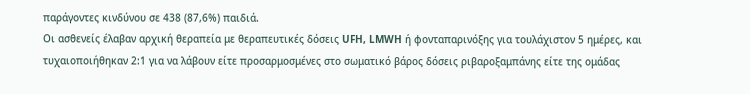παράγοντες κινδύνου σε 438 (87,6%) παιδιά.
Οι ασθενείς έλαβαν αρχική θεραπεία με θεραπευτικές δόσεις UFH, LMWH ή φονταπαρινόξης για τουλάχιστον 5 ημέρες, και τυχαιοποιήθηκαν 2:1 για να λάβουν είτε προσαρμοσμένες στο σωματικό βάρος δόσεις ριβαροξαμπάνης είτε της ομάδας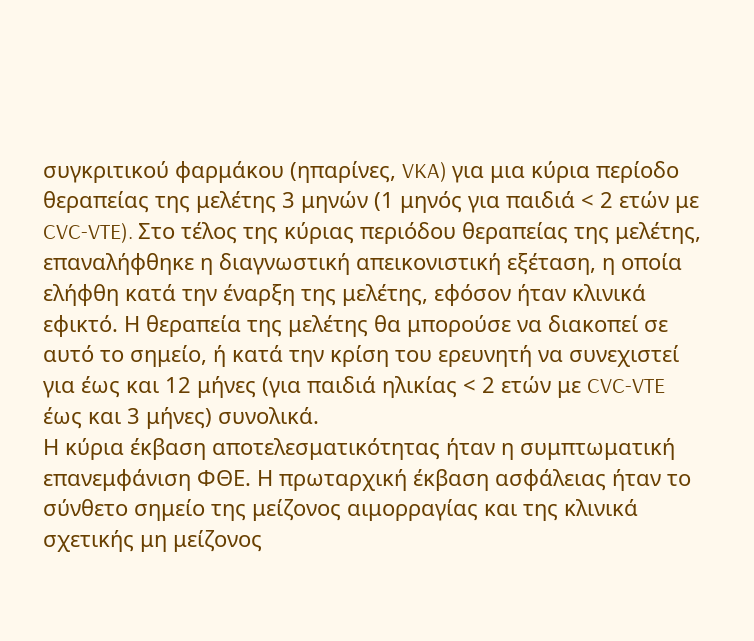συγκριτικού φαρμάκου (ηπαρίνες, VKA) για μια κύρια περίοδο θεραπείας της μελέτης 3 μηνών (1 μηνός για παιδιά < 2 ετών με CVC-VTE). Στο τέλος της κύριας περιόδου θεραπείας της μελέτης, επαναλήφθηκε η διαγνωστική απεικονιστική εξέταση, η οποία ελήφθη κατά την έναρξη της μελέτης, εφόσον ήταν κλινικά εφικτό. Η θεραπεία της μελέτης θα μπορούσε να διακοπεί σε αυτό το σημείο, ή κατά την κρίση του ερευνητή να συνεχιστεί για έως και 12 μήνες (για παιδιά ηλικίας < 2 ετών με CVC-VTE έως και 3 μήνες) συνολικά.
Η κύρια έκβαση αποτελεσματικότητας ήταν η συμπτωματική επανεμφάνιση ΦΘΕ. Η πρωταρχική έκβαση ασφάλειας ήταν το σύνθετο σημείο της μείζονος αιμορραγίας και της κλινικά σχετικής μη μείζονος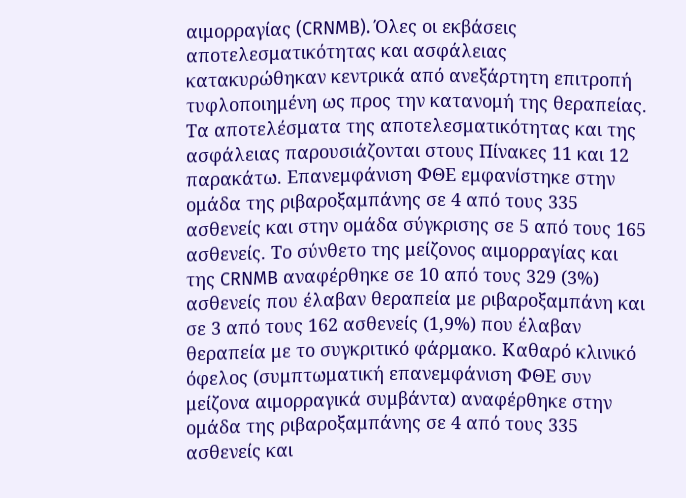αιμορραγίας (CRNMB). Όλες οι εκβάσεις αποτελεσματικότητας και ασφάλειας κατακυρώθηκαν κεντρικά από ανεξάρτητη επιτροπή τυφλοποιημένη ως προς την κατανομή της θεραπείας. Τα αποτελέσματα της αποτελεσματικότητας και της ασφάλειας παρουσιάζονται στους Πίνακες 11 και 12 παρακάτω. Επανεμφάνιση ΦΘΕ εμφανίστηκε στην ομάδα της ριβαροξαμπάνης σε 4 από τους 335 ασθενείς και στην ομάδα σύγκρισης σε 5 από τους 165 ασθενείς. Το σύνθετο της μείζονος αιμορραγίας και της CRNMB αναφέρθηκε σε 10 από τους 329 (3%) ασθενείς που έλαβαν θεραπεία με ριβαροξαμπάνη και σε 3 από τους 162 ασθενείς (1,9%) που έλαβαν θεραπεία με το συγκριτικό φάρμακο. Καθαρό κλινικό όφελος (συμπτωματική επανεμφάνιση ΦΘΕ συν μείζονα αιμορραγικά συμβάντα) αναφέρθηκε στην ομάδα της ριβαροξαμπάνης σε 4 από τους 335 ασθενείς και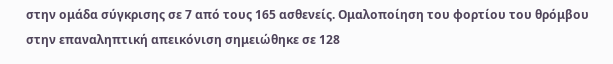στην ομάδα σύγκρισης σε 7 από τους 165 ασθενείς. Ομαλοποίηση του φορτίου του θρόμβου στην επαναληπτική απεικόνιση σημειώθηκε σε 128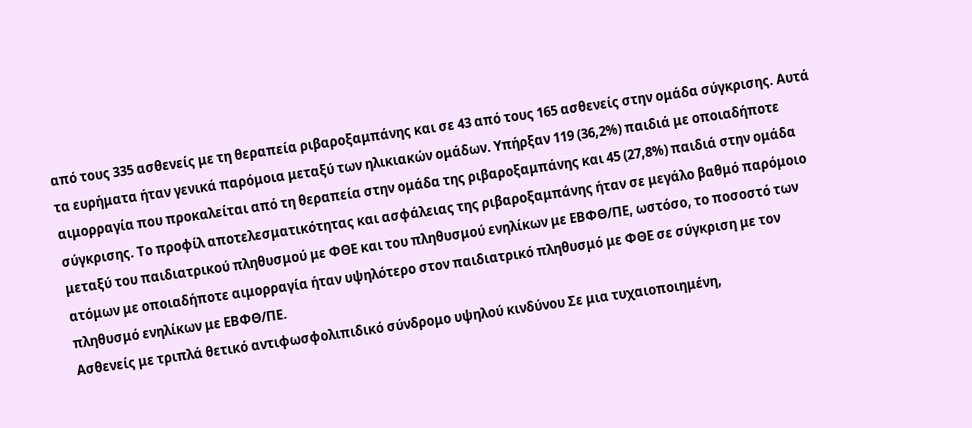από τους 335 ασθενείς με τη θεραπεία ριβαροξαμπάνης και σε 43 από τους 165 ασθενείς στην ομάδα σύγκρισης. Αυτά τα ευρήματα ήταν γενικά παρόμοια μεταξύ των ηλικιακών ομάδων. Υπήρξαν 119 (36,2%) παιδιά με οποιαδήποτε αιμορραγία που προκαλείται από τη θεραπεία στην ομάδα της ριβαροξαμπάνης και 45 (27,8%) παιδιά στην ομάδα σύγκρισης. Το προφίλ αποτελεσματικότητας και ασφάλειας της ριβαροξαμπάνης ήταν σε μεγάλο βαθμό παρόμοιο μεταξύ του παιδιατρικού πληθυσμού με ΦΘΕ και του πληθυσμού ενηλίκων με ΕΒΦΘ/ΠΕ, ωστόσο, το ποσοστό των ατόμων με οποιαδήποτε αιμορραγία ήταν υψηλότερο στον παιδιατρικό πληθυσμό με ΦΘΕ σε σύγκριση με τον πληθυσμό ενηλίκων με ΕΒΦΘ/ΠΕ.
Ασθενείς με τριπλά θετικό αντιφωσφολιπιδικό σύνδρομο υψηλού κινδύνου Σε μια τυχαιοποιημένη,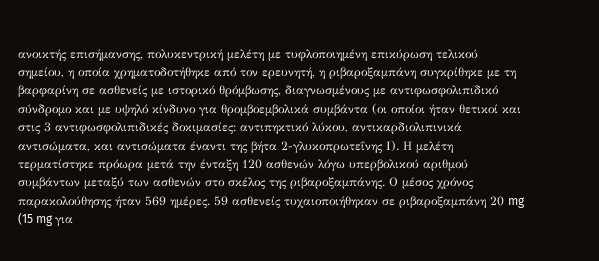ανοικτής επισήμανσης, πολυκεντρική μελέτη με τυφλοποιημένη επικύρωση τελικού σημείου, η οποία χρηματοδοτήθηκε από τον ερευνητή, η ριβαροξαμπάνη συγκρίθηκε με τη βαρφαρίνη σε ασθενείς με ιστορικό θρόμβωσης, διαγνωσμένους με αντιφωσφολιπιδικό σύνδρομο και με υψηλό κίνδυνο για θρομβοεμβολικά συμβάντα (οι οποίοι ήταν θετικοί και στις 3 αντιφωσφολιπιδικές δοκιμασίες: αντιπηκτικό λύκου, αντικαρδιολιπινικά αντισώματα, και αντισώματα έναντι της βήτα 2-γλυκοπρωτεΐνης Ι). Η μελέτη τερματίστηκε πρόωρα μετά την ένταξη 120 ασθενών λόγω υπερβολικού αριθμού συμβάντων μεταξύ των ασθενών στο σκέλος της ριβαροξαμπάνης. Ο μέσος χρόνος παρακολούθησης ήταν 569 ημέρες. 59 ασθενείς τυχαιοποιήθηκαν σε ριβαροξαμπάνη 20 mg (15 mg για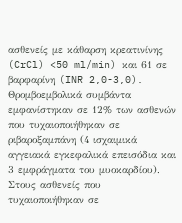ασθενείς με κάθαρση κρεατινίνης (CrCl) <50 ml/min) και 61 σε βαρφαρίνη (INR 2,0-3,0). Θρομβοεμβολικά συμβάντα εμφανίστηκαν σε 12% των ασθενών που τυχαιοποιήθηκαν σε ριβαροξαμπάνη (4 ισχαιμικά αγγειακά εγκεφαλικά επεισόδια και 3 εμφράγματα του μυοκαρδίου). Στους ασθενείς που τυχαιοποιήθηκαν σε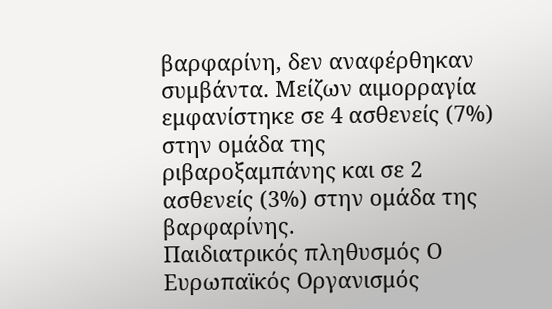βαρφαρίνη, δεν αναφέρθηκαν συμβάντα. Μείζων αιμορραγία εμφανίστηκε σε 4 ασθενείς (7%) στην ομάδα της ριβαροξαμπάνης και σε 2 ασθενείς (3%) στην ομάδα της βαρφαρίνης.
Παιδιατρικός πληθυσμός Ο Ευρωπαϊκός Οργανισμός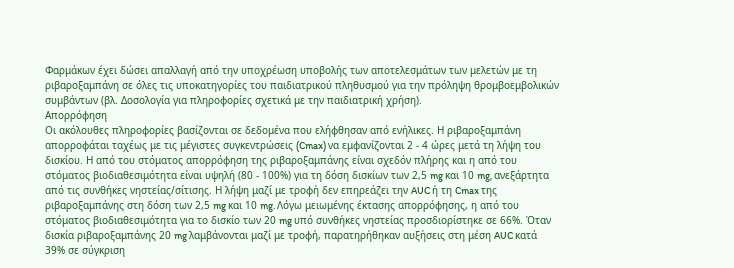Φαρμάκων έχει δώσει απαλλαγή από την υποχρέωση υποβολής των αποτελεσμάτων των μελετών με τη ριβαροξαμπάνη σε όλες τις υποκατηγορίες του παιδιατρικού πληθυσμού για την πρόληψη θρομβοεμβολικών συμβάντων (βλ. Δοσολογία για πληροφορίες σχετικά με την παιδιατρική χρήση).
Απορρόφηση
Οι ακόλουθες πληροφορίες βασίζονται σε δεδομένα που ελήφθησαν από ενήλικες. Η ριβαροξαμπάνη απορροφάται ταχέως με τις μέγιστες συγκεντρώσεις (Cmax) να εμφανίζονται 2 - 4 ώρες μετά τη λήψη του δισκίου. Η από του στόματος απορρόφηση της ριβαροξαμπάνης είναι σχεδόν πλήρης και η από του στόματος βιοδιαθεσιμότητα είναι υψηλή (80 - 100%) για τη δόση δισκίων των 2,5 mg και 10 mg, ανεξάρτητα από τις συνθήκες νηστείας/σίτισης. Η λήψη μαζί με τροφή δεν επηρεάζει την AUC ή τη Cmax της ριβαροξαμπάνης στη δόση των 2,5 mg και 10 mg. Λόγω μειωμένης έκτασης απορρόφησης, η από του στόματος βιοδιαθεσιμότητα για το δισκίο των 20 mg υπό συνθήκες νηστείας προσδιορίστηκε σε 66%. Όταν δισκία ριβαροξαμπάνης 20 mg λαμβάνονται μαζί με τροφή, παρατηρήθηκαν αυξήσεις στη μέση AUC κατά 39% σε σύγκριση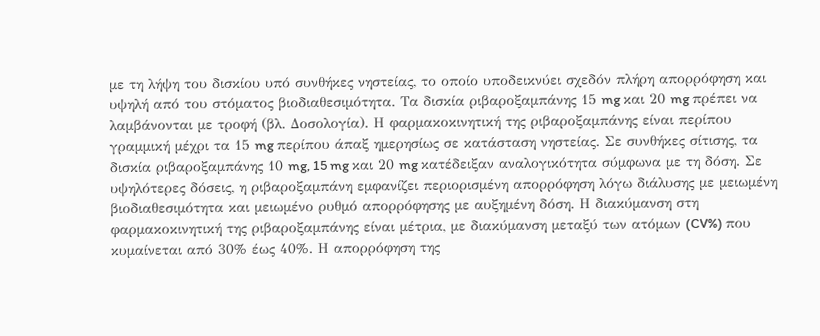με τη λήψη του δισκίου υπό συνθήκες νηστείας, το οποίο υποδεικνύει σχεδόν πλήρη απορρόφηση και υψηλή από του στόματος βιοδιαθεσιμότητα. Τα δισκία ριβαροξαμπάνης 15 mg και 20 mg πρέπει να λαμβάνονται με τροφή (βλ. Δοσολογία). Η φαρμακοκινητική της ριβαροξαμπάνης είναι περίπου γραμμική μέχρι τα 15 mg περίπου άπαξ ημερησίως σε κατάσταση νηστείας. Σε συνθήκες σίτισης, τα δισκία ριβαροξαμπάνης 10 mg, 15 mg και 20 mg κατέδειξαν αναλογικότητα σύμφωνα με τη δόση. Σε υψηλότερες δόσεις, η ριβαροξαμπάνη εμφανίζει περιορισμένη απορρόφηση λόγω διάλυσης με μειωμένη βιοδιαθεσιμότητα και μειωμένο ρυθμό απορρόφησης με αυξημένη δόση. Η διακύμανση στη φαρμακοκινητική της ριβαροξαμπάνης είναι μέτρια, με διακύμανση μεταξύ των ατόμων (CV%) που κυμαίνεται από 30% έως 40%. Η απορρόφηση της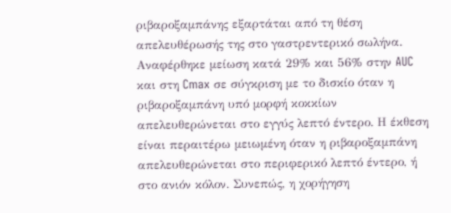ριβαροξαμπάνης εξαρτάται από τη θέση απελευθέρωσής της στο γαστρεντερικό σωλήνα. Αναφέρθηκε μείωση κατά 29% και 56% στην AUC και στη Cmax σε σύγκριση με το δισκίο όταν η ριβαροξαμπάνη υπό μορφή κοκκίων απελευθερώνεται στο εγγύς λεπτό έντερο. Η έκθεση είναι περαιτέρω μειωμένη όταν η ριβαροξαμπάνη απελευθερώνεται στο περιφερικό λεπτό έντερο, ή στο ανιόν κόλον. Συνεπώς, η χορήγηση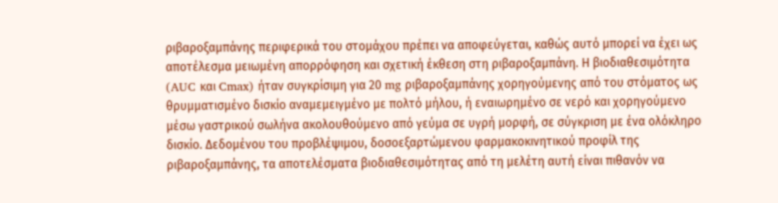ριβαροξαμπάνης περιφερικά του στομάχου πρέπει να αποφεύγεται, καθώς αυτό μπορεί να έχει ως αποτέλεσμα μειωμένη απορρόφηση και σχετική έκθεση στη ριβαροξαμπάνη. Η βιοδιαθεσιμότητα (AUC και Cmax) ήταν συγκρίσιμη για 20 mg ριβαροξαμπάνης χορηγούμενης από του στόματος ως θρυμματισμένο δισκίο αναμεμειγμένο με πολτό μήλου, ή εναιωρημένο σε νερό και χορηγούμενο μέσω γαστρικού σωλήνα ακολουθούμενο από γεύμα σε υγρή μορφή, σε σύγκριση με ένα ολόκληρο δισκίο. Δεδομένου του προβλέψιμου, δοσοεξαρτώμενου φαρμακοκινητικού προφίλ της ριβαροξαμπάνης, τα αποτελέσματα βιοδιαθεσιμότητας από τη μελέτη αυτή είναι πιθανόν να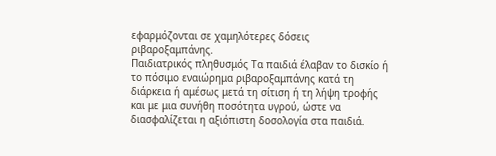εφαρμόζονται σε χαμηλότερες δόσεις ριβαροξαμπάνης.
Παιδιατρικός πληθυσμός Τα παιδιά έλαβαν το δισκίο ή το πόσιμο εναιώρημα ριβαροξαμπάνης κατά τη διάρκεια ή αμέσως μετά τη σίτιση ή τη λήψη τροφής και με μια συνήθη ποσότητα υγρού, ώστε να διασφαλίζεται η αξιόπιστη δοσολογία στα παιδιά.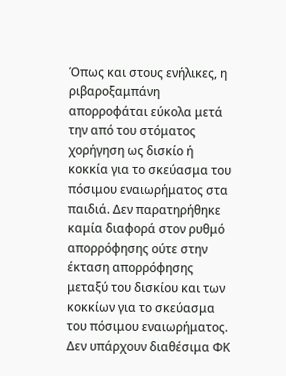Όπως και στους ενήλικες, η ριβαροξαμπάνη απορροφάται εύκολα μετά την από του στόματος χορήγηση ως δισκίο ή κοκκία για το σκεύασμα του πόσιμου εναιωρήματος στα παιδιά. Δεν παρατηρήθηκε καμία διαφορά στον ρυθμό απορρόφησης ούτε στην έκταση απορρόφησης μεταξύ τoυ δισκίου και των κοκκίων για το σκεύασμα του πόσιμου εναιωρήματος. Δεν υπάρχουν διαθέσιμα ΦΚ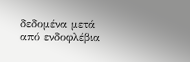δεδομένα μετά από ενδοφλέβια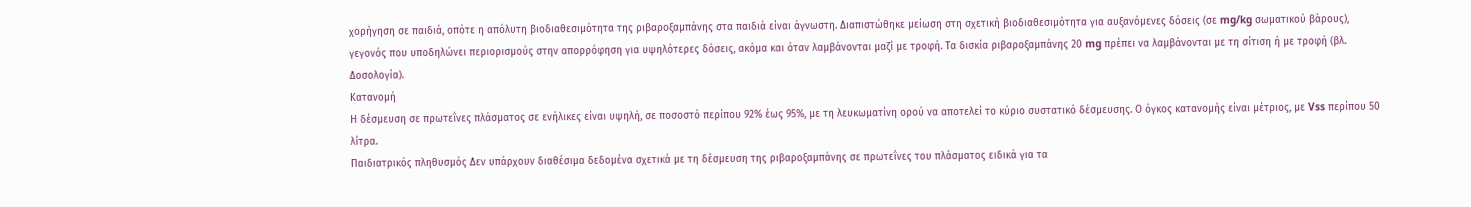χορήγηση σε παιδιά, οπότε η απόλυτη βιοδιαθεσιμότητα της ριβαροξαμπάνης στα παιδιά είναι άγνωστη. Διαπιστώθηκε μείωση στη σχετική βιοδιαθεσιμότητα για αυξανόμενες δόσεις (σε mg/kg σωματικού βάρους), γεγονός που υποδηλώνει περιορισμούς στην απορρόφηση για υψηλότερες δόσεις, ακόμα και όταν λαμβάνονται μαζί με τροφή. Τα δισκία ριβαροξαμπάνης 20 mg πρέπει να λαμβάνονται με τη σίτιση ή με τροφή (βλ. Δοσολογία).
Κατανομή
Η δέσμευση σε πρωτεΐνες πλάσματος σε ενήλικες είναι υψηλή, σε ποσοστό περίπου 92% έως 95%, με τη λευκωματίνη ορού να αποτελεί το κύριο συστατικό δέσμευσης. Ο όγκος κατανομής είναι μέτριος, με Vss περίπου 50 λίτρα.
Παιδιατρικός πληθυσμός Δεν υπάρχουν διαθέσιμα δεδομένα σχετικά με τη δέσμευση της ριβαροξαμπάνης σε πρωτεΐνες του πλάσματος ειδικά για τα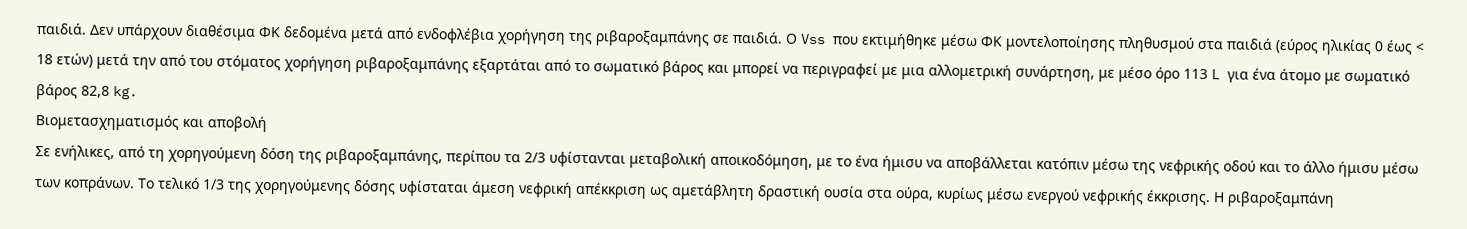παιδιά. Δεν υπάρχουν διαθέσιμα ΦΚ δεδομένα μετά από ενδοφλέβια χορήγηση της ριβαροξαμπάνης σε παιδιά. Ο Vss που εκτιμήθηκε μέσω ΦΚ μοντελοποίησης πληθυσμού στα παιδιά (εύρος ηλικίας 0 έως < 18 ετών) μετά την από του στόματος χορήγηση ριβαροξαμπάνης εξαρτάται από το σωματικό βάρος και μπορεί να περιγραφεί με μια αλλομετρική συνάρτηση, με μέσο όρο 113 L για ένα άτομο με σωματικό βάρος 82,8 kg.
Βιομετασχηματισμός και αποβολή
Σε ενήλικες, από τη χορηγούμενη δόση της ριβαροξαμπάνης, περίπου τα 2/3 υφίστανται μεταβολική αποικοδόμηση, με το ένα ήμισυ να αποβάλλεται κατόπιν μέσω της νεφρικής οδού και το άλλο ήμισυ μέσω των κοπράνων. Το τελικό 1/3 της χορηγούμενης δόσης υφίσταται άμεση νεφρική απέκκριση ως αμετάβλητη δραστική ουσία στα ούρα, κυρίως μέσω ενεργού νεφρικής έκκρισης. Η ριβαροξαμπάνη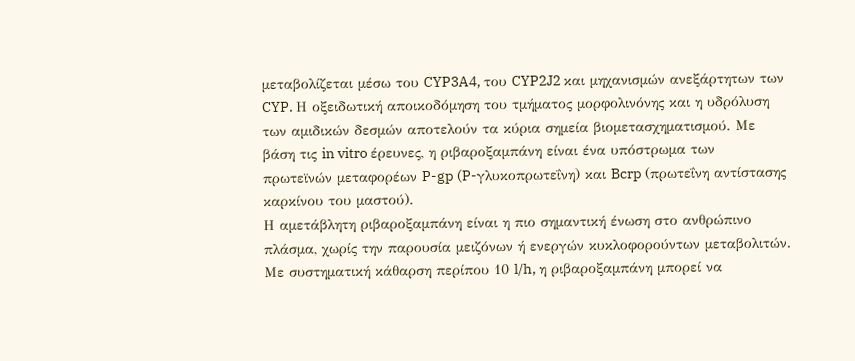μεταβολίζεται μέσω του CYP3A4, του CYP2J2 και μηχανισμών ανεξάρτητων των CYP. Η οξειδωτική αποικοδόμηση του τμήματος μορφολινόνης και η υδρόλυση των αμιδικών δεσμών αποτελούν τα κύρια σημεία βιομετασχηματισμού. Με βάση τις in vitro έρευνες, η ριβαροξαμπάνη είναι ένα υπόστρωμα των πρωτεϊνών μεταφορέων P-gp (P-γλυκοπρωτεΐνη) και Bcrp (πρωτεΐνη αντίστασης καρκίνου του μαστού).
Η αμετάβλητη ριβαροξαμπάνη είναι η πιο σημαντική ένωση στο ανθρώπινο πλάσμα, χωρίς την παρουσία μειζόνων ή ενεργών κυκλοφορούντων μεταβολιτών. Με συστηματική κάθαρση περίπου 10 l/h, η ριβαροξαμπάνη μπορεί να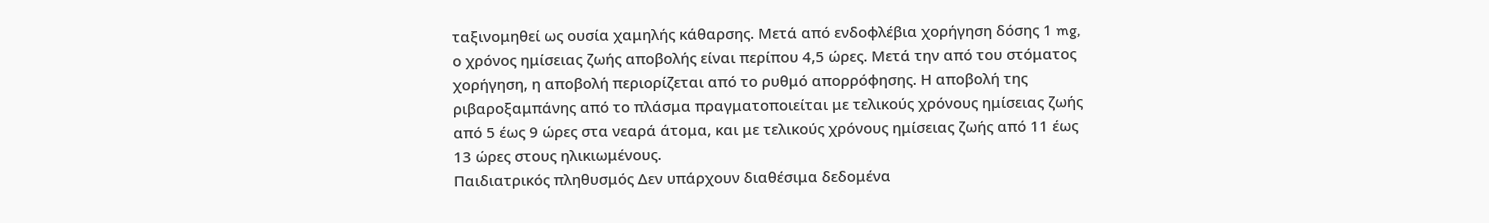ταξινομηθεί ως ουσία χαμηλής κάθαρσης. Μετά από ενδοφλέβια χορήγηση δόσης 1 mg, ο χρόνος ημίσειας ζωής αποβολής είναι περίπου 4,5 ώρες. Μετά την από του στόματος χορήγηση, η αποβολή περιορίζεται από το ρυθμό απορρόφησης. Η αποβολή της ριβαροξαμπάνης από το πλάσμα πραγματοποιείται με τελικούς χρόνους ημίσειας ζωής από 5 έως 9 ώρες στα νεαρά άτομα, και με τελικούς χρόνους ημίσειας ζωής από 11 έως 13 ώρες στους ηλικιωμένους.
Παιδιατρικός πληθυσμός Δεν υπάρχουν διαθέσιμα δεδομένα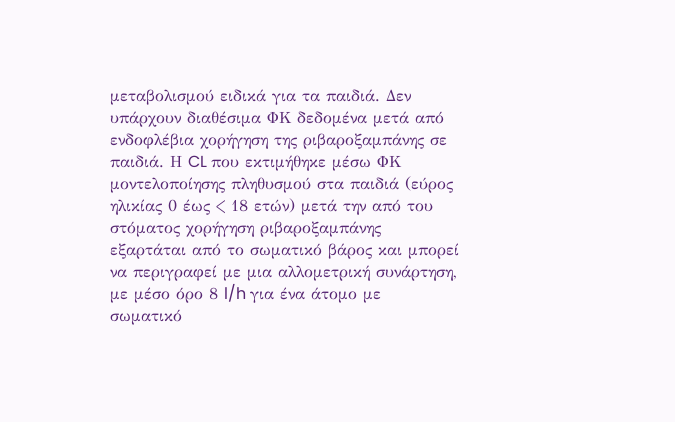μεταβολισμού ειδικά για τα παιδιά. Δεν υπάρχουν διαθέσιμα ΦΚ δεδομένα μετά από ενδοφλέβια χορήγηση της ριβαροξαμπάνης σε παιδιά. Η CL που εκτιμήθηκε μέσω ΦΚ μοντελοποίησης πληθυσμού στα παιδιά (εύρος ηλικίας 0 έως < 18 ετών) μετά την από του στόματος χορήγηση ριβαροξαμπάνης εξαρτάται από το σωματικό βάρος και μπορεί να περιγραφεί με μια αλλομετρική συνάρτηση, με μέσο όρο 8 l/h για ένα άτομο με σωματικό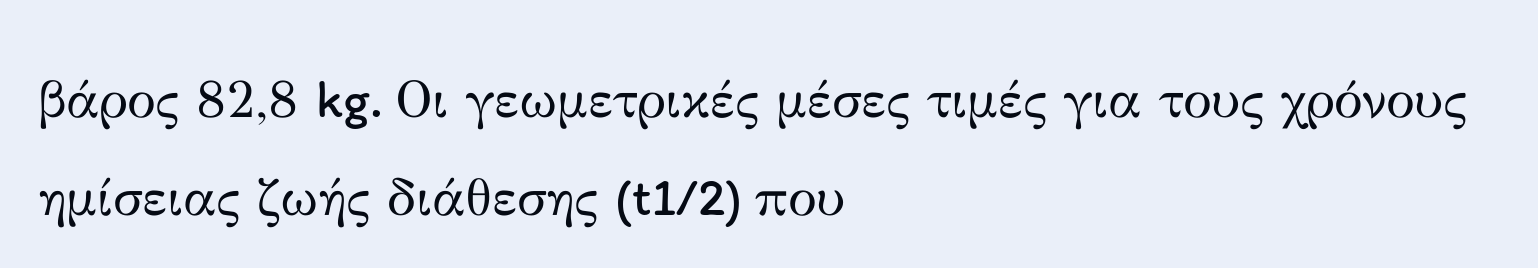βάρος 82,8 kg. Οι γεωμετρικές μέσες τιμές για τους χρόνους ημίσειας ζωής διάθεσης (t1/2) που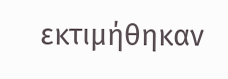εκτιμήθηκαν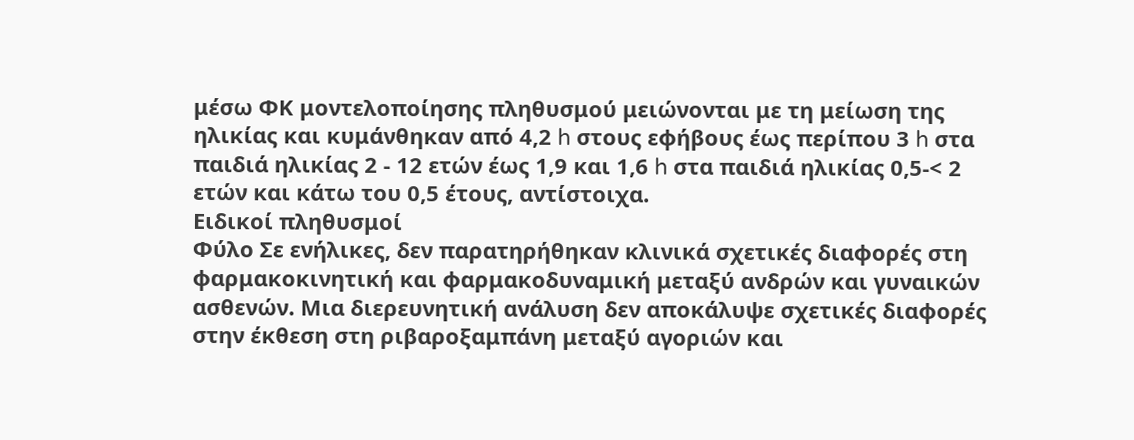μέσω ΦΚ μοντελοποίησης πληθυσμού μειώνονται με τη μείωση της ηλικίας και κυμάνθηκαν από 4,2 h στους εφήβους έως περίπου 3 h στα παιδιά ηλικίας 2 - 12 ετών έως 1,9 και 1,6 h στα παιδιά ηλικίας 0,5-< 2 ετών και κάτω του 0,5 έτους, αντίστοιχα.
Ειδικοί πληθυσμοί
Φύλο Σε ενήλικες, δεν παρατηρήθηκαν κλινικά σχετικές διαφορές στη φαρμακοκινητική και φαρμακοδυναμική μεταξύ ανδρών και γυναικών ασθενών. Μια διερευνητική ανάλυση δεν αποκάλυψε σχετικές διαφορές στην έκθεση στη ριβαροξαμπάνη μεταξύ αγοριών και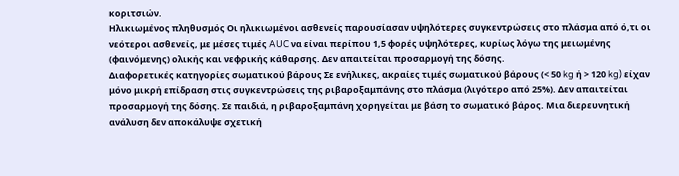κοριτσιών.
Ηλικιωμένος πληθυσμός Οι ηλικιωμένοι ασθενείς παρουσίασαν υψηλότερες συγκεντρώσεις στο πλάσμα από ό,τι οι νεότεροι ασθενείς, με μέσες τιμές AUC να είναι περίπου 1,5 φορές υψηλότερες, κυρίως λόγω της μειωμένης (φαινόμενης) ολικής και νεφρικής κάθαρσης. Δεν απαιτείται προσαρμογή της δόσης.
Διαφορετικές κατηγορίες σωματικού βάρους Σε ενήλικες, ακραίες τιμές σωματικού βάρους (< 50 kg ή > 120 kg) είχαν μόνο μικρή επίδραση στις συγκεντρώσεις της ριβαροξαμπάνης στο πλάσμα (λιγότερο από 25%). Δεν απαιτείται προσαρμογή της δόσης. Σε παιδιά, η ριβαροξαμπάνη χορηγείται με βάση το σωματικό βάρος. Μια διερευνητική ανάλυση δεν αποκάλυψε σχετική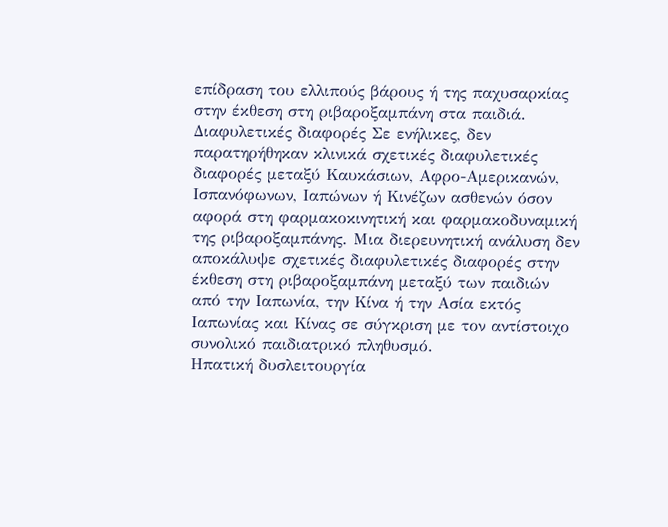επίδραση του ελλιπούς βάρους ή της παχυσαρκίας στην έκθεση στη ριβαροξαμπάνη στα παιδιά.
Διαφυλετικές διαφορές Σε ενήλικες, δεν παρατηρήθηκαν κλινικά σχετικές διαφυλετικές διαφορές μεταξύ Καυκάσιων, Αφρο-Αμερικανών, Ισπανόφωνων, Ιαπώνων ή Κινέζων ασθενών όσον αφορά στη φαρμακοκινητική και φαρμακοδυναμική της ριβαροξαμπάνης. Μια διερευνητική ανάλυση δεν αποκάλυψε σχετικές διαφυλετικές διαφορές στην έκθεση στη ριβαροξαμπάνη μεταξύ των παιδιών από την Ιαπωνία, την Κίνα ή την Ασία εκτός Ιαπωνίας και Κίνας σε σύγκριση με τον αντίστοιχο συνολικό παιδιατρικό πληθυσμό.
Ηπατική δυσλειτουργία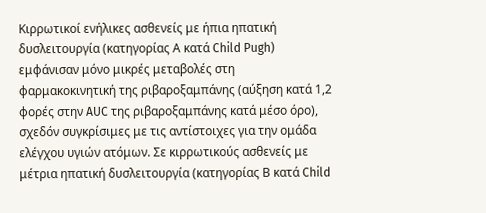Κιρρωτικοί ενήλικες ασθενείς με ήπια ηπατική δυσλειτουργία (κατηγορίας Α κατά Child Pugh) εμφάνισαν μόνο μικρές μεταβολές στη φαρμακοκινητική της ριβαροξαμπάνης (αύξηση κατά 1,2 φορές στην AUC της ριβαροξαμπάνης κατά μέσο όρο), σχεδόν συγκρίσιμες με τις αντίστοιχες για την ομάδα ελέγχου υγιών ατόμων. Σε κιρρωτικούς ασθενείς με μέτρια ηπατική δυσλειτουργία (κατηγορίας Β κατά Child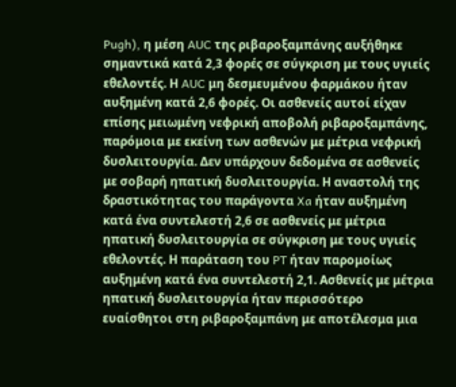Pugh), η μέση AUC της ριβαροξαμπάνης αυξήθηκε σημαντικά κατά 2,3 φορές σε σύγκριση με τους υγιείς εθελοντές. Η AUC μη δεσμευμένου φαρμάκου ήταν αυξημένη κατά 2,6 φορές. Οι ασθενείς αυτοί είχαν επίσης μειωμένη νεφρική αποβολή ριβαροξαμπάνης, παρόμοια με εκείνη των ασθενών με μέτρια νεφρική δυσλειτουργία. Δεν υπάρχουν δεδομένα σε ασθενείς με σοβαρή ηπατική δυσλειτουργία. Η αναστολή της δραστικότητας του παράγοντα Xa ήταν αυξημένη κατά ένα συντελεστή 2,6 σε ασθενείς με μέτρια ηπατική δυσλειτουργία σε σύγκριση με τους υγιείς εθελοντές. Η παράταση του PT ήταν παρομοίως αυξημένη κατά ένα συντελεστή 2,1. Ασθενείς με μέτρια ηπατική δυσλειτουργία ήταν περισσότερο ευαίσθητοι στη ριβαροξαμπάνη με αποτέλεσμα μια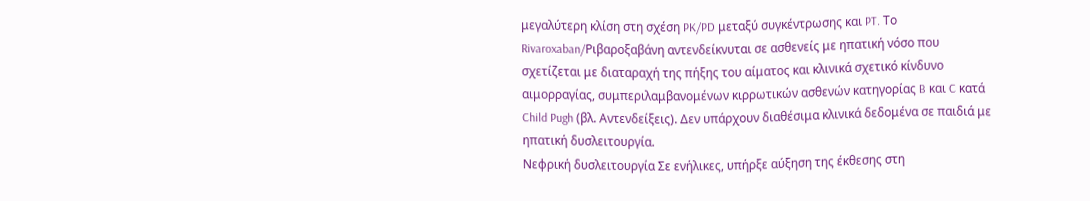μεγαλύτερη κλίση στη σχέση PK/PD μεταξύ συγκέντρωσης και PT. Το Rivaroxaban/Ριβαροξαβάνη αντενδείκνυται σε ασθενείς με ηπατική νόσο που σχετίζεται με διαταραχή της πήξης του αίματος και κλινικά σχετικό κίνδυνο αιμορραγίας, συμπεριλαμβανομένων κιρρωτικών ασθενών κατηγορίας B και C κατά Child Pugh (βλ. Αντενδείξεις). Δεν υπάρχουν διαθέσιμα κλινικά δεδομένα σε παιδιά με ηπατική δυσλειτουργία.
Νεφρική δυσλειτουργία Σε ενήλικες, υπήρξε αύξηση της έκθεσης στη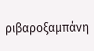ριβαροξαμπάνη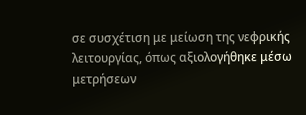σε συσχέτιση με μείωση της νεφρικής λειτουργίας, όπως αξιολογήθηκε μέσω μετρήσεων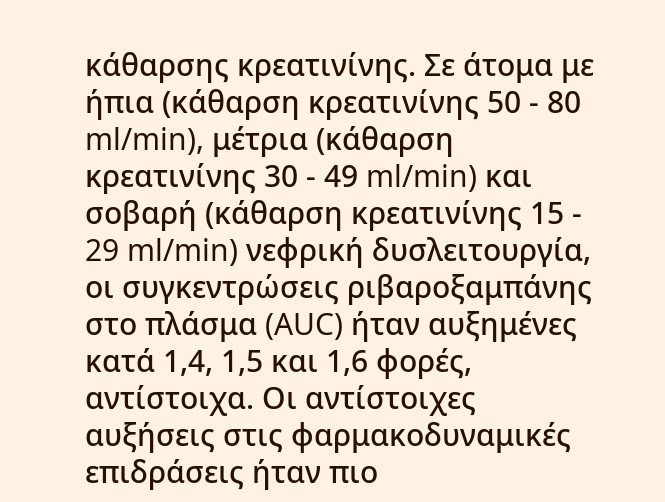κάθαρσης κρεατινίνης. Σε άτομα με ήπια (κάθαρση κρεατινίνης 50 - 80 ml/min), μέτρια (κάθαρση κρεατινίνης 30 - 49 ml/min) και σοβαρή (κάθαρση κρεατινίνης 15 - 29 ml/min) νεφρική δυσλειτουργία, οι συγκεντρώσεις ριβαροξαμπάνης στο πλάσμα (AUC) ήταν αυξημένες κατά 1,4, 1,5 και 1,6 φορές, αντίστοιχα. Οι αντίστοιχες αυξήσεις στις φαρμακοδυναμικές επιδράσεις ήταν πιο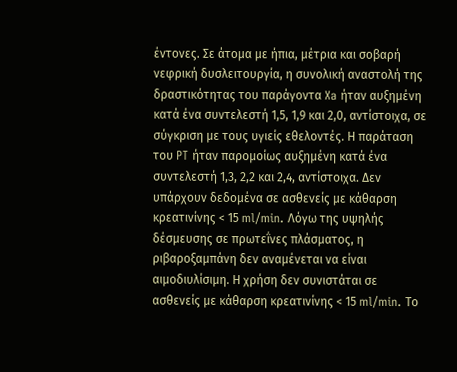έντονες. Σε άτομα με ήπια, μέτρια και σοβαρή νεφρική δυσλειτουργία, η συνολική αναστολή της δραστικότητας του παράγοντα Xa ήταν αυξημένη κατά ένα συντελεστή 1,5, 1,9 και 2,0, αντίστοιχα, σε σύγκριση με τους υγιείς εθελοντές. Η παράταση του PT ήταν παρομοίως αυξημένη κατά ένα συντελεστή 1,3, 2,2 και 2,4, αντίστοιχα. Δεν υπάρχουν δεδομένα σε ασθενείς με κάθαρση κρεατινίνης < 15 ml/min. Λόγω της υψηλής δέσμευσης σε πρωτεΐνες πλάσματος, η ριβαροξαμπάνη δεν αναμένεται να είναι αιμοδιυλίσιμη. Η χρήση δεν συνιστάται σε ασθενείς με κάθαρση κρεατινίνης < 15 ml/min. Το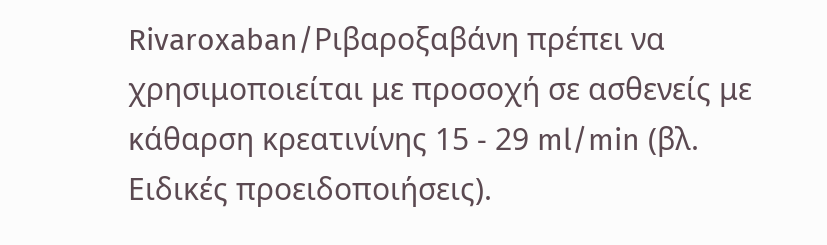Rivaroxaban/Ριβαροξαβάνη πρέπει να χρησιμοποιείται με προσοχή σε ασθενείς με κάθαρση κρεατινίνης 15 - 29 ml/min (βλ. Ειδικές προειδοποιήσεις).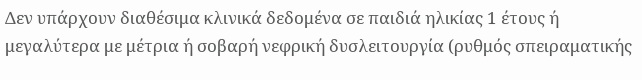Δεν υπάρχουν διαθέσιμα κλινικά δεδομένα σε παιδιά ηλικίας 1 έτους ή μεγαλύτερα με μέτρια ή σοβαρή νεφρική δυσλειτουργία (ρυθμός σπειραματικής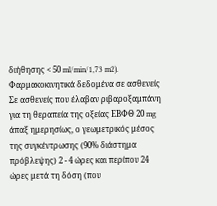διήθησης < 50 ml/min/1,73 m2).
Φαρμακοκινητικά δεδομένα σε ασθενείς Σε ασθενείς που έλαβαν ριβαροξαμπάνη για τη θεραπεία της οξείας ΕΒΦΘ 20 mg άπαξ ημερησίως, ο γεωμετρικός μέσος της συγκέντρωσης (90% διάστημα πρόβλεψης) 2 - 4 ώρες και περίπου 24 ώρες μετά τη δόση (που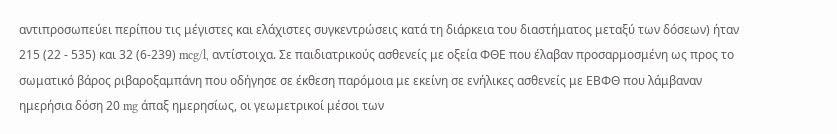αντιπροσωπεύει περίπου τις μέγιστες και ελάχιστες συγκεντρώσεις κατά τη διάρκεια του διαστήματος μεταξύ των δόσεων) ήταν 215 (22 - 535) και 32 (6-239) mcg/l, αντίστοιχα. Σε παιδιατρικούς ασθενείς με οξεία ΦΘΕ που έλαβαν προσαρμοσμένη ως προς το σωματικό βάρος ριβαροξαμπάνη που οδήγησε σε έκθεση παρόμοια με εκείνη σε ενήλικες ασθενείς με ΕΒΦΘ που λάμβαναν ημερήσια δόση 20 mg άπαξ ημερησίως, οι γεωμετρικοί μέσοι των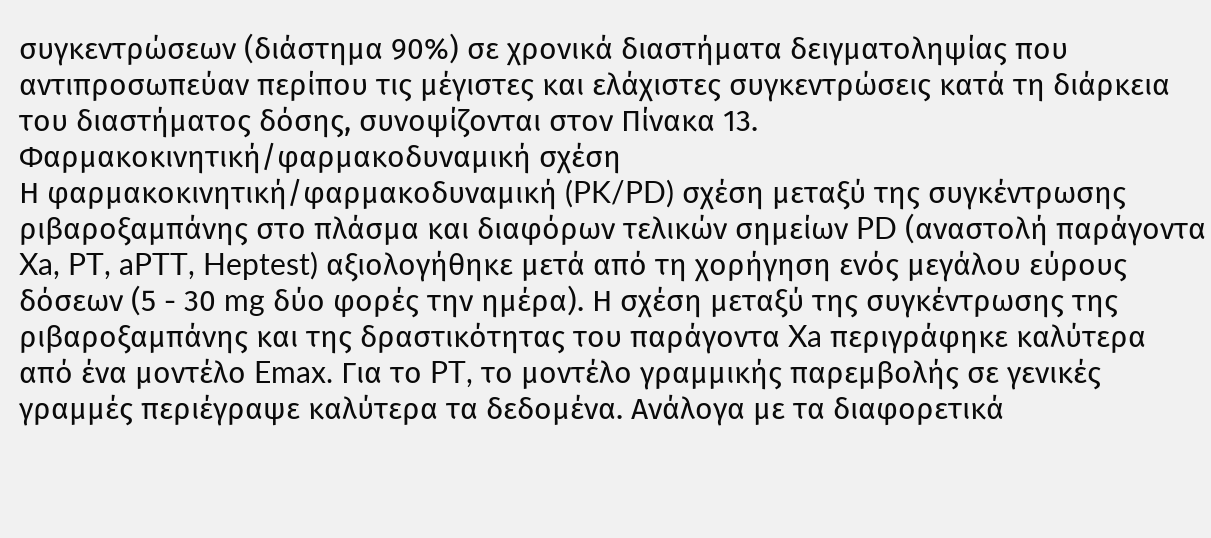συγκεντρώσεων (διάστημα 90%) σε χρονικά διαστήματα δειγματοληψίας που αντιπροσωπεύαν περίπου τις μέγιστες και ελάχιστες συγκεντρώσεις κατά τη διάρκεια του διαστήματος δόσης, συνοψίζονται στον Πίνακα 13.
Φαρμακοκινητική/φαρμακοδυναμική σχέση
Η φαρμακοκινητική/φαρμακοδυναμική (PK/PD) σχέση μεταξύ της συγκέντρωσης ριβαροξαμπάνης στο πλάσμα και διαφόρων τελικών σημείων PD (αναστολή παράγοντα Xa, PT, aPTT, Heptest) αξιολογήθηκε μετά από τη χορήγηση ενός μεγάλου εύρους δόσεων (5 - 30 mg δύο φορές την ημέρα). Η σχέση μεταξύ της συγκέντρωσης της ριβαροξαμπάνης και της δραστικότητας του παράγοντα Xa περιγράφηκε καλύτερα από ένα μοντέλο Emax. Για το PT, το μοντέλο γραμμικής παρεμβολής σε γενικές γραμμές περιέγραψε καλύτερα τα δεδομένα. Ανάλογα με τα διαφορετικά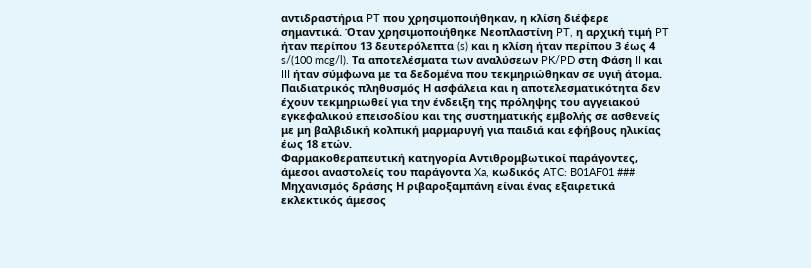αντιδραστήρια PT που χρησιμοποιήθηκαν, η κλίση διέφερε σημαντικά. Όταν χρησιμοποιήθηκε Νεοπλαστίνη PT, η αρχική τιμή PT ήταν περίπου 13 δευτερόλεπτα (s) και η κλίση ήταν περίπου 3 έως 4 s/(100 mcg/l). Τα αποτελέσματα των αναλύσεων PK/PD στη Φάση II και III ήταν σύμφωνα με τα δεδομένα που τεκμηριώθηκαν σε υγιή άτομα.
Παιδιατρικός πληθυσμός Η ασφάλεια και η αποτελεσματικότητα δεν έχουν τεκμηριωθεί για την ένδειξη της πρόληψης του αγγειακού εγκεφαλικού επεισοδίου και της συστηματικής εμβολής σε ασθενείς με μη βαλβιδική κολπική μαρμαρυγή για παιδιά και εφήβους ηλικίας έως 18 ετών.
Φαρμακοθεραπευτική κατηγορία Αντιθρομβωτικοί παράγοντες, άμεσοι αναστολείς του παράγοντα Xa, κωδικός ATC: B01AF01 ### Μηχανισμός δράσης Η ριβαροξαμπάνη είναι ένας εξαιρετικά εκλεκτικός άμεσος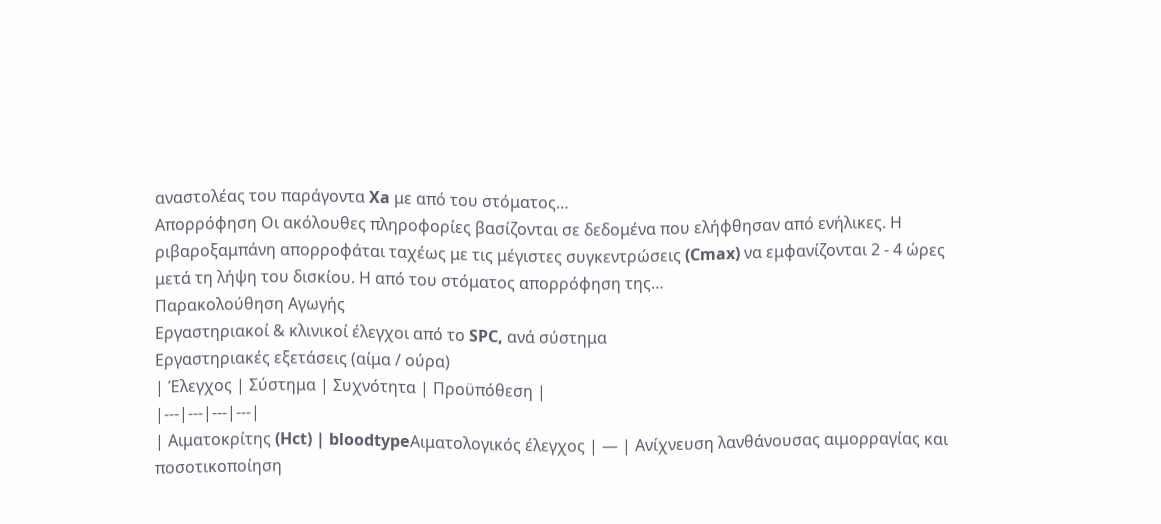αναστολέας του παράγοντα Xa με από του στόματος…
Απορρόφηση Οι ακόλουθες πληροφορίες βασίζονται σε δεδομένα που ελήφθησαν από ενήλικες. Η ριβαροξαμπάνη απορροφάται ταχέως με τις μέγιστες συγκεντρώσεις (Cmax) να εμφανίζονται 2 - 4 ώρες μετά τη λήψη του δισκίου. Η από του στόματος απορρόφηση της…
Παρακολούθηση Αγωγής
Εργαστηριακοί & κλινικοί έλεγχοι από το SPC, ανά σύστημα
Εργαστηριακές εξετάσεις (αίμα / ούρα)
| Έλεγχος | Σύστημα | Συχνότητα | Προϋπόθεση |
|---|---|---|---|
| Αιματοκρίτης (Hct) | bloodtypeΑιματολογικός έλεγχος | — | Ανίχνευση λανθάνουσας αιμορραγίας και ποσοτικοποίηση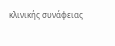κλινικής συνάφειας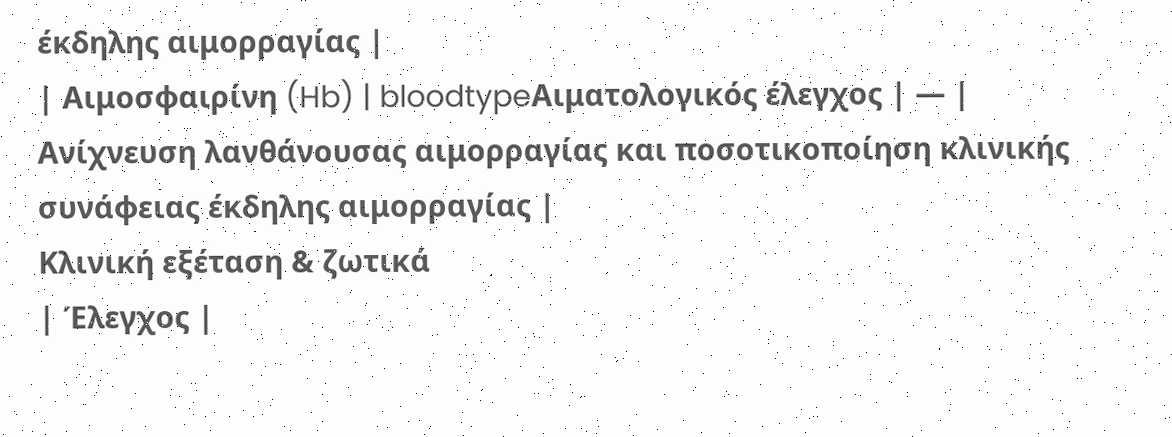έκδηλης αιμορραγίας |
| Αιμοσφαιρίνη (Hb) | bloodtypeΑιματολογικός έλεγχος | — | Ανίχνευση λανθάνουσας αιμορραγίας και ποσοτικοποίηση κλινικής συνάφειας έκδηλης αιμορραγίας |
Κλινική εξέταση & ζωτικά
| Έλεγχος |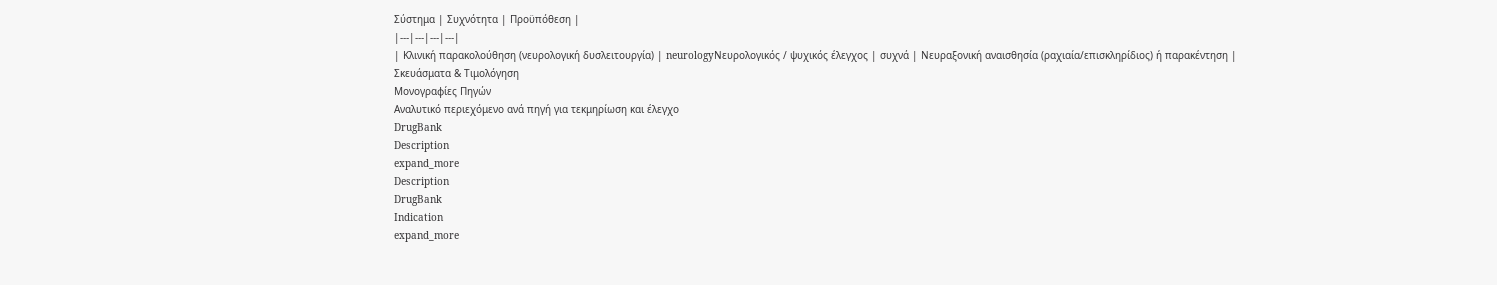Σύστημα | Συχνότητα | Προϋπόθεση |
|---|---|---|---|
| Κλινική παρακολούθηση (νευρολογική δυσλειτουργία) | neurologyΝευρολογικός / ψυχικός έλεγχος | συχνά | Νευραξονική αναισθησία (ραχιαία/επισκληρίδιος) ή παρακέντηση |
Σκευάσματα & Τιμολόγηση
Μονογραφίες Πηγών
Αναλυτικό περιεχόμενο ανά πηγή για τεκμηρίωση και έλεγχο
DrugBank
Description
expand_more
Description
DrugBank
Indication
expand_more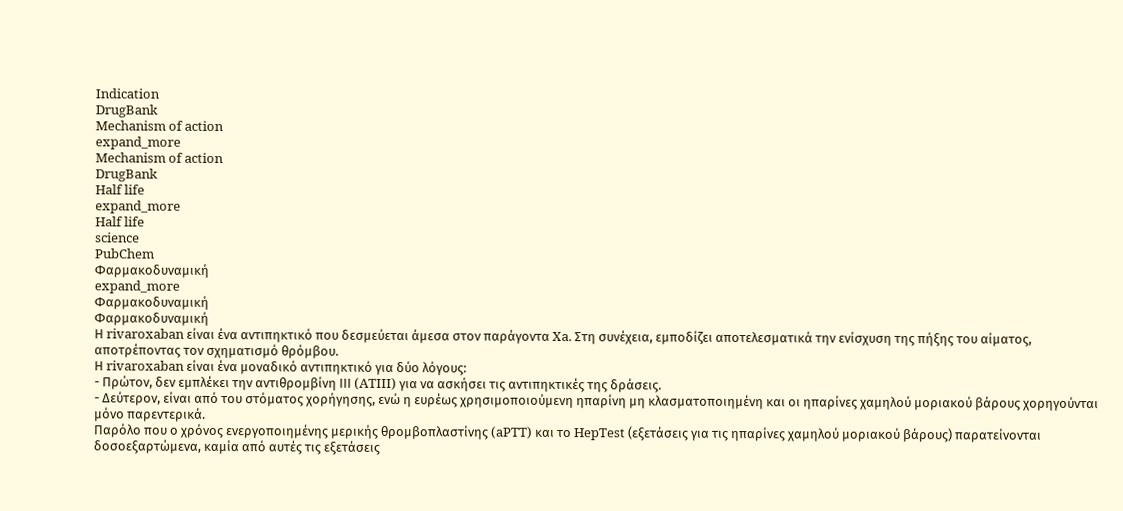Indication
DrugBank
Mechanism of action
expand_more
Mechanism of action
DrugBank
Half life
expand_more
Half life
science
PubChem
Φαρμακοδυναμική
expand_more
Φαρμακοδυναμική
Φαρμακοδυναμική
Η rivaroxaban είναι ένα αντιπηκτικό που δεσμεύεται άμεσα στον παράγοντα Xa. Στη συνέχεια, εμποδίζει αποτελεσματικά την ενίσχυση της πήξης του αίματος, αποτρέποντας τον σχηματισμό θρόμβου.
Η rivaroxaban είναι ένα μοναδικό αντιπηκτικό για δύο λόγους:
- Πρώτον, δεν εμπλέκει την αντιθρομβίνη ΙΙΙ (ATIII) για να ασκήσει τις αντιπηκτικές της δράσεις.
- Δεύτερον, είναι από του στόματος χορήγησης, ενώ η ευρέως χρησιμοποιούμενη ηπαρίνη μη κλασματοποιημένη και οι ηπαρίνες χαμηλού μοριακού βάρους χορηγούνται μόνο παρεντερικά.
Παρόλο που ο χρόνος ενεργοποιημένης μερικής θρομβοπλαστίνης (aPTT) και το HepTest (εξετάσεις για τις ηπαρίνες χαμηλού μοριακού βάρους) παρατείνονται δοσοεξαρτώμενα, καμία από αυτές τις εξετάσεις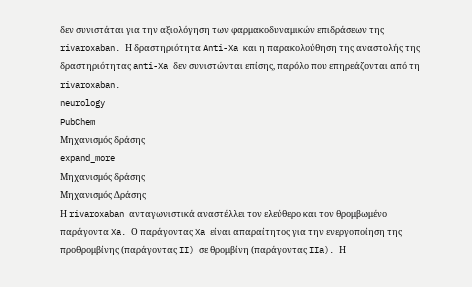δεν συνιστάται για την αξιολόγηση των φαρμακοδυναμικών επιδράσεων της rivaroxaban. Η δραστηριότητα Anti-Xa και η παρακολούθηση της αναστολής της δραστηριότητας anti-Xa δεν συνιστώνται επίσης, παρόλο που επηρεάζονται από τη rivaroxaban.
neurology
PubChem
Μηχανισμός δράσης
expand_more
Μηχανισμός δράσης
Μηχανισμός Δράσης
Η rivaroxaban ανταγωνιστικά αναστέλλει τον ελεύθερο και τον θρομβωμένο παράγοντα Xa. Ο παράγοντας Xa είναι απαραίτητος για την ενεργοποίηση της προθρομβίνης (παράγοντας II) σε θρομβίνη (παράγοντας IIa). Η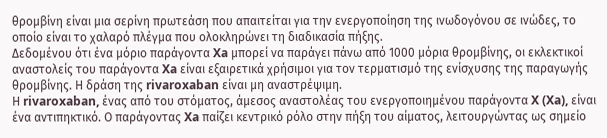θρομβίνη είναι μια σερίνη πρωτεάση που απαιτείται για την ενεργοποίηση της ινωδογόνου σε ινώδες, το οποίο είναι το χαλαρό πλέγμα που ολοκληρώνει τη διαδικασία πήξης.
Δεδομένου ότι ένα μόριο παράγοντα Xa μπορεί να παράγει πάνω από 1000 μόρια θρομβίνης, οι εκλεκτικοί αναστολείς του παράγοντα Xa είναι εξαιρετικά χρήσιμοι για τον τερματισμό της ενίσχυσης της παραγωγής θρομβίνης. Η δράση της rivaroxaban είναι μη αναστρέψιμη.
Η rivaroxaban, ένας από του στόματος, άμεσος αναστολέας του ενεργοποιημένου παράγοντα X (Xa), είναι ένα αντιπηκτικό. Ο παράγοντας Xa παίζει κεντρικό ρόλο στην πήξη του αίματος, λειτουργώντας ως σημείο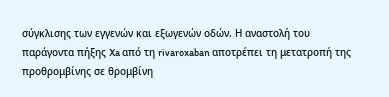σύγκλισης των εγγενών και εξωγενών οδών. Η αναστολή του παράγοντα πήξης Xa από τη rivaroxaban αποτρέπει τη μετατροπή της προθρομβίνης σε θρομβίνη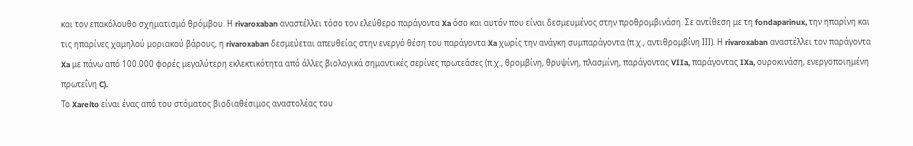και τον επακόλουθο σχηματισμό θρόμβου. Η rivaroxaban αναστέλλει τόσο τον ελεύθερο παράγοντα Xa όσο και αυτόν που είναι δεσμευμένος στην προθρομβινάση. Σε αντίθεση με τη fondaparinux, την ηπαρίνη και τις ηπαρίνες χαμηλού μοριακού βάρους, η rivaroxaban δεσμεύεται απευθείας στην ενεργό θέση του παράγοντα Xa χωρίς την ανάγκη συμπαράγοντα (π.χ., αντιθρομβίνη ΙΙΙ). Η rivaroxaban αναστέλλει τον παράγοντα Xa με πάνω από 100.000 φορές μεγαλύτερη εκλεκτικότητα από άλλες βιολογικά σημαντικές σερίνες πρωτεάσες (π.χ., θρομβίνη, θρυψίνη, πλασμίνη, παράγοντας VIIa, παράγοντας IXa, ουροκινάση, ενεργοποιημένη πρωτεΐνη C).
Το Xarelto είναι ένας από του στόματος βιοδιαθέσιμος αναστολέας του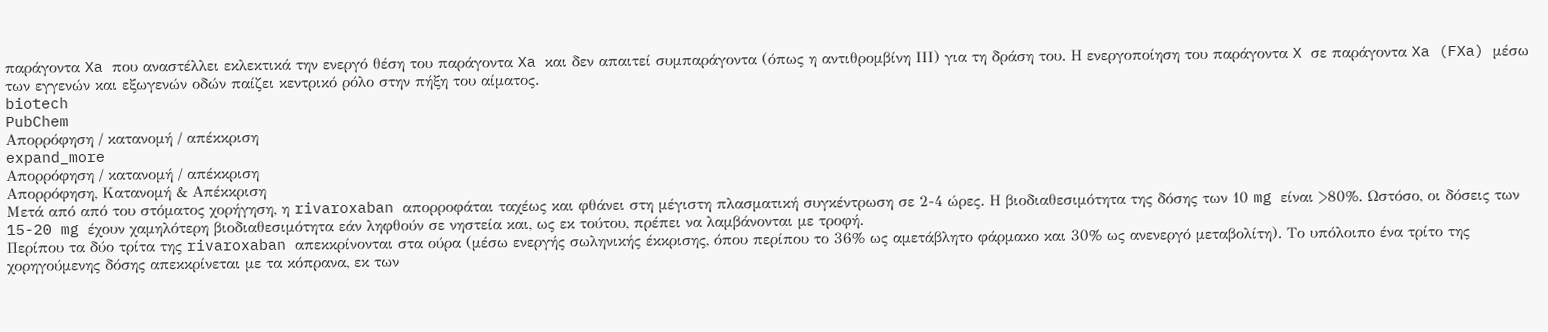παράγοντα Xa που αναστέλλει εκλεκτικά την ενεργό θέση του παράγοντα Xa και δεν απαιτεί συμπαράγοντα (όπως η αντιθρομβίνη ΙΙΙ) για τη δράση του. Η ενεργοποίηση του παράγοντα X σε παράγοντα Xa (FXa) μέσω των εγγενών και εξωγενών οδών παίζει κεντρικό ρόλο στην πήξη του αίματος.
biotech
PubChem
Απορρόφηση / κατανομή / απέκκριση
expand_more
Απορρόφηση / κατανομή / απέκκριση
Απορρόφηση, Κατανομή & Απέκκριση
Μετά από από του στόματος χορήγηση, η rivaroxaban απορροφάται ταχέως και φθάνει στη μέγιστη πλασματική συγκέντρωση σε 2-4 ώρες. Η βιοδιαθεσιμότητα της δόσης των 10 mg είναι >80%. Ωστόσο, οι δόσεις των 15-20 mg έχουν χαμηλότερη βιοδιαθεσιμότητα εάν ληφθούν σε νηστεία και, ως εκ τούτου, πρέπει να λαμβάνονται με τροφή.
Περίπου τα δύο τρίτα της rivaroxaban απεκκρίνονται στα ούρα (μέσω ενεργής σωληνικής έκκρισης, όπου περίπου το 36% ως αμετάβλητο φάρμακο και 30% ως ανενεργό μεταβολίτη). Το υπόλοιπο ένα τρίτο της χορηγούμενης δόσης απεκκρίνεται με τα κόπρανα, εκ των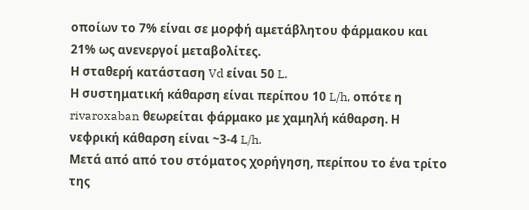οποίων το 7% είναι σε μορφή αμετάβλητου φάρμακου και 21% ως ανενεργοί μεταβολίτες.
Η σταθερή κατάσταση Vd είναι 50 L.
Η συστηματική κάθαρση είναι περίπου 10 L/h, οπότε η rivaroxaban θεωρείται φάρμακο με χαμηλή κάθαρση. Η νεφρική κάθαρση είναι ~3-4 L/h.
Μετά από από του στόματος χορήγηση, περίπου το ένα τρίτο της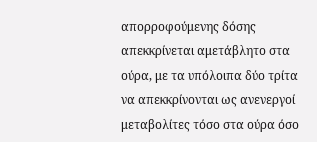απορροφούμενης δόσης απεκκρίνεται αμετάβλητο στα ούρα, με τα υπόλοιπα δύο τρίτα να απεκκρίνονται ως ανενεργοί μεταβολίτες τόσο στα ούρα όσο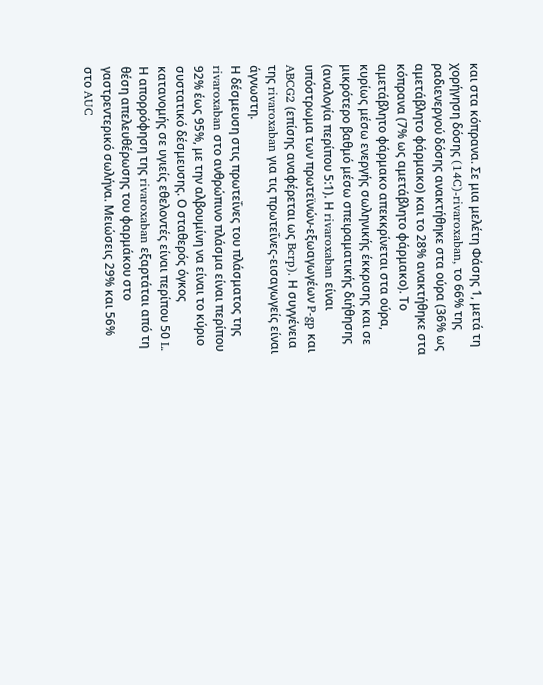και στα κόπρανα. Σε μια μελέτη Φάσης 1, μετά τη χορήγηση δόσης (14C)-rivaroxaban, το 66% της ραδιενεργού δόσης ανακτήθηκε στα ούρα (36% ως αμετάβλητο φάρμακο) και το 28% ανακτήθηκε στα κόπρανα (7% ως αμετάβλητο φάρμακο). Το αμετάβλητο φάρμακο απεκκρίνεται στα ούρα, κυρίως μέσω ενεργής σωληνικής έκκρισης και σε μικρότερο βαθμό μέσω σπειραματικής διήθησης (αναλογία περίπου 5:1). Η rivaroxaban είναι υπόστρωμα των πρωτεϊνών-εξωαγωγέων P-gp και ABCG2 (επίσης αναφέρεται ως Bcrp). Η συγγένεια της rivaroxaban για τις πρωτεΐνες-εισαγωγείς είναι άγνωστη.
Η δέσμευση στις πρωτεΐνες του πλάσματος της rivaroxaban στο ανθρώπινο πλάσμα είναι περίπου 92% έως 95%, με την αλβουμίνη να είναι το κύριο συστατικό δέσμευσης. Ο σταθερός όγκος κατανομής σε υγιείς εθελοντές είναι περίπου 50 L.
Η απορρόφηση της rivaroxaban εξαρτάται από τη θέση απελευθέρωσης του φαρμάκου στο γαστρεντερικό σωλήνα. Μειώσεις 29% και 56% στο AUC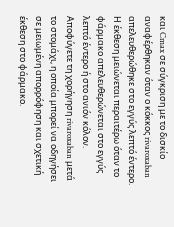και Cmax σε σύγκριση με το δισκίο αναφέρθηκαν όταν ο κόκκος rivaroxaban απελευθερώθηκε στο εγγύς λεπτό έντερο. Η έκθεση μειώνεται περαιτέρω όταν το φάρμακο απελευθερώνεται στο εγγύς λεπτό έντερο ή στο ανιόν κόλον. Αποφύγετε τη χορήγηση rivaroxaban μετά το στομάχι, η οποία μπορεί να οδηγήσει σε μειωμένη απορρόφηση και σχετική έκθεση στο φάρμακο.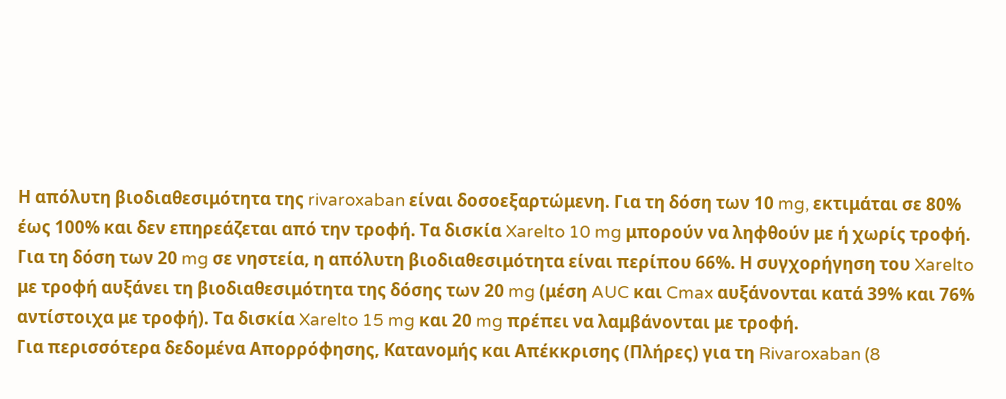Η απόλυτη βιοδιαθεσιμότητα της rivaroxaban είναι δοσοεξαρτώμενη. Για τη δόση των 10 mg, εκτιμάται σε 80% έως 100% και δεν επηρεάζεται από την τροφή. Τα δισκία Xarelto 10 mg μπορούν να ληφθούν με ή χωρίς τροφή. Για τη δόση των 20 mg σε νηστεία, η απόλυτη βιοδιαθεσιμότητα είναι περίπου 66%. Η συγχορήγηση του Xarelto με τροφή αυξάνει τη βιοδιαθεσιμότητα της δόσης των 20 mg (μέση AUC και Cmax αυξάνονται κατά 39% και 76% αντίστοιχα με τροφή). Τα δισκία Xarelto 15 mg και 20 mg πρέπει να λαμβάνονται με τροφή.
Για περισσότερα δεδομένα Απορρόφησης, Κατανομής και Απέκκρισης (Πλήρες) για τη Rivaroxaban (8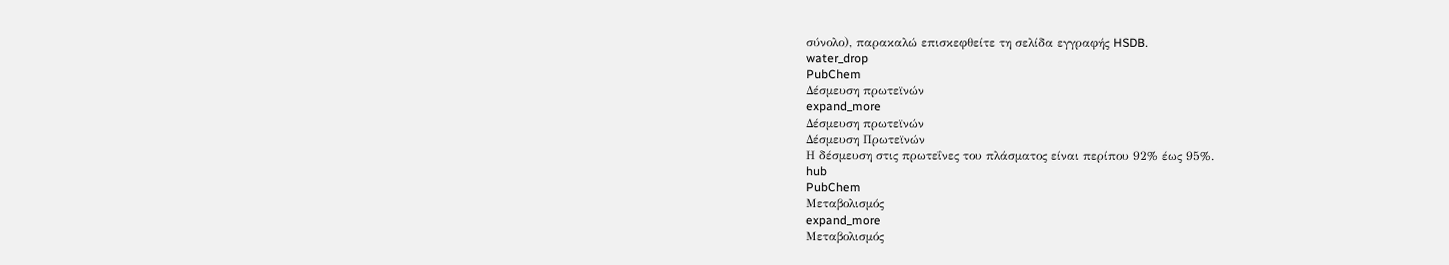σύνολο), παρακαλώ επισκεφθείτε τη σελίδα εγγραφής HSDB.
water_drop
PubChem
Δέσμευση πρωτεϊνών
expand_more
Δέσμευση πρωτεϊνών
Δέσμευση Πρωτεϊνών
Η δέσμευση στις πρωτεΐνες του πλάσματος είναι περίπου 92% έως 95%.
hub
PubChem
Μεταβολισμός
expand_more
Μεταβολισμός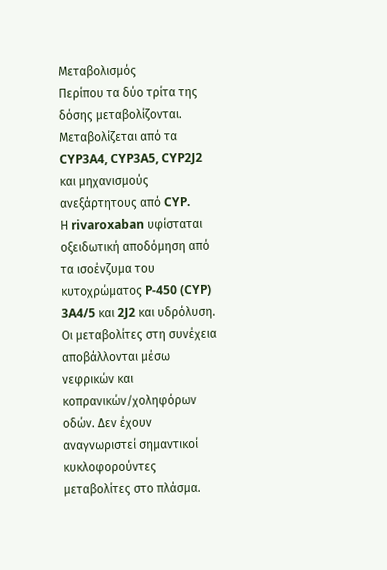Μεταβολισμός
Περίπου τα δύο τρίτα της δόσης μεταβολίζονται. Μεταβολίζεται από τα CYP3A4, CYP3A5, CYP2J2 και μηχανισμούς ανεξάρτητους από CYP.
Η rivaroxaban υφίσταται οξειδωτική αποδόμηση από τα ισοένζυμα του κυτοχρώματος P-450 (CYP) 3A4/5 και 2J2 και υδρόλυση. Οι μεταβολίτες στη συνέχεια αποβάλλονται μέσω νεφρικών και κοπρανικών/χοληφόρων οδών. Δεν έχουν αναγνωριστεί σημαντικοί κυκλοφορούντες μεταβολίτες στο πλάσμα.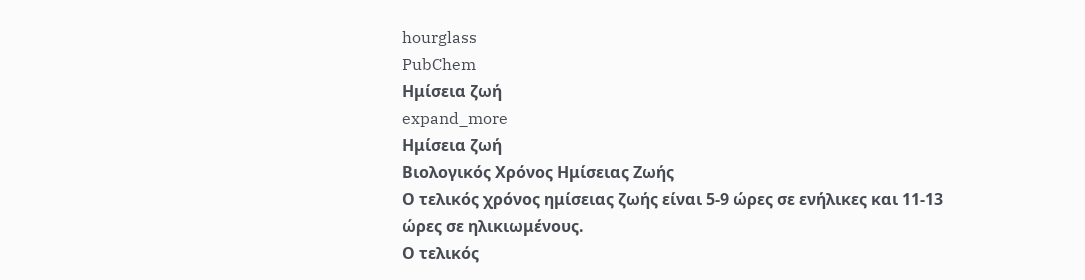hourglass
PubChem
Ημίσεια ζωή
expand_more
Ημίσεια ζωή
Βιολογικός Χρόνος Ημίσειας Ζωής
Ο τελικός χρόνος ημίσειας ζωής είναι 5-9 ώρες σε ενήλικες και 11-13 ώρες σε ηλικιωμένους.
Ο τελικός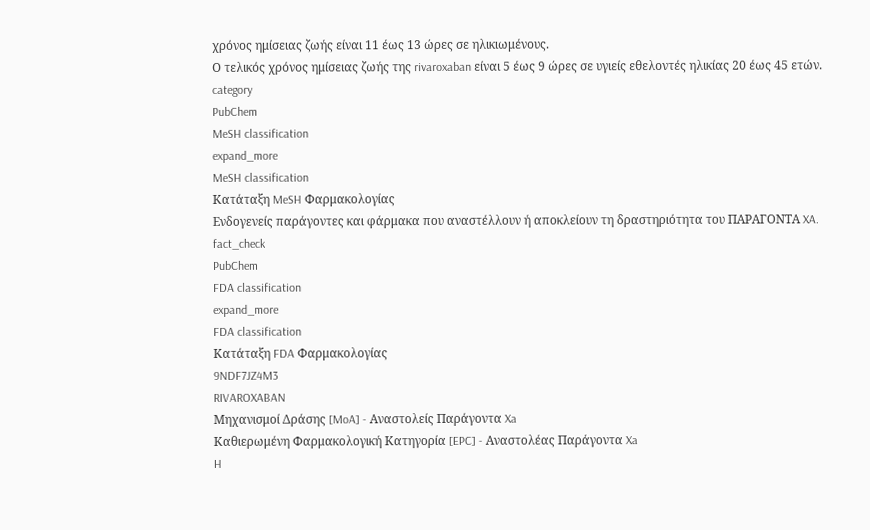χρόνος ημίσειας ζωής είναι 11 έως 13 ώρες σε ηλικιωμένους.
Ο τελικός χρόνος ημίσειας ζωής της rivaroxaban είναι 5 έως 9 ώρες σε υγιείς εθελοντές ηλικίας 20 έως 45 ετών.
category
PubChem
MeSH classification
expand_more
MeSH classification
Κατάταξη MeSH Φαρμακολογίας
Ενδογενείς παράγοντες και φάρμακα που αναστέλλουν ή αποκλείουν τη δραστηριότητα του ΠΑΡΑΓΟΝΤΑ XA.
fact_check
PubChem
FDA classification
expand_more
FDA classification
Κατάταξη FDA Φαρμακολογίας
9NDF7JZ4M3
RIVAROXABAN
Μηχανισμοί Δράσης [MoA] - Αναστολείς Παράγοντα Xa
Καθιερωμένη Φαρμακολογική Κατηγορία [EPC] - Αναστολέας Παράγοντα Xa
H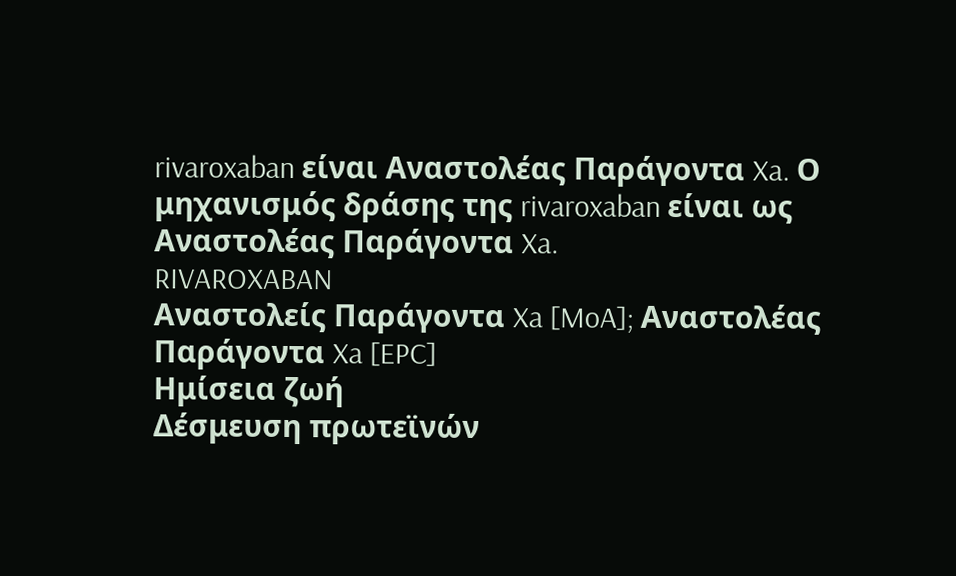rivaroxaban είναι Αναστολέας Παράγοντα Xa. Ο μηχανισμός δράσης της rivaroxaban είναι ως Αναστολέας Παράγοντα Xa.
RIVAROXABAN
Αναστολείς Παράγοντα Xa [MoA]; Αναστολέας Παράγοντα Xa [EPC]
Ημίσεια ζωή
Δέσμευση πρωτεϊνών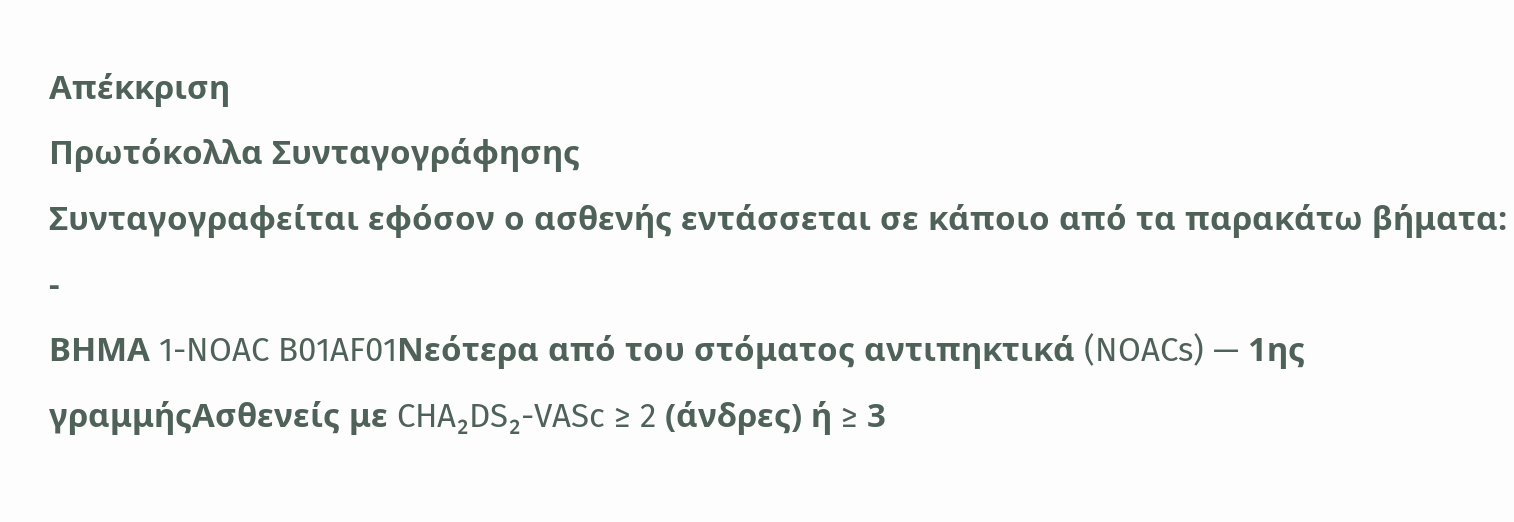Απέκκριση
Πρωτόκολλα Συνταγογράφησης
Συνταγογραφείται εφόσον ο ασθενής εντάσσεται σε κάποιο από τα παρακάτω βήματα:
-
ΒΗΜΑ 1-NOAC B01AF01Νεότερα από του στόματος αντιπηκτικά (NOACs) — 1ης γραμμήςΑσθενείς με CHA₂DS₂-VASc ≥ 2 (άνδρες) ή ≥ 3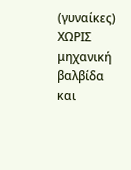(γυναίκες) ΧΩΡΙΣ μηχανική βαλβίδα και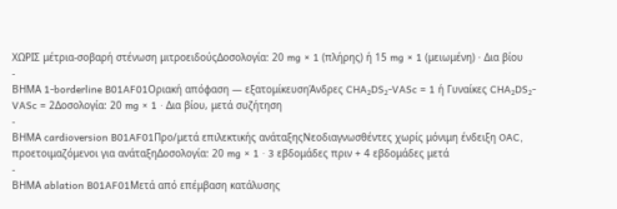ΧΩΡΙΣ μέτρια-σοβαρή στένωση μιτροειδούςΔοσολογία: 20 mg × 1 (πλήρης) ή 15 mg × 1 (μειωμένη) · Δια βίου
-
ΒΗΜΑ 1-borderline B01AF01Οριακή απόφαση — εξατομίκευσηΆνδρες CHA₂DS₂-VASc = 1 ή Γυναίκες CHA₂DS₂-VASc = 2Δοσολογία: 20 mg × 1 · Δια βίου, μετά συζήτηση
-
ΒΗΜΑ cardioversion B01AF01Προ/μετά επιλεκτικής ανάταξηςΝεοδιαγνωσθέντες χωρίς μόνιμη ένδειξη OAC, προετοιμαζόμενοι για ανάταξηΔοσολογία: 20 mg × 1 · 3 εβδομάδες πριν + 4 εβδομάδες μετά
-
ΒΗΜΑ ablation B01AF01Μετά από επέμβαση κατάλυσης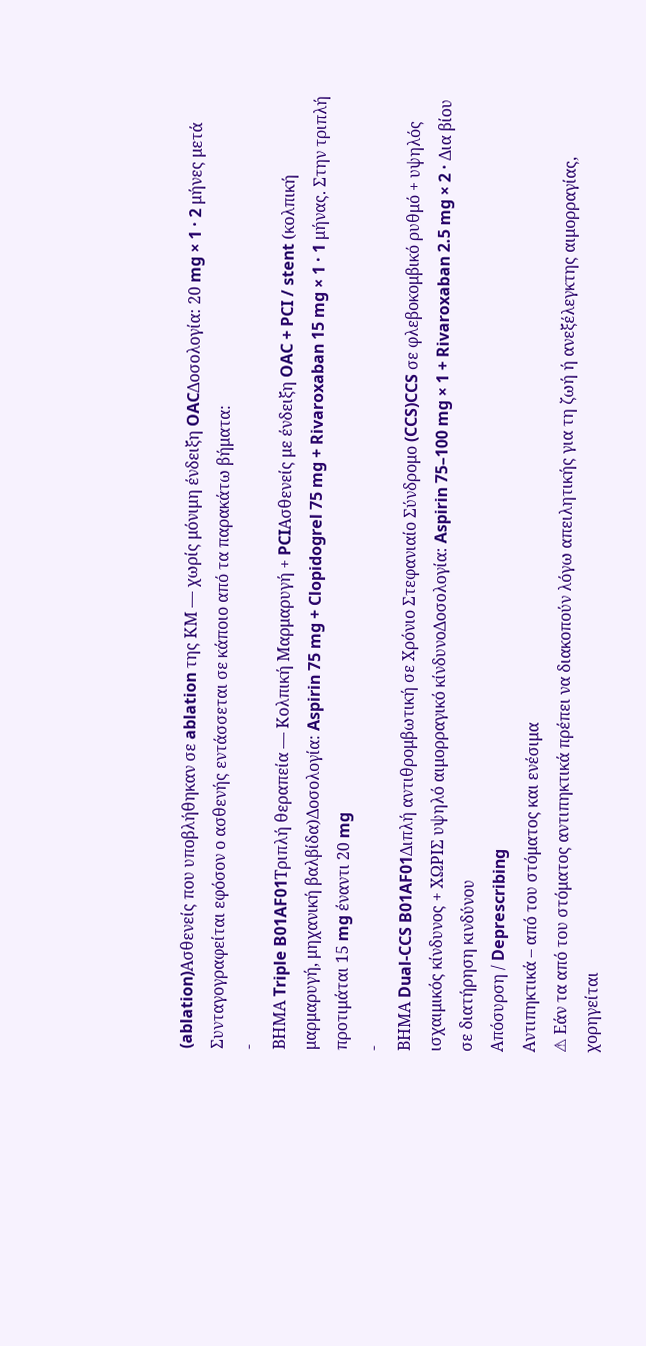(ablation)Ασθενείς που υποβλήθηκαν σε ablation της ΚΜ — χωρίς μόνιμη ένδειξη OACΔοσολογία: 20 mg × 1 · 2 μήνες μετά
Συνταγογραφείται εφόσον ο ασθενής εντάσσεται σε κάποιο από τα παρακάτω βήματα:
-
ΒΗΜΑ Triple B01AF01Τριπλή θεραπεία — Κολπική Μαρμαρυγή + PCIΑσθενείς με ένδειξη OAC + PCI / stent (κολπική μαρμαρυγή, μηχανική βαλβίδα)Δοσολογία: Aspirin 75 mg + Clopidogrel 75 mg + Rivaroxaban 15 mg × 1 · 1 μήνας. Στην τριπλή προτιμάται 15 mg έναντι 20 mg
-
ΒΗΜΑ Dual-CCS B01AF01Διπλή αντιθρομβωτική σε Χρόνιο Στεφανιαίο Σύνδρομο (CCS)CCS σε φλεβοκομβικό ρυθμό + υψηλός ισχαιμικός κίνδυνος + ΧΩΡΙΣ υψηλό αιμορραγικό κίνδυνοΔοσολογία: Aspirin 75–100 mg × 1 + Rivaroxaban 2.5 mg × 2 · Δια βίου σε διατήρηση κινδύνου
Απόσυρση / Deprescribing
Αντιπηκτικά – από του στόματος και ενέσιμα
⚠ Εάν τα από του στόματος αντιπηκτικά πρέπει να διακοπούν λόγω απειλητικής για τη ζωή ή ανεξέλεγκτης αιμορραγίας, χορηγείται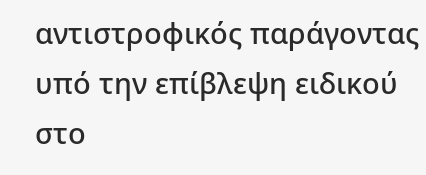αντιστροφικός παράγοντας υπό την επίβλεψη ειδικού στο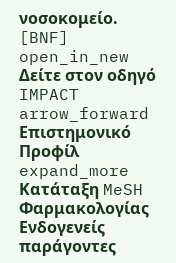νοσοκομείο. [BNF]
open_in_new Δείτε στον οδηγό IMPACT arrow_forward
Επιστημονικό Προφίλ
expand_more
Κατάταξη MeSH Φαρμακολογίας
Ενδογενείς παράγοντες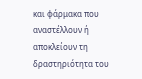και φάρμακα που αναστέλλουν ή αποκλείουν τη δραστηριότητα του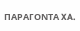ΠΑΡΑΓΟΝΤΑ XA.